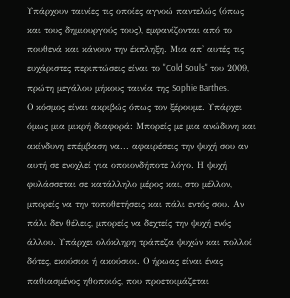Υπάρχουν ταινίες τις οποίες αγνοώ παντελώς (όπως και τους δημιουργούς τους), εμφανίζονται από το πουθενά και κάνουν την έκπληξη. Μια απ' αυτές τις ευχάριστες περιπτώσεις είναι το "Cold Souls" του 2009, πρώτη μεγάλου μήκους ταινία της Sophie Barthes.
Ο κόσμος είναι ακριβώς όπως τον ξέρουμε. Υπάρχει όμως μια μικρή διαφορά: Μπορείς με μια ανώδυνη και ακίνδυνη επέμβαση να... αφαιρέσεις την ψυχή σου αν αυτή σε ενοχλεί για οποιονδήποτε λόγο. Η ψυχή φυλάσσεται σε κατάλληλο μέρος και, στο μέλλον, μπορείς να την τοποθετήσεις και πάλι εντός σου. Αν πάλι δεν θέλεις, μπορείς να δεχτείς την ψυχή ενός άλλου. Υπάρχει ολόκληρη τράπεζα ψυχών και πολλοί δότες, εκούσιοι ή ακούσιοι. Ο ήρωας είναι ένας παθιασμένος ηθοποιός, που προετοιμάζεται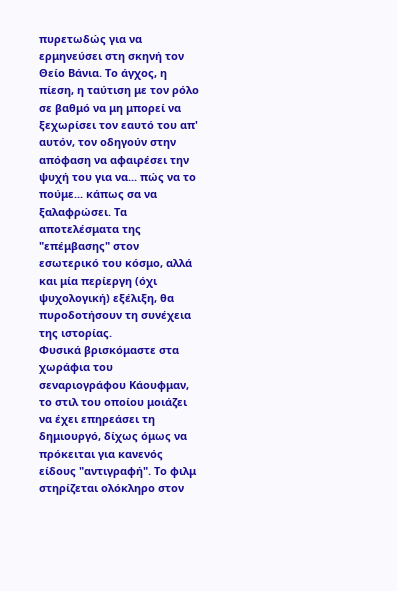πυρετωδώς για να ερμηνεύσει στη σκηνή τον Θείο Βάνια. Το άγχος, η πίεση, η ταύτιση με τον ρόλο σε βαθμό να μη μπορεί να ξεχωρίσει τον εαυτό του απ' αυτόν, τον οδηγούν στην απόφαση να αφαιρέσει την ψυχή του για να... πώς να το πούμε... κάπως σα να ξαλαφρώσει. Τα αποτελέσματα της "επέμβασης" στον εσωτερικό του κόσμο, αλλά και μία περίεργη (όχι ψυχολογική) εξέλιξη, θα πυροδοτήσουν τη συνέχεια της ιστορίας.
Φυσικά βρισκόμαστε στα χωράφια του σεναριογράφου Κάουφμαν, το στιλ του οποίου μοιάζει να έχει επηρεάσει τη δημιουργό, δίχως όμως να πρόκειται για κανενός είδους "αντιγραφή". Το φιλμ στηρίζεται ολόκληρο στον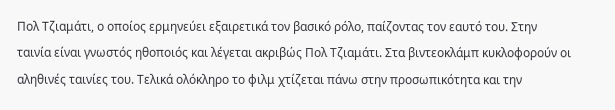Πολ Τζιαμάτι, ο οποίος ερμηνεύει εξαιρετικά τον βασικό ρόλο, παίζοντας τον εαυτό του. Στην ταινία είναι γνωστός ηθοποιός και λέγεται ακριβώς Πολ Τζιαμάτι. Στα βιντεοκλάμπ κυκλοφορούν οι αληθινές ταινίες του. Τελικά ολόκληρο το φιλμ χτίζεται πάνω στην προσωπικότητα και την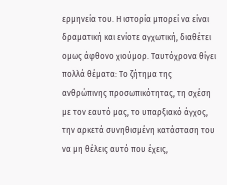ερμηνεία του. Η ιστορία μπορεί να είναι δραματική και ενίοτε αγχωτική, διαθέτει ομως άφθονο χιούμορ. Ταυτόχρονα θίγει πολλά θέματα: Το ζήτημα της ανθρώπινης προσωπικότητας, τη σχέση με τον εαυτό μας, το υπαρξιακό άγχος, την αρκετά συνηθισμένη κατάσταση του να μη θέλεις αυτό που έχεις,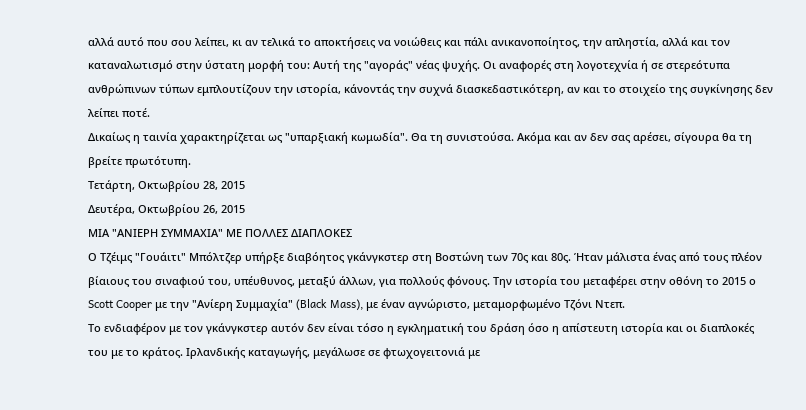αλλά αυτό που σου λείπει, κι αν τελικά το αποκτήσεις να νοιώθεις και πάλι ανικανοποίητος, την απληστία, αλλά και τον καταναλωτισμό στην ύστατη μορφή του: Αυτή της "αγοράς" νέας ψυχής. Οι αναφορές στη λογοτεχνία ή σε στερεότυπα ανθρώπινων τύπων εμπλουτίζουν την ιστορία, κάνοντάς την συχνά διασκεδαστικότερη, αν και το στοιχείο της συγκίνησης δεν λείπει ποτέ.
Δικαίως η ταινία χαρακτηρίζεται ως "υπαρξιακή κωμωδία". Θα τη συνιστούσα. Ακόμα και αν δεν σας αρέσει, σίγουρα θα τη βρείτε πρωτότυπη.
Τετάρτη, Οκτωβρίου 28, 2015
Δευτέρα, Οκτωβρίου 26, 2015
ΜΙΑ "ΑΝΙΕΡΗ ΣΥΜΜΑΧΙΑ" ΜΕ ΠΟΛΛΕΣ ΔΙΑΠΛΟΚΕΣ
Ο Τζέιμς "Γουάιτι" Μπόλτζερ υπήρξε διαβόητος γκάνγκστερ στη Βοστώνη των 70ς και 80ς. Ήταν μάλιστα ένας από τους πλέον βίαιους του σιναφιού του, υπέυθυνος, μεταξύ άλλων, για πολλούς φόνους. Την ιστορία του μεταφέρει στην οθόνη το 2015 ο Scott Cooper με την "Ανίερη Συμμαχία" (Black Mass), με έναν αγνώριστο, μεταμορφωμένο Τζόνι Ντεπ.
Το ενδιαφέρον με τον γκάνγκστερ αυτόν δεν είναι τόσο η εγκληματική του δράση όσο η απίστευτη ιστορία και οι διαπλοκές του με το κράτος. Ιρλανδικής καταγωγής, μεγάλωσε σε φτωχογειτονιά με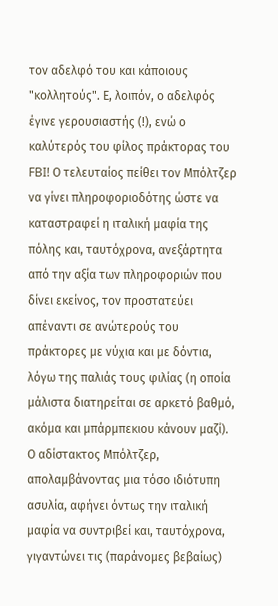τον αδελφό του και κάποιους "κολλητούς". Ε, λοιπόν, ο αδελφός έγινε γερουσιαστής (!), ενώ ο καλύτερός του φίλος πράκτορας του FBI! Ο τελευταίος πείθει τον Μπόλτζερ να γίνει πληροφοριοδότης ώστε να καταστραφεί η ιταλική μαφία της πόλης και, ταυτόχρονα, ανεξάρτητα από την αξία των πληροφοριών που δίνει εκείνος, τον προστατεύει απέναντι σε ανώτερούς του πράκτορες με νύχια και με δόντια, λόγω της παλιάς τους φιλίας (η οποία μάλιστα διατηρείται σε αρκετό βαθμό, ακόμα και μπάρμπεκιου κάνουν μαζί). Ο αδίστακτος Μπόλτζερ, απολαμβάνοντας μια τόσο ιδιότυπη ασυλία, αφήνει όντως την ιταλική μαφία να συντριβεί και, ταυτόχρονα, γιγαντώνει τις (παράνομες βεβαίως)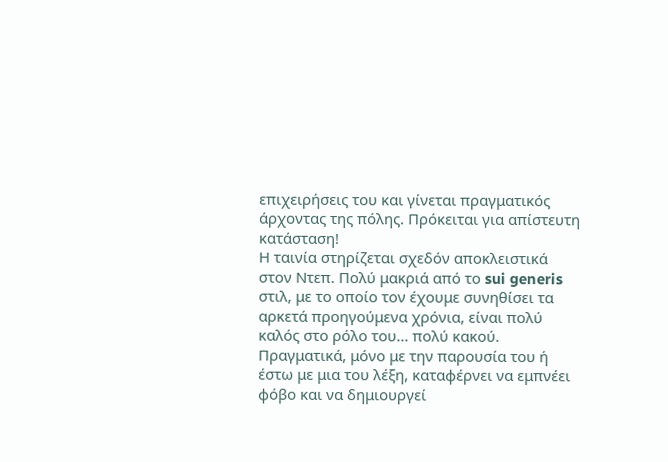επιχειρήσεις του και γίνεται πραγματικός άρχοντας της πόλης. Πρόκειται για απίστευτη κατάσταση!
Η ταινία στηρίζεται σχεδόν αποκλειστικά στον Ντεπ. Πολύ μακριά από το sui generis στιλ, με το οποίο τον έχουμε συνηθίσει τα αρκετά προηγούμενα χρόνια, είναι πολύ καλός στο ρόλο του... πολύ κακού. Πραγματικά, μόνο με την παρουσία του ή έστω με μια του λέξη, καταφέρνει να εμπνέει φόβο και να δημιουργεί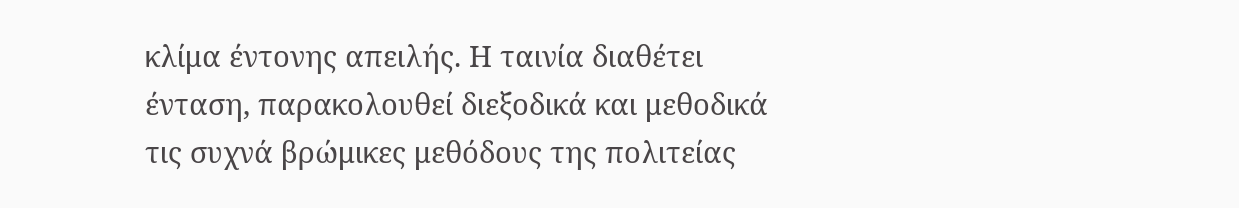κλίμα έντονης απειλής. Η ταινία διαθέτει ένταση, παρακολουθεί διεξοδικά και μεθοδικά τις συχνά βρώμικες μεθόδους της πολιτείας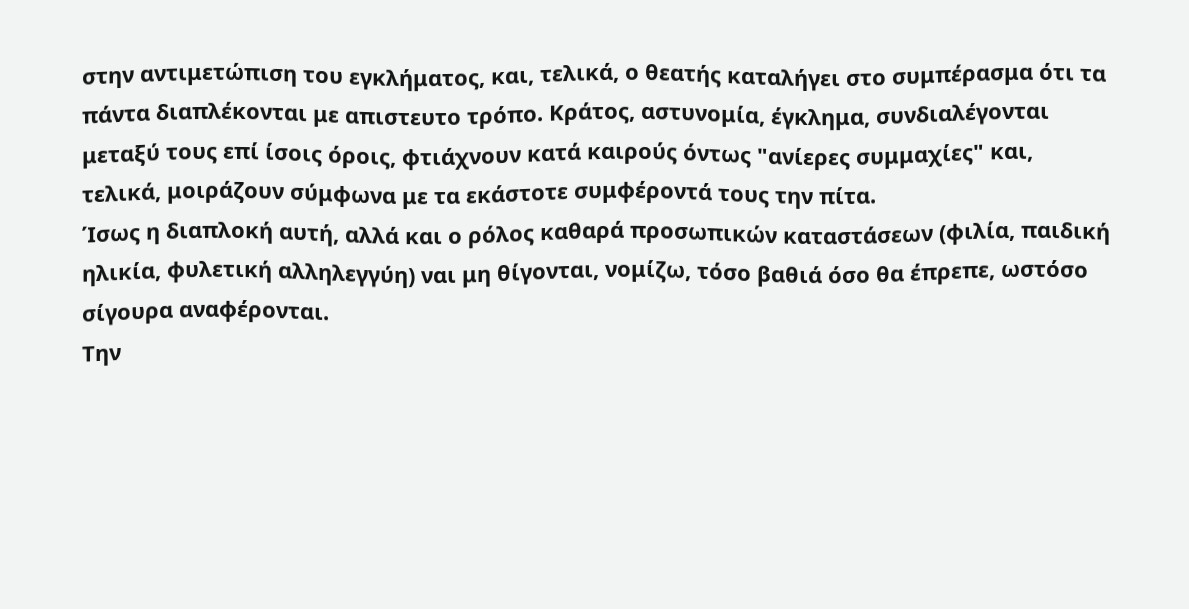στην αντιμετώπιση του εγκλήματος, και, τελικά, ο θεατής καταλήγει στο συμπέρασμα ότι τα πάντα διαπλέκονται με απιστευτο τρόπο. Κράτος, αστυνομία, έγκλημα, συνδιαλέγονται μεταξύ τους επί ίσοις όροις, φτιάχνουν κατά καιρούς όντως "ανίερες συμμαχίες" και, τελικά, μοιράζουν σύμφωνα με τα εκάστοτε συμφέροντά τους την πίτα.
Ίσως η διαπλοκή αυτή, αλλά και ο ρόλος καθαρά προσωπικών καταστάσεων (φιλία, παιδική ηλικία, φυλετική αλληλεγγύη) ναι μη θίγονται, νομίζω, τόσο βαθιά όσο θα έπρεπε, ωστόσο σίγουρα αναφέρονται.
Την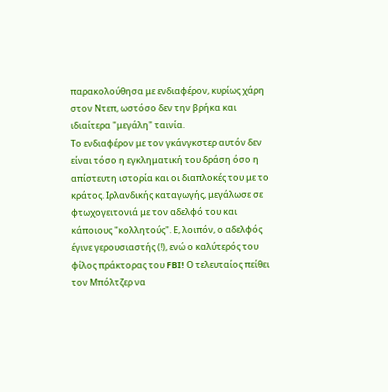παρακολούθησα με ενδιαφέρον, κυρίως χάρη στον Ντεπ, ωστόσο δεν την βρήκα και ιδιαίτερα "μεγάλη" ταινία.
Το ενδιαφέρον με τον γκάνγκστερ αυτόν δεν είναι τόσο η εγκληματική του δράση όσο η απίστευτη ιστορία και οι διαπλοκές του με το κράτος. Ιρλανδικής καταγωγής, μεγάλωσε σε φτωχογειτονιά με τον αδελφό του και κάποιους "κολλητούς". Ε, λοιπόν, ο αδελφός έγινε γερουσιαστής (!), ενώ ο καλύτερός του φίλος πράκτορας του FBI! Ο τελευταίος πείθει τον Μπόλτζερ να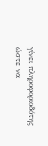γίνει πληροφοριοδότης ώστε να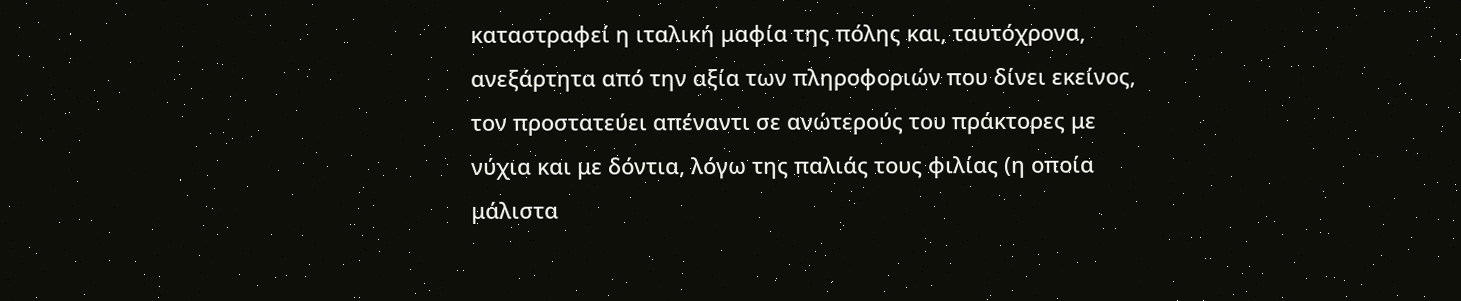καταστραφεί η ιταλική μαφία της πόλης και, ταυτόχρονα, ανεξάρτητα από την αξία των πληροφοριών που δίνει εκείνος, τον προστατεύει απέναντι σε ανώτερούς του πράκτορες με νύχια και με δόντια, λόγω της παλιάς τους φιλίας (η οποία μάλιστα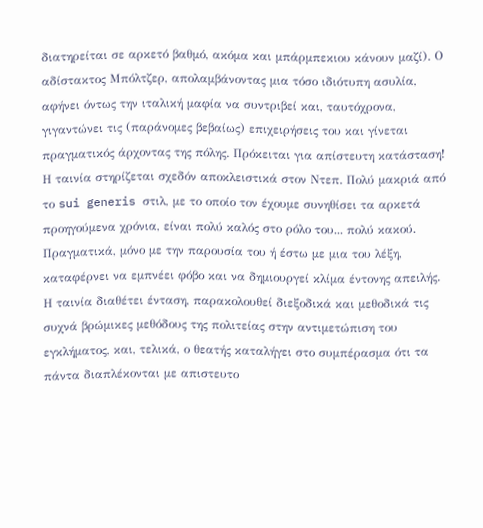διατηρείται σε αρκετό βαθμό, ακόμα και μπάρμπεκιου κάνουν μαζί). Ο αδίστακτος Μπόλτζερ, απολαμβάνοντας μια τόσο ιδιότυπη ασυλία, αφήνει όντως την ιταλική μαφία να συντριβεί και, ταυτόχρονα, γιγαντώνει τις (παράνομες βεβαίως) επιχειρήσεις του και γίνεται πραγματικός άρχοντας της πόλης. Πρόκειται για απίστευτη κατάσταση!
Η ταινία στηρίζεται σχεδόν αποκλειστικά στον Ντεπ. Πολύ μακριά από το sui generis στιλ, με το οποίο τον έχουμε συνηθίσει τα αρκετά προηγούμενα χρόνια, είναι πολύ καλός στο ρόλο του... πολύ κακού. Πραγματικά, μόνο με την παρουσία του ή έστω με μια του λέξη, καταφέρνει να εμπνέει φόβο και να δημιουργεί κλίμα έντονης απειλής. Η ταινία διαθέτει ένταση, παρακολουθεί διεξοδικά και μεθοδικά τις συχνά βρώμικες μεθόδους της πολιτείας στην αντιμετώπιση του εγκλήματος, και, τελικά, ο θεατής καταλήγει στο συμπέρασμα ότι τα πάντα διαπλέκονται με απιστευτο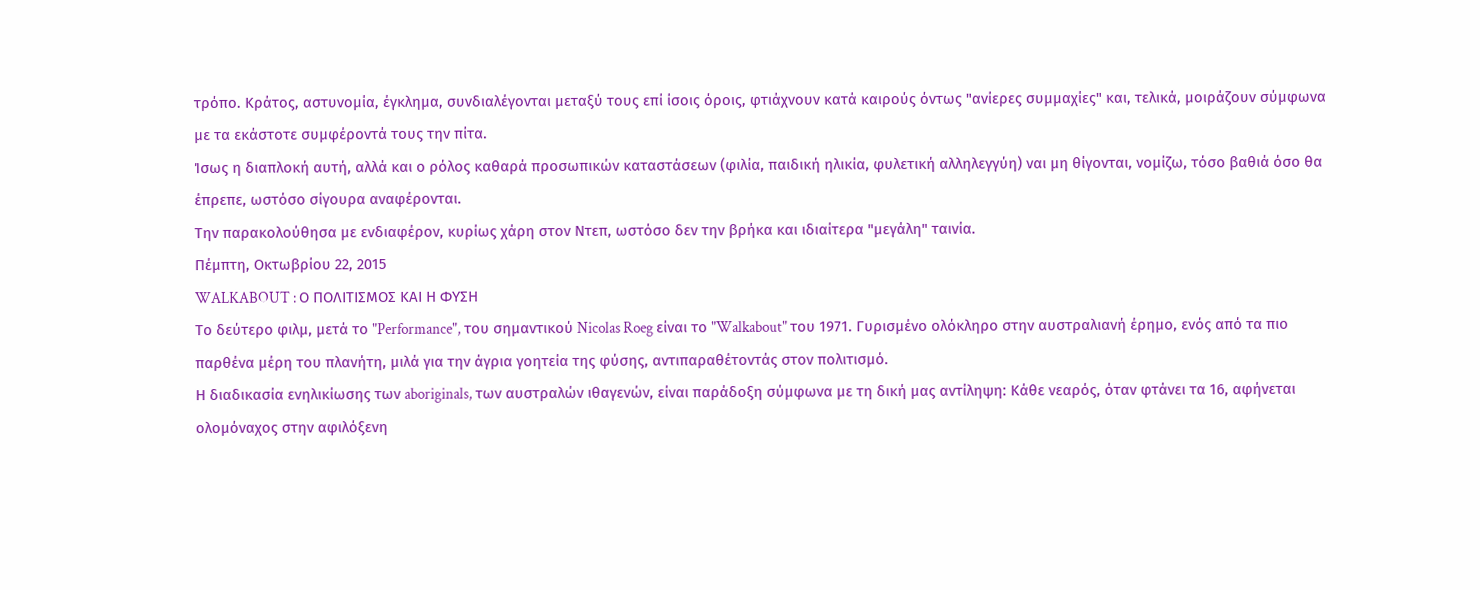τρόπο. Κράτος, αστυνομία, έγκλημα, συνδιαλέγονται μεταξύ τους επί ίσοις όροις, φτιάχνουν κατά καιρούς όντως "ανίερες συμμαχίες" και, τελικά, μοιράζουν σύμφωνα με τα εκάστοτε συμφέροντά τους την πίτα.
Ίσως η διαπλοκή αυτή, αλλά και ο ρόλος καθαρά προσωπικών καταστάσεων (φιλία, παιδική ηλικία, φυλετική αλληλεγγύη) ναι μη θίγονται, νομίζω, τόσο βαθιά όσο θα έπρεπε, ωστόσο σίγουρα αναφέρονται.
Την παρακολούθησα με ενδιαφέρον, κυρίως χάρη στον Ντεπ, ωστόσο δεν την βρήκα και ιδιαίτερα "μεγάλη" ταινία.
Πέμπτη, Οκτωβρίου 22, 2015
WALKABOUT : Ο ΠΟΛΙΤΙΣΜΟΣ ΚΑΙ Η ΦΥΣΗ
Το δεύτερο φιλμ, μετά το "Performance", του σημαντικού Nicolas Roeg είναι το "Walkabout" του 1971. Γυρισμένο ολόκληρο στην αυστραλιανή έρημο, ενός από τα πιο παρθένα μέρη του πλανήτη, μιλά για την άγρια γοητεία της φύσης, αντιπαραθέτοντάς στον πολιτισμό.
Η διαδικασία ενηλικίωσης των aboriginals, των αυστραλών ιθαγενών, είναι παράδοξη σύμφωνα με τη δική μας αντίληψη: Κάθε νεαρός, όταν φτάνει τα 16, αφήνεται ολομόναχος στην αφιλόξενη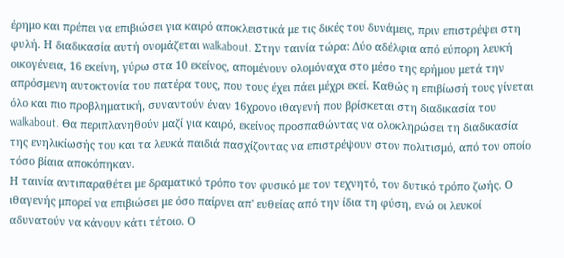έρημο και πρέπει να επιβιώσει για καιρό αποκλειστικά με τις δικές του δυνάμεις, πριν επιστρέψει στη φυλή. Η διαδικασία αυτή ονομάζεται walkabout. Στην ταινία τώρα: Δύο αδέλφια από εύπορη λευκή οικογένεια, 16 εκείνη, γύρω στα 10 εκείνος, απομένουν ολομόναχα στο μέσο της ερήμου μετά την απρόσμενη αυτοκτονία του πατέρα τους, που τους έχει πάει μέχρι εκεί. Καθώς η επιβίωσή τους γίνεται όλο και πιο προβληματική, συναντούν έναν 16χρονο ιθαγενή που βρίσκεται στη διαδικασία του walkabout. Θα περιπλανηθούν μαζί για καιρό, εκείνος προσπαθώντας να ολοκληρώσει τη διαδικασία της ενηλικίωσής του και τα λευκά παιδιά πασχίζοντας να επιστρέψουν στον πολιτισμό, από τον οποίο τόσο βίαια αποκόπηκαν.
Η ταινία αντιπαραθέτει με δραματικό τρόπο τον φυσικό με τον τεχνητό, τον δυτικό τρόπο ζωής. Ο ιθαγενής μπορεί να επιβιώσει με όσο παίρνει απ' ευθείας από την ίδια τη φύση, ενώ οι λευκοί αδυνατούν να κάνουν κάτι τέτοιο. Ο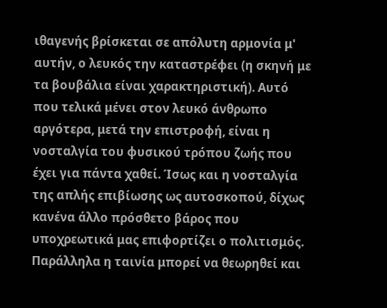ιθαγενής βρίσκεται σε απόλυτη αρμονία μ' αυτήν, ο λευκός την καταστρέφει (η σκηνή με τα βουβάλια είναι χαρακτηριστική). Αυτό που τελικά μένει στον λευκό άνθρωπο αργότερα, μετά την επιστροφή, είναι η νοσταλγία του φυσικού τρόπου ζωής που έχει για πάντα χαθεί. Ίσως και η νοσταλγία της απλής επιβίωσης ως αυτοσκοπού, δίχως κανένα άλλο πρόσθετο βάρος που υποχρεωτικά μας επιφορτίζει ο πολιτισμός. Παράλληλα η ταινία μπορεί να θεωρηθεί και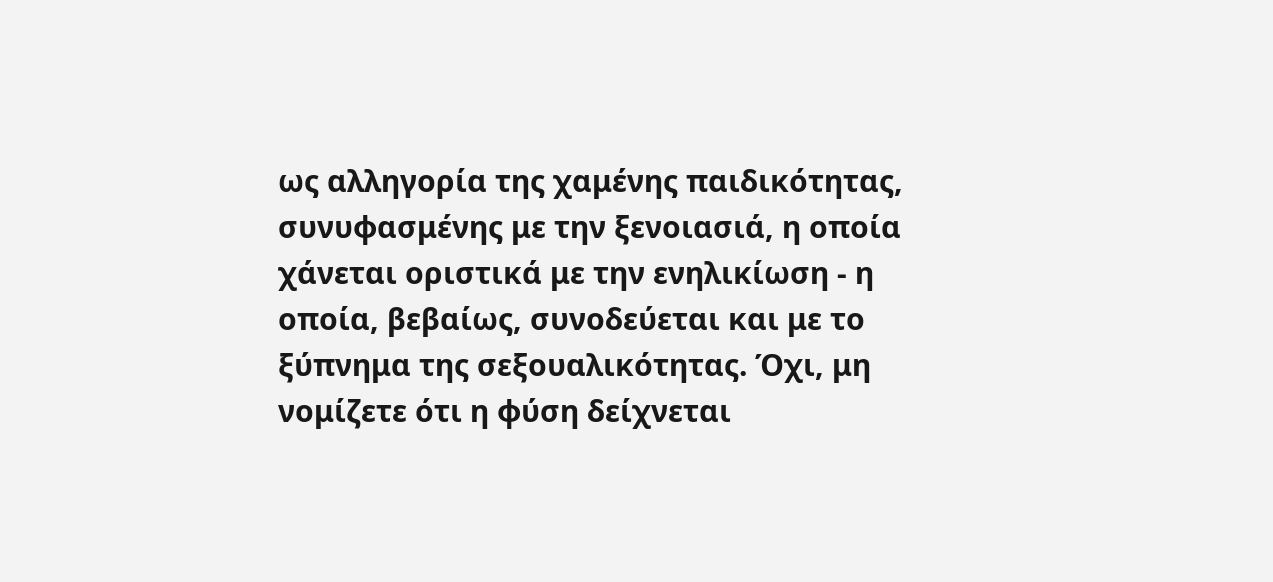ως αλληγορία της χαμένης παιδικότητας, συνυφασμένης με την ξενοιασιά, η οποία χάνεται οριστικά με την ενηλικίωση - η οποία, βεβαίως, συνοδεύεται και με το ξύπνημα της σεξουαλικότητας. Όχι, μη νομίζετε ότι η φύση δείχνεται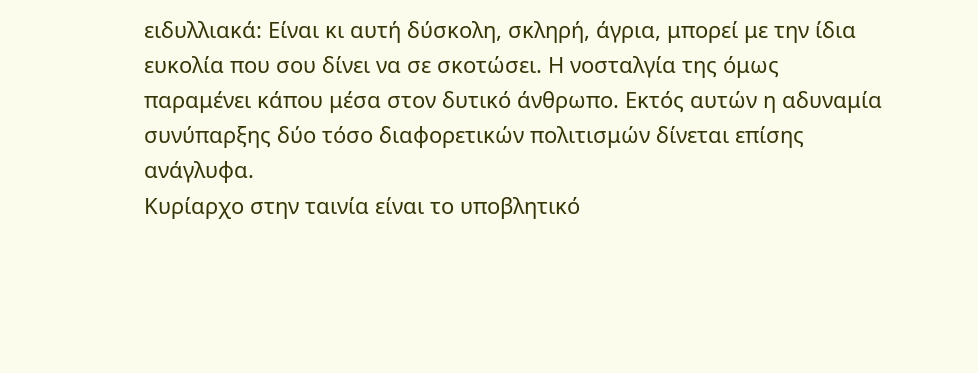ειδυλλιακά: Είναι κι αυτή δύσκολη, σκληρή, άγρια, μπορεί με την ίδια ευκολία που σου δίνει να σε σκοτώσει. Η νοσταλγία της όμως παραμένει κάπου μέσα στον δυτικό άνθρωπο. Εκτός αυτών η αδυναμία συνύπαρξης δύο τόσο διαφορετικών πολιτισμών δίνεται επίσης ανάγλυφα.
Κυρίαρχο στην ταινία είναι το υποβλητικό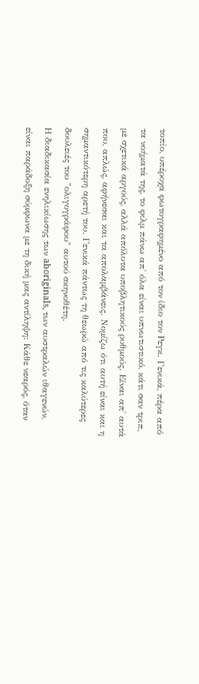τοπίο, υπέροχα φωτογραφημένο από τον ίδιο τον Ρεγκ. Γενικά, πέρα από τα νοήματά της, το φιλμ πάνω απ' όλα είναι υπνωτιστικό, κάτι σαν τριπ, με σχετικά αργούς, αλλά απόλυτα υποβλητικούς ρυθμούς. Είναι απ' αυτά που, απλώς, αφήνεσαι και τα απολαμβάνεις. Νομίζω ότι αυτή είναι και η σημαντικότερη αρετή του. Γενικά πάντως τη θεωρώ από τις καλύτερες δουλειές του "ολιγογράφου" αυτού σκηνοθέτη.
Η διαδικασία ενηλικίωσης των aboriginals, των αυστραλών ιθαγενών, είναι παράδοξη σύμφωνα με τη δική μας αντίληψη: Κάθε νεαρός, όταν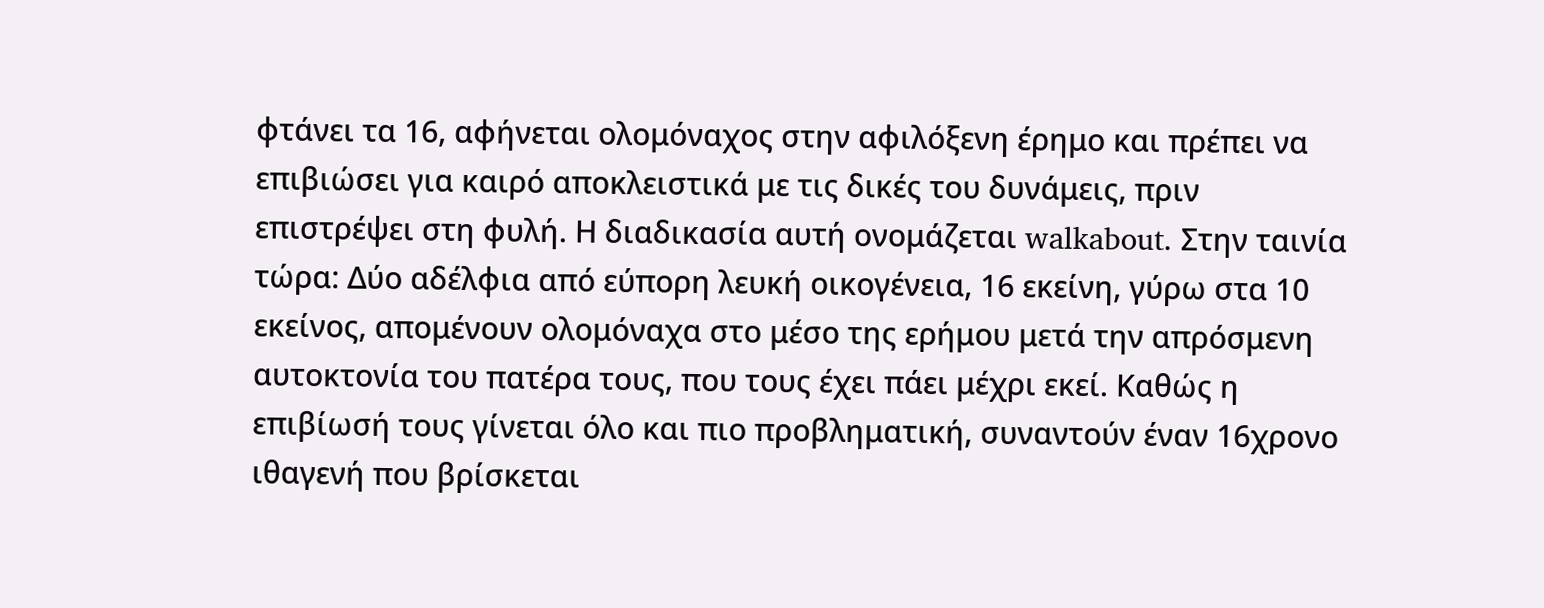φτάνει τα 16, αφήνεται ολομόναχος στην αφιλόξενη έρημο και πρέπει να επιβιώσει για καιρό αποκλειστικά με τις δικές του δυνάμεις, πριν επιστρέψει στη φυλή. Η διαδικασία αυτή ονομάζεται walkabout. Στην ταινία τώρα: Δύο αδέλφια από εύπορη λευκή οικογένεια, 16 εκείνη, γύρω στα 10 εκείνος, απομένουν ολομόναχα στο μέσο της ερήμου μετά την απρόσμενη αυτοκτονία του πατέρα τους, που τους έχει πάει μέχρι εκεί. Καθώς η επιβίωσή τους γίνεται όλο και πιο προβληματική, συναντούν έναν 16χρονο ιθαγενή που βρίσκεται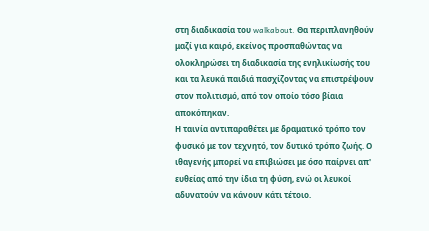στη διαδικασία του walkabout. Θα περιπλανηθούν μαζί για καιρό, εκείνος προσπαθώντας να ολοκληρώσει τη διαδικασία της ενηλικίωσής του και τα λευκά παιδιά πασχίζοντας να επιστρέψουν στον πολιτισμό, από τον οποίο τόσο βίαια αποκόπηκαν.
Η ταινία αντιπαραθέτει με δραματικό τρόπο τον φυσικό με τον τεχνητό, τον δυτικό τρόπο ζωής. Ο ιθαγενής μπορεί να επιβιώσει με όσο παίρνει απ' ευθείας από την ίδια τη φύση, ενώ οι λευκοί αδυνατούν να κάνουν κάτι τέτοιο.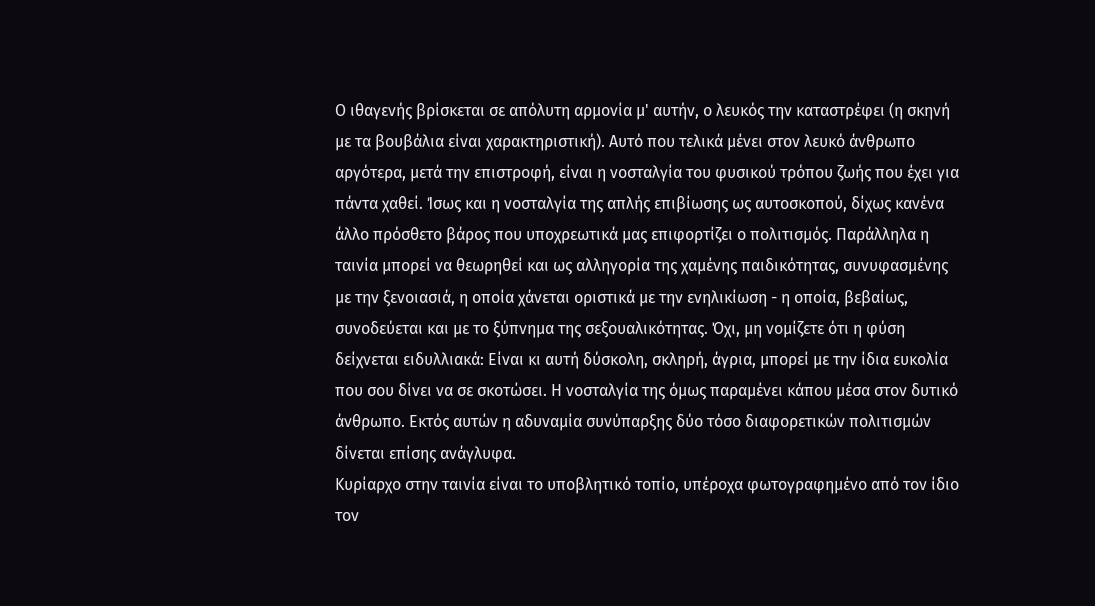Ο ιθαγενής βρίσκεται σε απόλυτη αρμονία μ' αυτήν, ο λευκός την καταστρέφει (η σκηνή με τα βουβάλια είναι χαρακτηριστική). Αυτό που τελικά μένει στον λευκό άνθρωπο αργότερα, μετά την επιστροφή, είναι η νοσταλγία του φυσικού τρόπου ζωής που έχει για πάντα χαθεί. Ίσως και η νοσταλγία της απλής επιβίωσης ως αυτοσκοπού, δίχως κανένα άλλο πρόσθετο βάρος που υποχρεωτικά μας επιφορτίζει ο πολιτισμός. Παράλληλα η ταινία μπορεί να θεωρηθεί και ως αλληγορία της χαμένης παιδικότητας, συνυφασμένης με την ξενοιασιά, η οποία χάνεται οριστικά με την ενηλικίωση - η οποία, βεβαίως, συνοδεύεται και με το ξύπνημα της σεξουαλικότητας. Όχι, μη νομίζετε ότι η φύση δείχνεται ειδυλλιακά: Είναι κι αυτή δύσκολη, σκληρή, άγρια, μπορεί με την ίδια ευκολία που σου δίνει να σε σκοτώσει. Η νοσταλγία της όμως παραμένει κάπου μέσα στον δυτικό άνθρωπο. Εκτός αυτών η αδυναμία συνύπαρξης δύο τόσο διαφορετικών πολιτισμών δίνεται επίσης ανάγλυφα.
Κυρίαρχο στην ταινία είναι το υποβλητικό τοπίο, υπέροχα φωτογραφημένο από τον ίδιο τον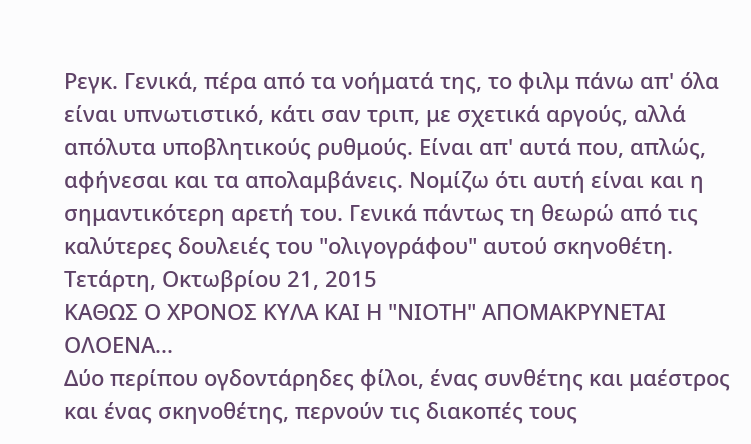Ρεγκ. Γενικά, πέρα από τα νοήματά της, το φιλμ πάνω απ' όλα είναι υπνωτιστικό, κάτι σαν τριπ, με σχετικά αργούς, αλλά απόλυτα υποβλητικούς ρυθμούς. Είναι απ' αυτά που, απλώς, αφήνεσαι και τα απολαμβάνεις. Νομίζω ότι αυτή είναι και η σημαντικότερη αρετή του. Γενικά πάντως τη θεωρώ από τις καλύτερες δουλειές του "ολιγογράφου" αυτού σκηνοθέτη.
Τετάρτη, Οκτωβρίου 21, 2015
ΚΑΘΩΣ Ο ΧΡΟΝΟΣ ΚΥΛΑ ΚΑΙ Η "ΝΙΟΤΗ" ΑΠΟΜΑΚΡΥΝΕΤΑΙ ΟΛΟΕΝΑ...
Δύο περίπου ογδοντάρηδες φίλοι, ένας συνθέτης και μαέστρος και ένας σκηνοθέτης, περνούν τις διακοπές τους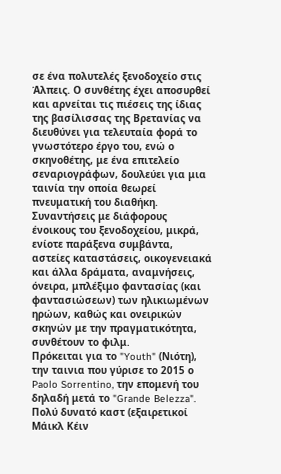σε ένα πολυτελές ξενοδοχείο στις Άλπεις. Ο συνθέτης έχει αποσυρθεί και αρνείται τις πιέσεις της ίδιας της βασίλισσας της Βρετανίας να διευθύνει για τελευταία φορά το γνωστότερο έργο του, ενώ ο σκηνοθέτης, με ένα επιτελείο σεναριογράφων, δουλεύει για μια ταινία την οποία θεωρεί πνευματική του διαθήκη. Συναντήσεις με διάφορους ένοικους του ξενοδοχείου, μικρά, ενίοτε παράξενα συμβάντα, αστείες καταστάσεις, οικογενειακά και άλλα δράματα, αναμνήσεις, όνειρα, μπλέξιμο φαντασίας (και φαντασιώσεων) των ηλικιωμένων ηρώων, καθώς και ονειρικών σκηνών με την πραγματικότητα, συνθέτουν το φιλμ.
Πρόκειται για το "Youth" (Νιότη), την ταινια που γύρισε το 2015 ο Paolo Sorrentino, την επομενή του δηλαδή μετά το "Grande Belezza". Πολύ δυνατό καστ (εξαιρετικοί Μάικλ Κέιν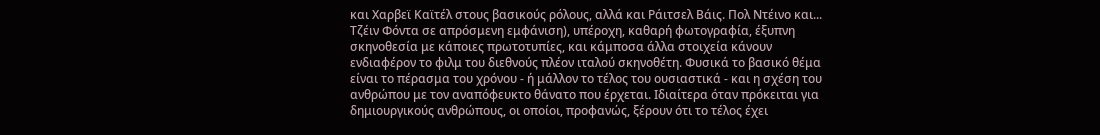και Χαρβεϊ Καϊτέλ στους βασικούς ρόλους, αλλά και Ράιτσελ Βάις. Πολ Ντέινο και... Τζέιν Φόντα σε απρόσμενη εμφάνιση), υπέροχη, καθαρή φωτογραφία, έξυπνη σκηνοθεσία με κάποιες πρωτοτυπίες, και κάμποσα άλλα στοιχεία κάνουν ενδιαφέρον το φιλμ του διεθνούς πλέον ιταλού σκηνοθέτη. Φυσικά το βασικό θέμα είναι το πέρασμα του χρόνου - ή μάλλον το τέλος του ουσιαστικά - και η σχέση του ανθρώπου με τον αναπόφευκτο θάνατο που έρχεται. Ιδιαίτερα όταν πρόκειται για δημιουργικούς ανθρώπους, οι οποίοι, προφανώς, ξέρουν ότι το τέλος έχει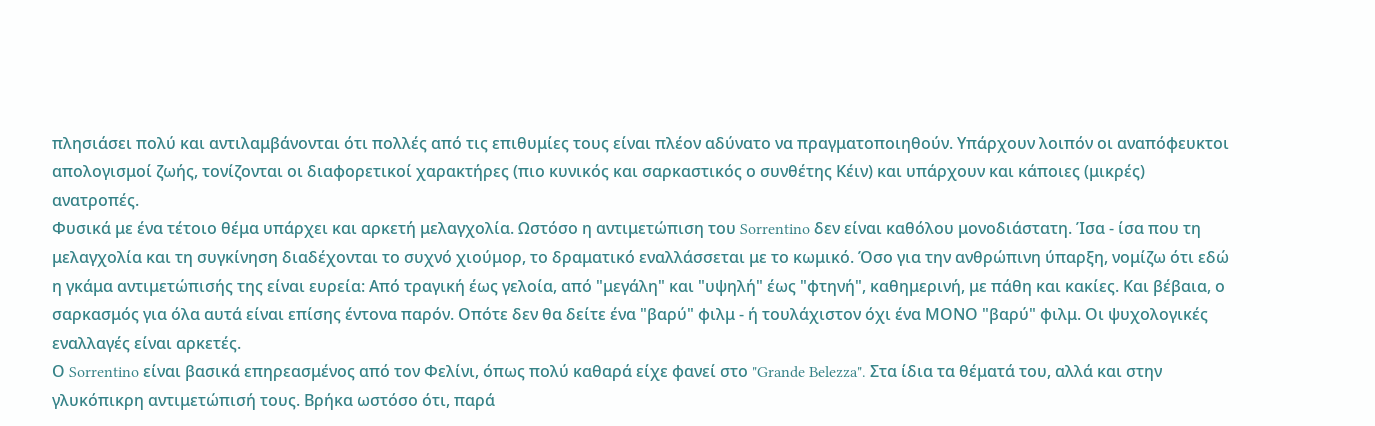πλησιάσει πολύ και αντιλαμβάνονται ότι πολλές από τις επιθυμίες τους είναι πλέον αδύνατο να πραγματοποιηθούν. Υπάρχουν λοιπόν οι αναπόφευκτοι απολογισμοί ζωής, τονίζονται οι διαφορετικοί χαρακτήρες (πιο κυνικός και σαρκαστικός ο συνθέτης Κέιν) και υπάρχουν και κάποιες (μικρές) ανατροπές.
Φυσικά με ένα τέτοιο θέμα υπάρχει και αρκετή μελαγχολία. Ωστόσο η αντιμετώπιση του Sorrentino δεν είναι καθόλου μονοδιάστατη. Ίσα - ίσα που τη μελαγχολία και τη συγκίνηση διαδέχονται το συχνό χιούμορ, το δραματικό εναλλάσσεται με το κωμικό. Όσο για την ανθρώπινη ύπαρξη, νομίζω ότι εδώ η γκάμα αντιμετώπισής της είναι ευρεία: Από τραγική έως γελοία, από "μεγάλη" και "υψηλή" έως "φτηνή", καθημερινή, με πάθη και κακίες. Και βέβαια, ο σαρκασμός για όλα αυτά είναι επίσης έντονα παρόν. Οπότε δεν θα δείτε ένα "βαρύ" φιλμ - ή τουλάχιστον όχι ένα ΜΟΝΟ "βαρύ" φιλμ. Οι ψυχολογικές εναλλαγές είναι αρκετές.
Ο Sorrentino είναι βασικά επηρεασμένος από τον Φελίνι, όπως πολύ καθαρά είχε φανεί στο "Grande Belezza". Στα ίδια τα θέματά του, αλλά και στην γλυκόπικρη αντιμετώπισή τους. Βρήκα ωστόσο ότι, παρά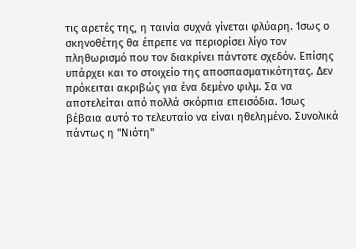τις αρετές της, η ταινία συχνά γίνεται φλύαρη. Ίσως ο σκηνοθέτης θα έπρεπε να περιορίσει λίγο τον πληθωρισμό που τον διακρίνει πάντοτε σχεδόν. Επίσης υπάρχει και το στοιχείο της αποσπασματικότητας. Δεν πρόκειται ακριβώς για ένα δεμένο φιλμ. Σα να αποτελείται από πολλά σκόρπια επεισόδια. Ίσως βέβαια αυτό το τελευταίο να είναι ηθελημένο. Συνολικά πάντως η "Νιότη"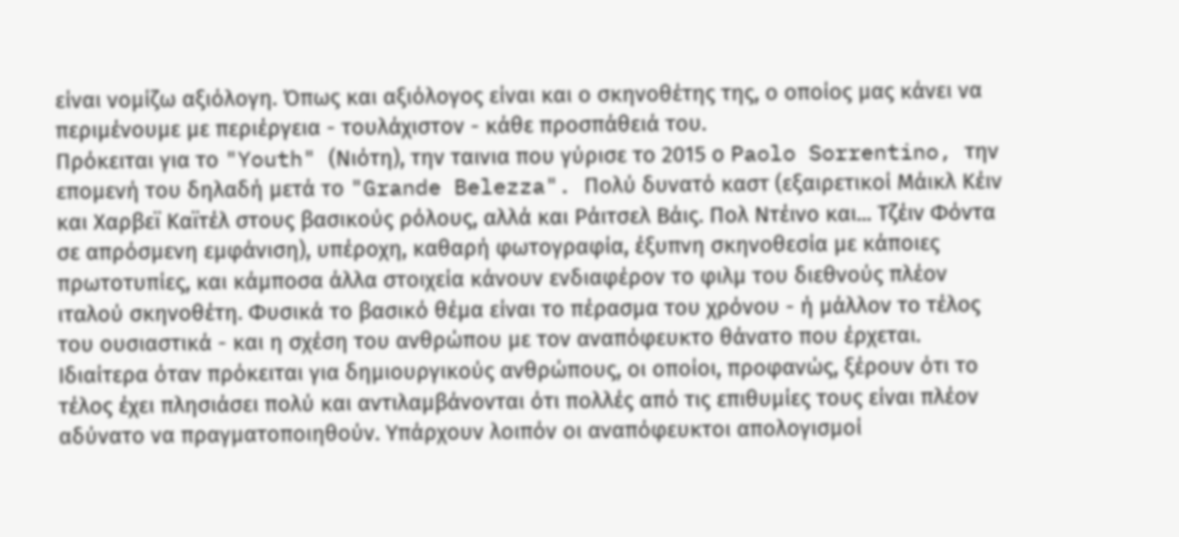είναι νομίζω αξιόλογη. Όπως και αξιόλογος είναι και ο σκηνοθέτης της, ο οποίος μας κάνει να περιμένουμε με περιέργεια - τουλάχιστον - κάθε προσπάθειά του.
Πρόκειται για το "Youth" (Νιότη), την ταινια που γύρισε το 2015 ο Paolo Sorrentino, την επομενή του δηλαδή μετά το "Grande Belezza". Πολύ δυνατό καστ (εξαιρετικοί Μάικλ Κέιν και Χαρβεϊ Καϊτέλ στους βασικούς ρόλους, αλλά και Ράιτσελ Βάις. Πολ Ντέινο και... Τζέιν Φόντα σε απρόσμενη εμφάνιση), υπέροχη, καθαρή φωτογραφία, έξυπνη σκηνοθεσία με κάποιες πρωτοτυπίες, και κάμποσα άλλα στοιχεία κάνουν ενδιαφέρον το φιλμ του διεθνούς πλέον ιταλού σκηνοθέτη. Φυσικά το βασικό θέμα είναι το πέρασμα του χρόνου - ή μάλλον το τέλος του ουσιαστικά - και η σχέση του ανθρώπου με τον αναπόφευκτο θάνατο που έρχεται. Ιδιαίτερα όταν πρόκειται για δημιουργικούς ανθρώπους, οι οποίοι, προφανώς, ξέρουν ότι το τέλος έχει πλησιάσει πολύ και αντιλαμβάνονται ότι πολλές από τις επιθυμίες τους είναι πλέον αδύνατο να πραγματοποιηθούν. Υπάρχουν λοιπόν οι αναπόφευκτοι απολογισμοί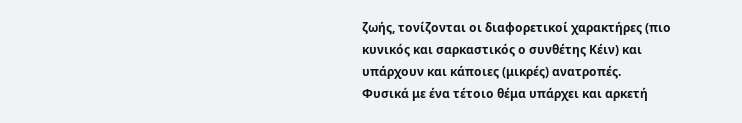ζωής, τονίζονται οι διαφορετικοί χαρακτήρες (πιο κυνικός και σαρκαστικός ο συνθέτης Κέιν) και υπάρχουν και κάποιες (μικρές) ανατροπές.
Φυσικά με ένα τέτοιο θέμα υπάρχει και αρκετή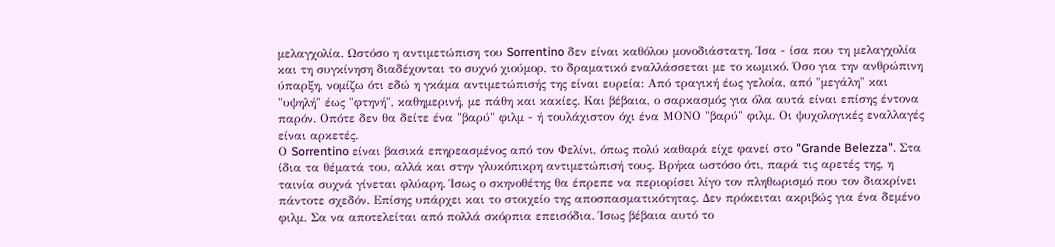μελαγχολία. Ωστόσο η αντιμετώπιση του Sorrentino δεν είναι καθόλου μονοδιάστατη. Ίσα - ίσα που τη μελαγχολία και τη συγκίνηση διαδέχονται το συχνό χιούμορ, το δραματικό εναλλάσσεται με το κωμικό. Όσο για την ανθρώπινη ύπαρξη, νομίζω ότι εδώ η γκάμα αντιμετώπισής της είναι ευρεία: Από τραγική έως γελοία, από "μεγάλη" και "υψηλή" έως "φτηνή", καθημερινή, με πάθη και κακίες. Και βέβαια, ο σαρκασμός για όλα αυτά είναι επίσης έντονα παρόν. Οπότε δεν θα δείτε ένα "βαρύ" φιλμ - ή τουλάχιστον όχι ένα ΜΟΝΟ "βαρύ" φιλμ. Οι ψυχολογικές εναλλαγές είναι αρκετές.
Ο Sorrentino είναι βασικά επηρεασμένος από τον Φελίνι, όπως πολύ καθαρά είχε φανεί στο "Grande Belezza". Στα ίδια τα θέματά του, αλλά και στην γλυκόπικρη αντιμετώπισή τους. Βρήκα ωστόσο ότι, παρά τις αρετές της, η ταινία συχνά γίνεται φλύαρη. Ίσως ο σκηνοθέτης θα έπρεπε να περιορίσει λίγο τον πληθωρισμό που τον διακρίνει πάντοτε σχεδόν. Επίσης υπάρχει και το στοιχείο της αποσπασματικότητας. Δεν πρόκειται ακριβώς για ένα δεμένο φιλμ. Σα να αποτελείται από πολλά σκόρπια επεισόδια. Ίσως βέβαια αυτό το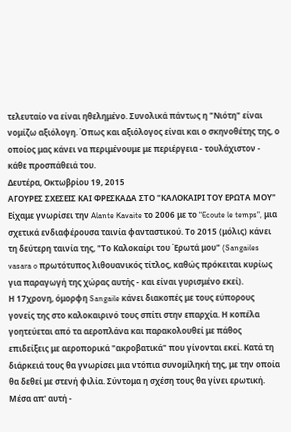τελευταίο να είναι ηθελημένο. Συνολικά πάντως η "Νιότη" είναι νομίζω αξιόλογη. Όπως και αξιόλογος είναι και ο σκηνοθέτης της, ο οποίος μας κάνει να περιμένουμε με περιέργεια - τουλάχιστον - κάθε προσπάθειά του.
Δευτέρα, Οκτωβρίου 19, 2015
ΑΓΟΥΡΕΣ ΣΧΕΣΕΙΣ ΚΑΙ ΦΡΕΣΚΑΔΑ ΣΤΟ "ΚΑΛΟΚΑΙΡΙ ΤΟΥ ΕΡΩΤΑ ΜΟΥ"
Είχαμε γνωρίσει την Alante Kavaite το 2006 με το "Ecoute le temps", μια σχετικά ενδιαφέρουσα ταινία φανταστικού. Το 2015 (μόλις) κάνει τη δεύτερη ταινία της, "Το Καλοκαίρι του Έρωτά μου" (Sangailes vasara o πρωτότυπος λιθουανικός τίτλος, καθώς πρόκειται κυρίως για παραγωγή της χώρας αυτής - και είναι γυρισμένο εκεί).
Η 17χρονη, όμορφη Sangaile κάνει διακοπές με τους εύπορους γονείς της στο καλοκαιρινό τους σπίτι στην επαρχία. Η κοπέλα γοητεύεται από τα αεροπλάνα και παρακολουθεί με πάθος επιδείξεις με αεροπορικά "ακροβατικά" που γίνονται εκεί. Κατά τη διάρκειά τους θα γνωρίσει μια ντόπια συνομίληκή της, με την οποία θα δεθεί με στενή φιλία. Σύντομα η σχέση τους θα γίνει ερωτική. Μέσα απ' αυτή -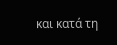και κατά τη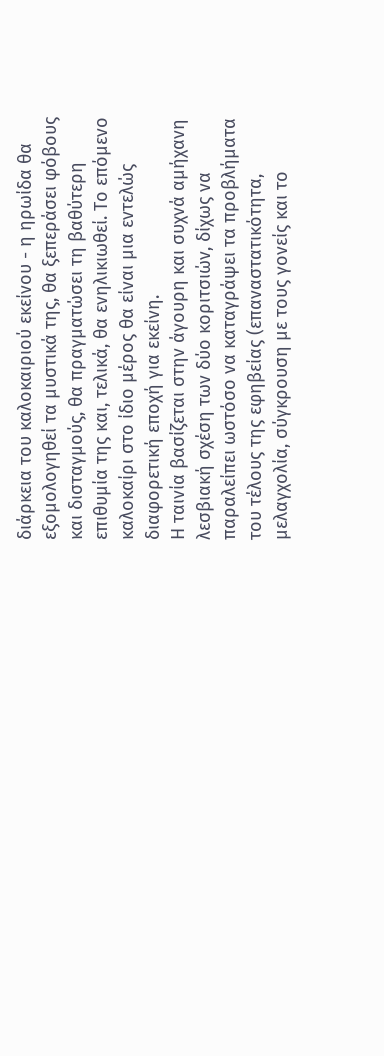διάρκεια του καλοκαιριού εκείνου - η ηρωίδα θα εξομολογηθεί τα μυστικά της, θα ξεπεράσει φόβους και δισταγμούς, θα πραγματώσει τη βαθύτερη επιθυμία της και, τελικά, θα ενηλικιωθεί. Το επόμενο καλοκαίρι στο ίδιο μέρος θα είναι μια εντελώς διαφορετική εποχή για εκείνη.
Η ταινία βασίζεται στην άγουρη και συχνά αμήχανη λεσβιακή σχέση των δύο κοριτσιών, δίχως να παραλείπει ωστόσο να καταγράψει τα προβλήματα του τέλους της εφηβείας (επαναστατικότητα, μελαγχολία, σύγκρουση με τους γονείς και το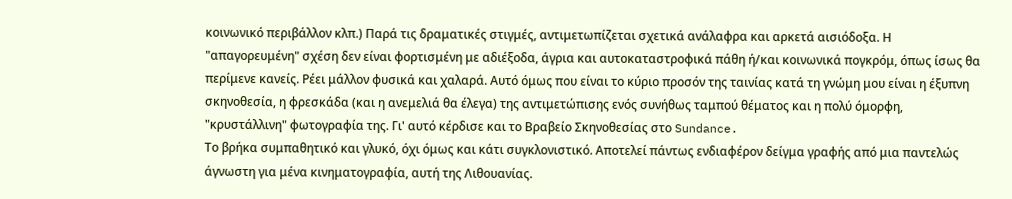κοινωνικό περιβάλλον κλπ.) Παρά τις δραματικές στιγμές, αντιμετωπίζεται σχετικά ανάλαφρα και αρκετά αισιόδοξα. Η "απαγορευμένη" σχέση δεν είναι φορτισμένη με αδιέξοδα, άγρια και αυτοκαταστροφικά πάθη ή/και κοινωνικά πογκρόμ, όπως ίσως θα περίμενε κανείς. Ρέει μάλλον φυσικά και χαλαρά. Αυτό όμως που είναι το κύριο προσόν της ταινίας κατά τη γνώμη μου είναι η έξυπνη σκηνοθεσία, η φρεσκάδα (και η ανεμελιά θα έλεγα) της αντιμετώπισης ενός συνήθως ταμπού θέματος και η πολύ όμορφη, "κρυστάλλινη" φωτογραφία της. Γι' αυτό κέρδισε και το Βραβείο Σκηνοθεσίας στο Sundance.
Το βρήκα συμπαθητικό και γλυκό, όχι όμως και κάτι συγκλονιστικό. Αποτελεί πάντως ενδιαφέρον δείγμα γραφής από μια παντελώς άγνωστη για μένα κινηματογραφία, αυτή της Λιθουανίας.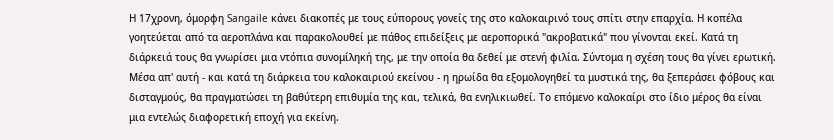Η 17χρονη, όμορφη Sangaile κάνει διακοπές με τους εύπορους γονείς της στο καλοκαιρινό τους σπίτι στην επαρχία. Η κοπέλα γοητεύεται από τα αεροπλάνα και παρακολουθεί με πάθος επιδείξεις με αεροπορικά "ακροβατικά" που γίνονται εκεί. Κατά τη διάρκειά τους θα γνωρίσει μια ντόπια συνομίληκή της, με την οποία θα δεθεί με στενή φιλία. Σύντομα η σχέση τους θα γίνει ερωτική. Μέσα απ' αυτή - και κατά τη διάρκεια του καλοκαιριού εκείνου - η ηρωίδα θα εξομολογηθεί τα μυστικά της, θα ξεπεράσει φόβους και δισταγμούς, θα πραγματώσει τη βαθύτερη επιθυμία της και, τελικά, θα ενηλικιωθεί. Το επόμενο καλοκαίρι στο ίδιο μέρος θα είναι μια εντελώς διαφορετική εποχή για εκείνη.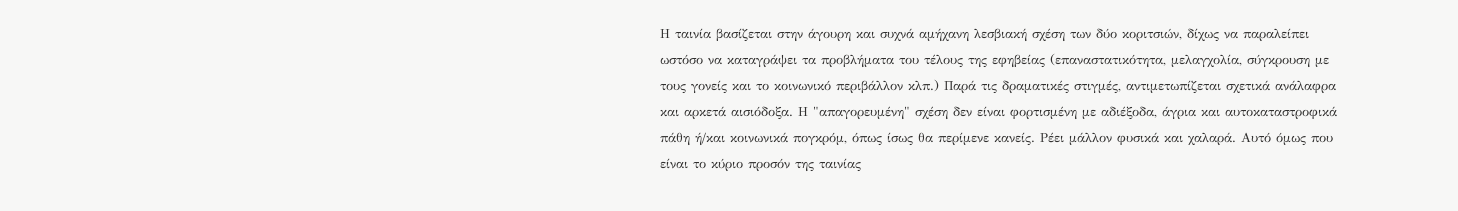Η ταινία βασίζεται στην άγουρη και συχνά αμήχανη λεσβιακή σχέση των δύο κοριτσιών, δίχως να παραλείπει ωστόσο να καταγράψει τα προβλήματα του τέλους της εφηβείας (επαναστατικότητα, μελαγχολία, σύγκρουση με τους γονείς και το κοινωνικό περιβάλλον κλπ.) Παρά τις δραματικές στιγμές, αντιμετωπίζεται σχετικά ανάλαφρα και αρκετά αισιόδοξα. Η "απαγορευμένη" σχέση δεν είναι φορτισμένη με αδιέξοδα, άγρια και αυτοκαταστροφικά πάθη ή/και κοινωνικά πογκρόμ, όπως ίσως θα περίμενε κανείς. Ρέει μάλλον φυσικά και χαλαρά. Αυτό όμως που είναι το κύριο προσόν της ταινίας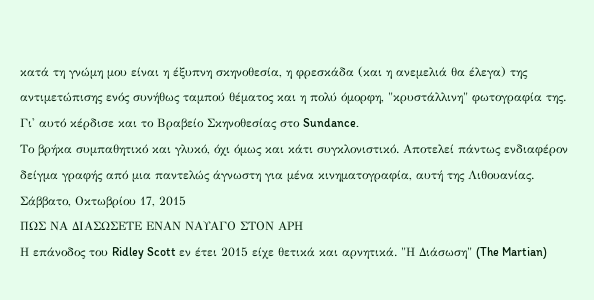κατά τη γνώμη μου είναι η έξυπνη σκηνοθεσία, η φρεσκάδα (και η ανεμελιά θα έλεγα) της αντιμετώπισης ενός συνήθως ταμπού θέματος και η πολύ όμορφη, "κρυστάλλινη" φωτογραφία της. Γι' αυτό κέρδισε και το Βραβείο Σκηνοθεσίας στο Sundance.
Το βρήκα συμπαθητικό και γλυκό, όχι όμως και κάτι συγκλονιστικό. Αποτελεί πάντως ενδιαφέρον δείγμα γραφής από μια παντελώς άγνωστη για μένα κινηματογραφία, αυτή της Λιθουανίας.
Σάββατο, Οκτωβρίου 17, 2015
ΠΩΣ ΝΑ ΔΙΑΣΩΣΕΤΕ ΕΝΑΝ ΝΑΥΑΓΟ ΣΤΟΝ ΑΡΗ
Η επάνοδος του Ridley Scott εν έτει 2015 είχε θετικά και αρνητικά. "Η Διάσωση" (The Martian)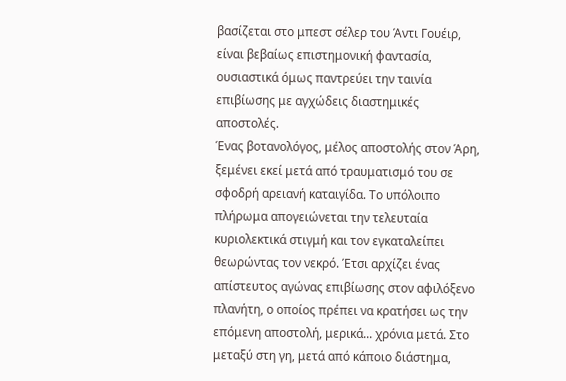βασίζεται στο μπεστ σέλερ του Άντι Γουέιρ, είναι βεβαίως επιστημονική φαντασία, ουσιαστικά όμως παντρεύει την ταινία επιβίωσης με αγχώδεις διαστημικές αποστολές.
Ένας βοτανολόγος, μέλος αποστολής στον Άρη, ξεμένει εκεί μετά από τραυματισμό του σε σφοδρή αρειανή καταιγίδα. Το υπόλοιπο πλήρωμα απογειώνεται την τελευταία κυριολεκτικά στιγμή και τον εγκαταλείπει θεωρώντας τον νεκρό. Έτσι αρχίζει ένας απίστευτος αγώνας επιβίωσης στον αφιλόξενο πλανήτη, ο οποίος πρέπει να κρατήσει ως την επόμενη αποστολή, μερικά... χρόνια μετά. Στο μεταξύ στη γη, μετά από κάποιο διάστημα,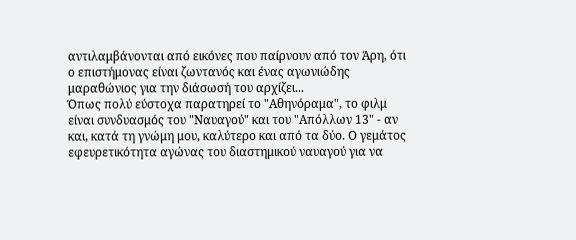αντιλαμβάνονται από εικόνες που παίρνουν από τον Άρη, ότι ο επιστήμονας είναι ζωντανός και ένας αγωνιώδης μαραθώνιος για την διάσωσή του αρχίζει...
Όπως πολύ εύστοχα παρατηρεί το "Αθηνόραμα", το φιλμ είναι συνδυασμός του "Ναυαγού" και του "Απόλλων 13" - αν και, κατά τη γνώμη μου, καλύτερο και από τα δύο. Ο γεμάτος εφευρετικότητα αγώνας του διαστημικού ναυαγού για να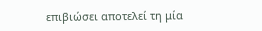επιβιώσει αποτελεί τη μία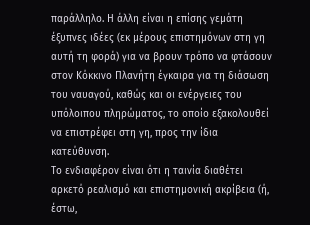παράλληλο. Η άλλη είναι η επίσης γεμάτη έξυπνες ιδέες (εκ μέρους επιστημόνων στη γη αυτή τη φορά) για να βρουν τρόπο να φτάσουν στον Κόκκινο Πλανήτη έγκαιρα για τη διάσωση του ναυαγού, καθώς και οι ενέργειες του υπόλοιπου πληρώματος, το οποίο εξακολουθεί να επιστρέφει στη γη, προς την ίδια κατεύθυνση.
Το ενδιαφέρον είναι ότι η ταινία διαθέτει αρκετό ρεαλισμό και επιστημονική ακρίβεια (ή, έστω,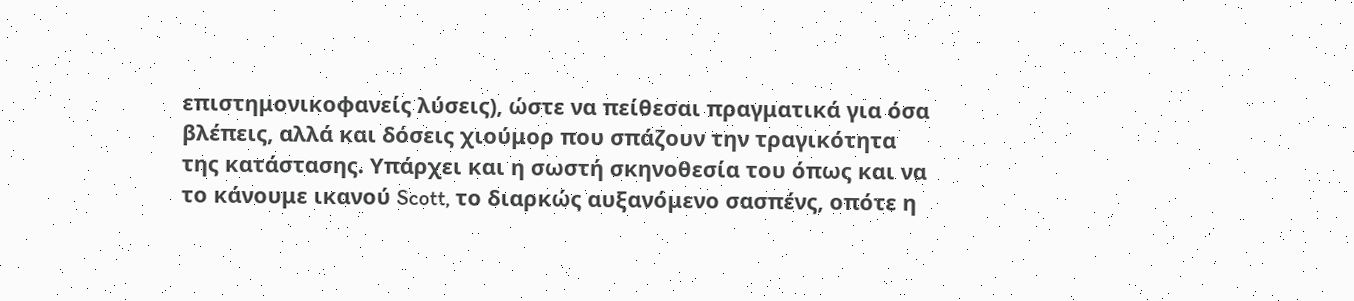επιστημονικοφανείς λύσεις), ώστε να πείθεσαι πραγματικά για όσα βλέπεις, αλλά και δόσεις χιούμορ που σπάζουν την τραγικότητα της κατάστασης. Υπάρχει και η σωστή σκηνοθεσία του όπως και να το κάνουμε ικανού Scott, το διαρκώς αυξανόμενο σασπένς, οπότε η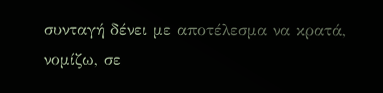συνταγή δένει με αποτέλεσμα να κρατά, νομίζω, σε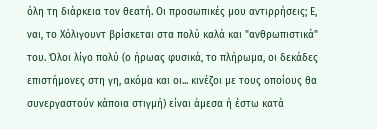όλη τη διάρκεια τον θεατή. Οι προσωπικές μου αντιρρήσεις; Ε, ναι, το Χόλιγουντ βρίσκεται στα πολύ καλά και "ανθρωπιστικά" του. Όλοι λίγο πολύ (ο ήρωας φυσικά, το πλήρωμα, οι δεκάδες επιστήμονες στη γη, ακόμα και οι... κινέζοι με τους οποίους θα συνεργαστούν κάποια στιγμή) είναι άμεσα ή έστω κατά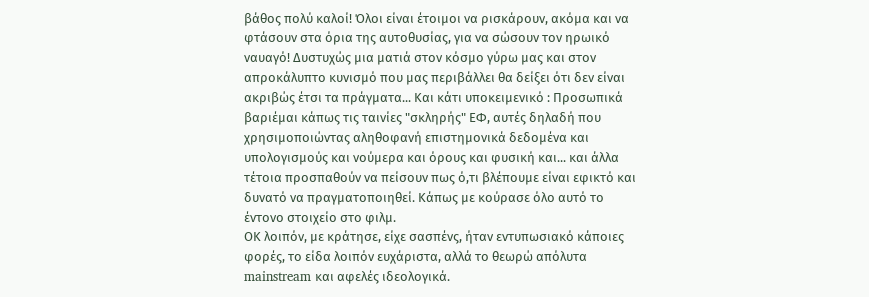βάθος πολύ καλοί! Όλοι είναι έτοιμοι να ρισκάρουν, ακόμα και να φτάσουν στα όρια της αυτοθυσίας, για να σώσουν τον ηρωικό ναυαγό! Δυστυχώς μια ματιά στον κόσμο γύρω μας και στον απροκάλυπτο κυνισμό που μας περιβάλλει θα δείξει ότι δεν είναι ακριβώς έτσι τα πράγματα... Και κάτι υποκειμενικό : Προσωπικά βαριέμαι κάπως τις ταινίες "σκληρής" ΕΦ, αυτές δηλαδή που χρησιμοποιώντας αληθοφανή επιστημονικά δεδομένα και υπολογισμούς και νούμερα και όρους και φυσική και... και άλλα τέτοια προσπαθούν να πείσουν πως ό,τι βλέπουμε είναι εφικτό και δυνατό να πραγματοποιηθεί. Κάπως με κούρασε όλο αυτό το έντονο στοιχείο στο φιλμ.
ΟΚ λοιπόν, με κράτησε, είχε σασπένς, ήταν εντυπωσιακό κάποιες φορές, το είδα λοιπόν ευχάριστα, αλλά το θεωρώ απόλυτα mainstream και αφελές ιδεολογικά.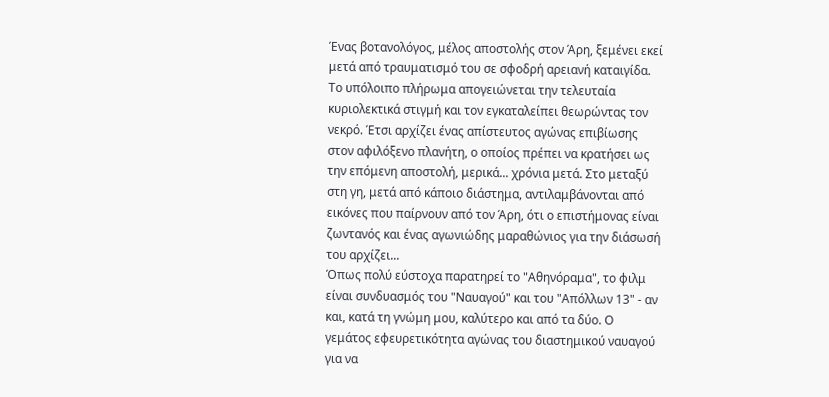Ένας βοτανολόγος, μέλος αποστολής στον Άρη, ξεμένει εκεί μετά από τραυματισμό του σε σφοδρή αρειανή καταιγίδα. Το υπόλοιπο πλήρωμα απογειώνεται την τελευταία κυριολεκτικά στιγμή και τον εγκαταλείπει θεωρώντας τον νεκρό. Έτσι αρχίζει ένας απίστευτος αγώνας επιβίωσης στον αφιλόξενο πλανήτη, ο οποίος πρέπει να κρατήσει ως την επόμενη αποστολή, μερικά... χρόνια μετά. Στο μεταξύ στη γη, μετά από κάποιο διάστημα, αντιλαμβάνονται από εικόνες που παίρνουν από τον Άρη, ότι ο επιστήμονας είναι ζωντανός και ένας αγωνιώδης μαραθώνιος για την διάσωσή του αρχίζει...
Όπως πολύ εύστοχα παρατηρεί το "Αθηνόραμα", το φιλμ είναι συνδυασμός του "Ναυαγού" και του "Απόλλων 13" - αν και, κατά τη γνώμη μου, καλύτερο και από τα δύο. Ο γεμάτος εφευρετικότητα αγώνας του διαστημικού ναυαγού για να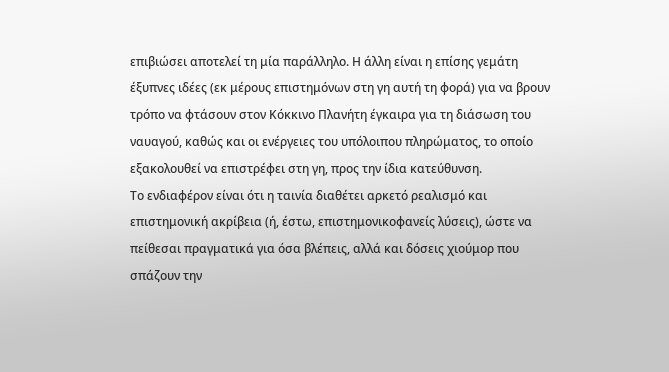επιβιώσει αποτελεί τη μία παράλληλο. Η άλλη είναι η επίσης γεμάτη έξυπνες ιδέες (εκ μέρους επιστημόνων στη γη αυτή τη φορά) για να βρουν τρόπο να φτάσουν στον Κόκκινο Πλανήτη έγκαιρα για τη διάσωση του ναυαγού, καθώς και οι ενέργειες του υπόλοιπου πληρώματος, το οποίο εξακολουθεί να επιστρέφει στη γη, προς την ίδια κατεύθυνση.
Το ενδιαφέρον είναι ότι η ταινία διαθέτει αρκετό ρεαλισμό και επιστημονική ακρίβεια (ή, έστω, επιστημονικοφανείς λύσεις), ώστε να πείθεσαι πραγματικά για όσα βλέπεις, αλλά και δόσεις χιούμορ που σπάζουν την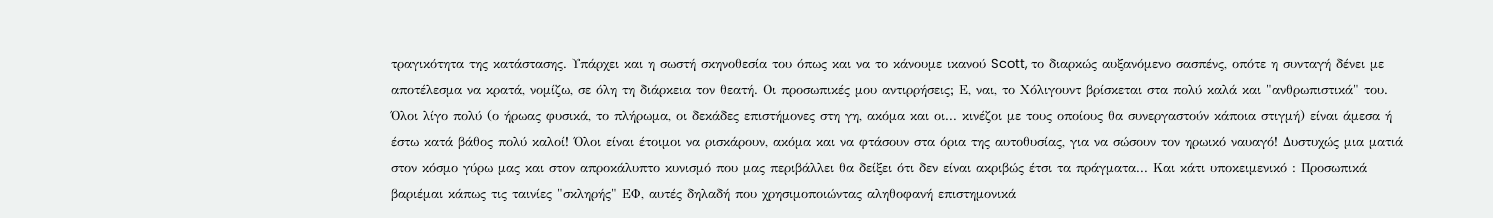τραγικότητα της κατάστασης. Υπάρχει και η σωστή σκηνοθεσία του όπως και να το κάνουμε ικανού Scott, το διαρκώς αυξανόμενο σασπένς, οπότε η συνταγή δένει με αποτέλεσμα να κρατά, νομίζω, σε όλη τη διάρκεια τον θεατή. Οι προσωπικές μου αντιρρήσεις; Ε, ναι, το Χόλιγουντ βρίσκεται στα πολύ καλά και "ανθρωπιστικά" του. Όλοι λίγο πολύ (ο ήρωας φυσικά, το πλήρωμα, οι δεκάδες επιστήμονες στη γη, ακόμα και οι... κινέζοι με τους οποίους θα συνεργαστούν κάποια στιγμή) είναι άμεσα ή έστω κατά βάθος πολύ καλοί! Όλοι είναι έτοιμοι να ρισκάρουν, ακόμα και να φτάσουν στα όρια της αυτοθυσίας, για να σώσουν τον ηρωικό ναυαγό! Δυστυχώς μια ματιά στον κόσμο γύρω μας και στον απροκάλυπτο κυνισμό που μας περιβάλλει θα δείξει ότι δεν είναι ακριβώς έτσι τα πράγματα... Και κάτι υποκειμενικό : Προσωπικά βαριέμαι κάπως τις ταινίες "σκληρής" ΕΦ, αυτές δηλαδή που χρησιμοποιώντας αληθοφανή επιστημονικά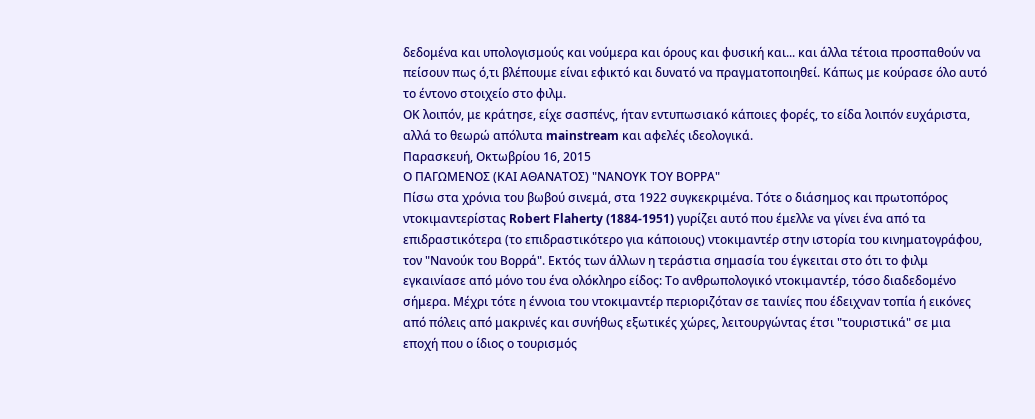δεδομένα και υπολογισμούς και νούμερα και όρους και φυσική και... και άλλα τέτοια προσπαθούν να πείσουν πως ό,τι βλέπουμε είναι εφικτό και δυνατό να πραγματοποιηθεί. Κάπως με κούρασε όλο αυτό το έντονο στοιχείο στο φιλμ.
ΟΚ λοιπόν, με κράτησε, είχε σασπένς, ήταν εντυπωσιακό κάποιες φορές, το είδα λοιπόν ευχάριστα, αλλά το θεωρώ απόλυτα mainstream και αφελές ιδεολογικά.
Παρασκευή, Οκτωβρίου 16, 2015
Ο ΠΑΓΩΜΕΝΟΣ (ΚΑΙ ΑΘΑΝΑΤΟΣ) "ΝΑΝΟΥΚ ΤΟΥ ΒΟΡΡΑ"
Πίσω στα χρόνια του βωβού σινεμά, στα 1922 συγκεκριμένα. Τότε ο διάσημος και πρωτοπόρος ντοκιμαντερίστας Robert Flaherty (1884-1951) γυρίζει αυτό που έμελλε να γίνει ένα από τα επιδραστικότερα (το επιδραστικότερο για κάποιους) ντοκιμαντέρ στην ιστορία του κινηματογράφου, τον "Νανούκ του Βορρά". Εκτός των άλλων η τεράστια σημασία του έγκειται στο ότι το φιλμ εγκαινίασε από μόνο του ένα ολόκληρο είδος: Το ανθρωπολογικό ντοκιμαντέρ, τόσο διαδεδομένο σήμερα. Μέχρι τότε η έννοια του ντοκιμαντέρ περιοριζόταν σε ταινίες που έδειχναν τοπία ή εικόνες από πόλεις από μακρινές και συνήθως εξωτικές χώρες, λειτουργώντας έτσι "τουριστικά" σε μια εποχή που ο ίδιος ο τουρισμός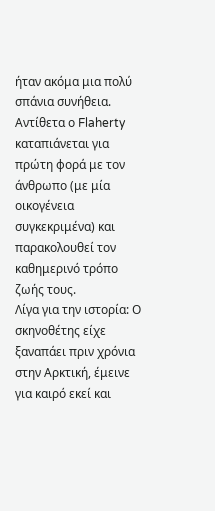ήταν ακόμα μια πολύ σπάνια συνήθεια. Αντίθετα ο Flaherty καταπιάνεται για πρώτη φορά με τον άνθρωπο (με μία οικογένεια συγκεκριμένα) και παρακολουθεί τον καθημερινό τρόπο ζωής τους.
Λίγα για την ιστορία: Ο σκηνοθέτης είχε ξαναπάει πριν χρόνια στην Αρκτική, έμεινε για καιρό εκεί και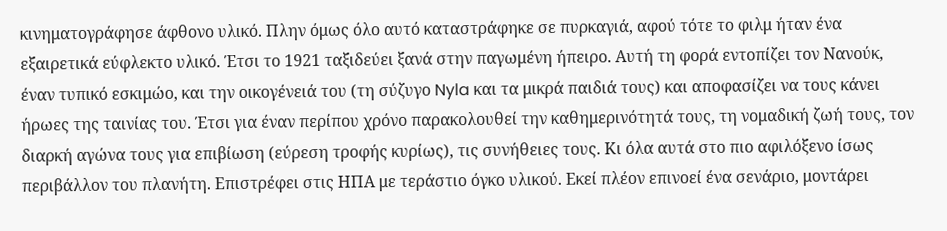κινηματογράφησε άφθονο υλικό. Πλην όμως όλο αυτό καταστράφηκε σε πυρκαγιά, αφού τότε το φιλμ ήταν ένα εξαιρετικά εύφλεκτο υλικό. Έτσι το 1921 ταξιδεύει ξανά στην παγωμένη ήπειρο. Αυτή τη φορά εντοπίζει τον Νανούκ, έναν τυπικό εσκιμώο, και την οικογένειά του (τη σύζυγο Nyla και τα μικρά παιδιά τους) και αποφασίζει να τους κάνει ήρωες της ταινίας του. Έτσι για έναν περίπου χρόνο παρακολουθεί την καθημερινότητά τους, τη νομαδική ζωή τους, τον διαρκή αγώνα τους για επιβίωση (εύρεση τροφής κυρίως), τις συνήθειες τους. Κι όλα αυτά στο πιο αφιλόξενο ίσως περιβάλλον του πλανήτη. Επιστρέφει στις ΗΠΑ με τεράστιο όγκο υλικού. Εκεί πλέον επινοεί ένα σενάριο, μοντάρει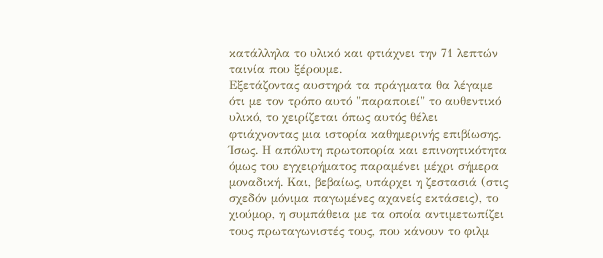κατάλληλα το υλικό και φτιάχνει την 71 λεπτών ταινία που ξέρουμε.
Εξετάζοντας αυστηρά τα πράγματα θα λέγαμε ότι με τον τρόπο αυτό "παραποιεί" το αυθεντικό υλικό, το χειρίζεται όπως αυτός θέλει φτιάχνοντας μια ιστορία καθημερινής επιβίωσης. Ίσως. Η απόλυτη πρωτοπορία και επινοητικότητα όμως του εγχειρήματος παραμένει μέχρι σήμερα μοναδική. Και, βεβαίως, υπάρχει η ζεστασιά (στις σχεδόν μόνιμα παγωμένες αχανείς εκτάσεις), το χιούμορ, η συμπάθεια με τα οποία αντιμετωπίζει τους πρωταγωνιστές τους, που κάνουν το φιλμ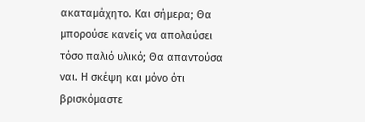ακαταμάχητο. Και σήμερα; Θα μπορούσε κανείς να απολαύσει τόσο παλιό υλικό; Θα απαντούσα ναι. Η σκέψη και μόνο ότι βρισκόμαστε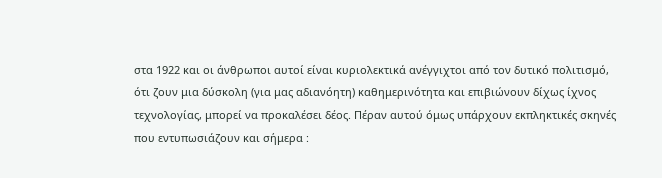στα 1922 και οι άνθρωποι αυτοί είναι κυριολεκτικά ανέγγιχτοι από τον δυτικό πολιτισμό, ότι ζουν μια δύσκολη (για μας αδιανόητη) καθημερινότητα και επιβιώνουν δίχως ίχνος τεχνολογίας, μπορεί να προκαλέσει δέος. Πέραν αυτού όμως υπάρχουν εκπληκτικές σκηνές που εντυπωσιάζουν και σήμερα :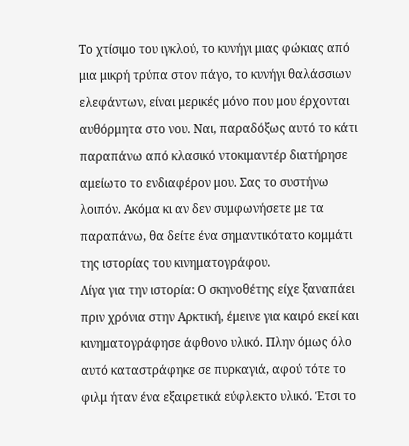Το χτίσιμο του ιγκλού, το κυνήγι μιας φώκιας από μια μικρή τρύπα στον πάγο, το κυνήγι θαλάσσιων ελεφάντων, είναι μερικές μόνο που μου έρχονται αυθόρμητα στο νου. Ναι, παραδόξως αυτό το κάτι παραπάνω από κλασικό ντοκιμαντέρ διατήρησε αμείωτο το ενδιαφέρον μου. Σας το συστήνω λοιπόν. Ακόμα κι αν δεν συμφωνήσετε με τα παραπάνω, θα δείτε ένα σημαντικότατο κομμάτι της ιστορίας του κινηματογράφου.
Λίγα για την ιστορία: Ο σκηνοθέτης είχε ξαναπάει πριν χρόνια στην Αρκτική, έμεινε για καιρό εκεί και κινηματογράφησε άφθονο υλικό. Πλην όμως όλο αυτό καταστράφηκε σε πυρκαγιά, αφού τότε το φιλμ ήταν ένα εξαιρετικά εύφλεκτο υλικό. Έτσι το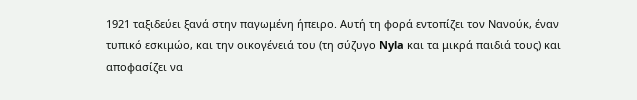1921 ταξιδεύει ξανά στην παγωμένη ήπειρο. Αυτή τη φορά εντοπίζει τον Νανούκ, έναν τυπικό εσκιμώο, και την οικογένειά του (τη σύζυγο Nyla και τα μικρά παιδιά τους) και αποφασίζει να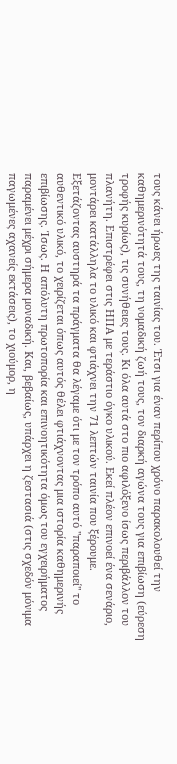τους κάνει ήρωες της ταινίας του. Έτσι για έναν περίπου χρόνο παρακολουθεί την καθημερινότητά τους, τη νομαδική ζωή τους, τον διαρκή αγώνα τους για επιβίωση (εύρεση τροφής κυρίως), τις συνήθειες τους. Κι όλα αυτά στο πιο αφιλόξενο ίσως περιβάλλον του πλανήτη. Επιστρέφει στις ΗΠΑ με τεράστιο όγκο υλικού. Εκεί πλέον επινοεί ένα σενάριο, μοντάρει κατάλληλα το υλικό και φτιάχνει την 71 λεπτών ταινία που ξέρουμε.
Εξετάζοντας αυστηρά τα πράγματα θα λέγαμε ότι με τον τρόπο αυτό "παραποιεί" το αυθεντικό υλικό, το χειρίζεται όπως αυτός θέλει φτιάχνοντας μια ιστορία καθημερινής επιβίωσης. Ίσως. Η απόλυτη πρωτοπορία και επινοητικότητα όμως του εγχειρήματος παραμένει μέχρι σήμερα μοναδική. Και, βεβαίως, υπάρχει η ζεστασιά (στις σχεδόν μόνιμα παγωμένες αχανείς εκτάσεις), το χιούμορ, η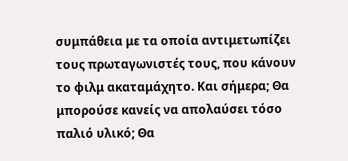συμπάθεια με τα οποία αντιμετωπίζει τους πρωταγωνιστές τους, που κάνουν το φιλμ ακαταμάχητο. Και σήμερα; Θα μπορούσε κανείς να απολαύσει τόσο παλιό υλικό; Θα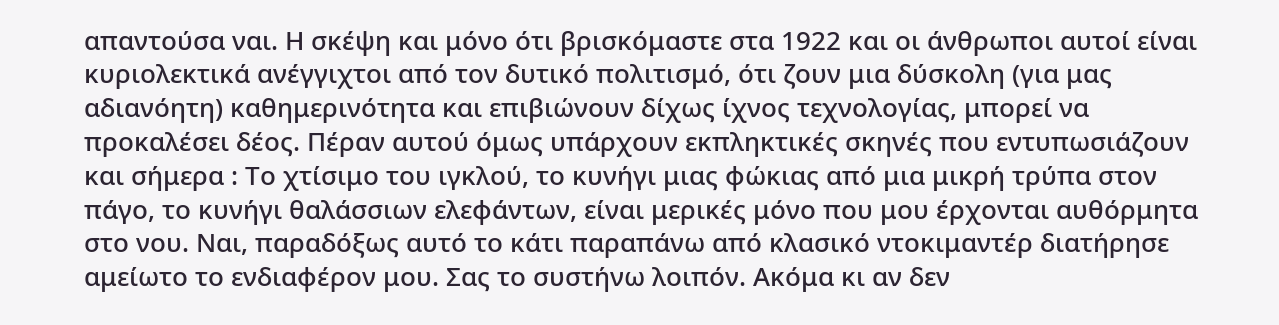απαντούσα ναι. Η σκέψη και μόνο ότι βρισκόμαστε στα 1922 και οι άνθρωποι αυτοί είναι κυριολεκτικά ανέγγιχτοι από τον δυτικό πολιτισμό, ότι ζουν μια δύσκολη (για μας αδιανόητη) καθημερινότητα και επιβιώνουν δίχως ίχνος τεχνολογίας, μπορεί να προκαλέσει δέος. Πέραν αυτού όμως υπάρχουν εκπληκτικές σκηνές που εντυπωσιάζουν και σήμερα : Το χτίσιμο του ιγκλού, το κυνήγι μιας φώκιας από μια μικρή τρύπα στον πάγο, το κυνήγι θαλάσσιων ελεφάντων, είναι μερικές μόνο που μου έρχονται αυθόρμητα στο νου. Ναι, παραδόξως αυτό το κάτι παραπάνω από κλασικό ντοκιμαντέρ διατήρησε αμείωτο το ενδιαφέρον μου. Σας το συστήνω λοιπόν. Ακόμα κι αν δεν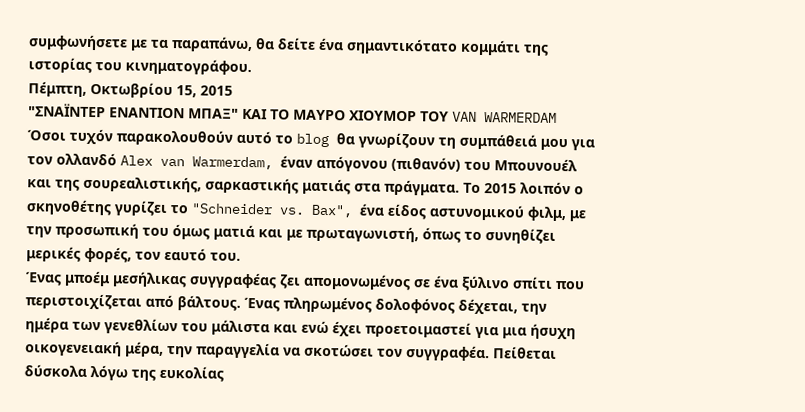συμφωνήσετε με τα παραπάνω, θα δείτε ένα σημαντικότατο κομμάτι της ιστορίας του κινηματογράφου.
Πέμπτη, Οκτωβρίου 15, 2015
"ΣΝΑΪΝΤΕΡ ΕΝΑΝΤΙΟΝ ΜΠΑΞ" ΚΑΙ ΤΟ ΜΑΥΡΟ ΧΙΟΥΜΟΡ ΤΟΥ VAN WARMERDAM
Όσοι τυχόν παρακολουθούν αυτό το blog θα γνωρίζουν τη συμπάθειά μου για τον ολλανδό Alex van Warmerdam, έναν απόγονου (πιθανόν) του Μπουνουέλ και της σουρεαλιστικής, σαρκαστικής ματιάς στα πράγματα. Το 2015 λοιπόν ο σκηνοθέτης γυρίζει το "Schneider vs. Bax", ένα είδος αστυνομικού φιλμ, με την προσωπική του όμως ματιά και με πρωταγωνιστή, όπως το συνηθίζει μερικές φορές, τον εαυτό του.
Ένας μποέμ μεσήλικας συγγραφέας ζει απομονωμένος σε ένα ξύλινο σπίτι που περιστοιχίζεται από βάλτους. Ένας πληρωμένος δολοφόνος δέχεται, την ημέρα των γενεθλίων του μάλιστα και ενώ έχει προετοιμαστεί για μια ήσυχη οικογενειακή μέρα, την παραγγελία να σκοτώσει τον συγγραφέα. Πείθεται δύσκολα λόγω της ευκολίας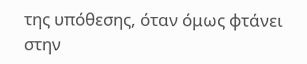της υπόθεσης, όταν όμως φτάνει στην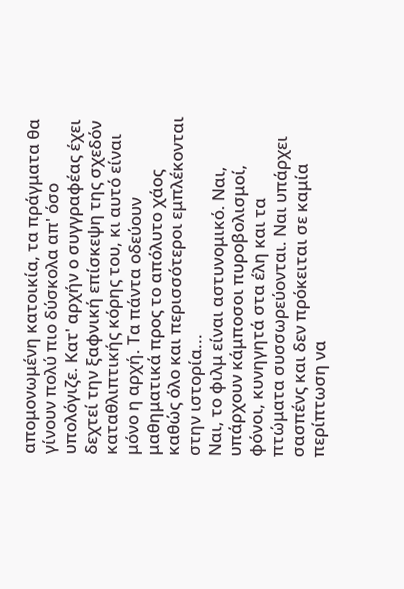απομονωμένη κατοικία, τα πράγματα θα γίνουν πολύ πιο δύσκολα απ' όσο υπολόγιζε. Κατ' αρχήν ο συγγραφέας έχει δεχτεί την ξαφνική επίσκεψη της σχεδόν καταθλιπτικής κόρης του, κι αυτό είναι μόνο η αρχή. Τα πάντα οδεύουν μαθηματικά προς το απόλυτο χάος καθώς όλο και περισσότεροι εμπλέκονται στην ιστορία...
Ναι, το φιλμ είναι αστυνομικό. Ναι, υπάρχουν κάμποσοι πυροβολισμοί, φόνοι, κυνηγητά στα έλη και τα πτώματα συσσωρεύονται. Ναι υπάρχει σασπένς και δεν πρόκειται σε καμία περίπτωση να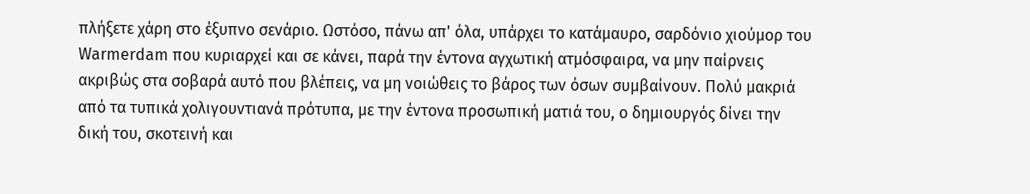πλήξετε χάρη στο έξυπνο σενάριο. Ωστόσο, πάνω απ' όλα, υπάρχει το κατάμαυρο, σαρδόνιο χιούμορ του Warmerdam που κυριαρχεί και σε κάνει, παρά την έντονα αγχωτική ατμόσφαιρα, να μην παίρνεις ακριβώς στα σοβαρά αυτό που βλέπεις, να μη νοιώθεις το βάρος των όσων συμβαίνουν. Πολύ μακριά από τα τυπικά χολιγουντιανά πρότυπα, με την έντονα προσωπική ματιά του, ο δημιουργός δίνει την δική του, σκοτεινή και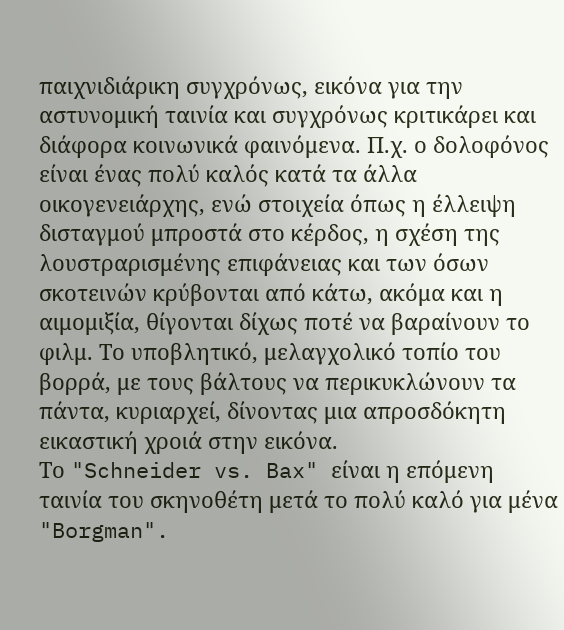παιχνιδιάρικη συγχρόνως, εικόνα για την αστυνομική ταινία και συγχρόνως κριτικάρει και διάφορα κοινωνικά φαινόμενα. Π.χ. ο δολοφόνος είναι ένας πολύ καλός κατά τα άλλα οικογενειάρχης, ενώ στοιχεία όπως η έλλειψη δισταγμού μπροστά στο κέρδος, η σχέση της λουστραρισμένης επιφάνειας και των όσων σκοτεινών κρύβονται από κάτω, ακόμα και η αιμομιξία, θίγονται δίχως ποτέ να βαραίνουν το φιλμ. Το υποβλητικό, μελαγχολικό τοπίο του βορρά, με τους βάλτους να περικυκλώνουν τα πάντα, κυριαρχεί, δίνοντας μια απροσδόκητη εικαστική χροιά στην εικόνα.
Το "Schneider vs. Bax" είναι η επόμενη ταινία του σκηνοθέτη μετά το πολύ καλό για μένα "Borgman".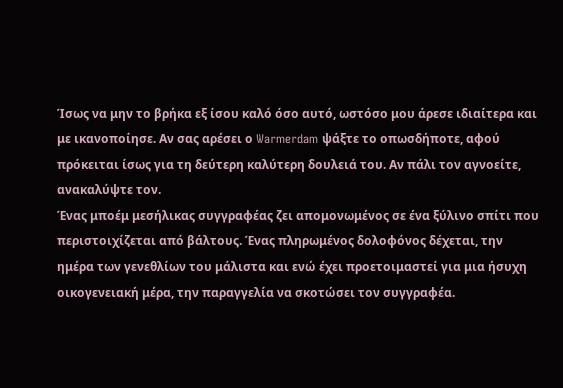Ίσως να μην το βρήκα εξ ίσου καλό όσο αυτό, ωστόσο μου άρεσε ιδιαίτερα και με ικανοποίησε. Αν σας αρέσει ο Warmerdam ψάξτε το οπωσδήποτε, αφού πρόκειται ίσως για τη δεύτερη καλύτερη δουλειά του. Αν πάλι τον αγνοείτε, ανακαλύψτε τον.
Ένας μποέμ μεσήλικας συγγραφέας ζει απομονωμένος σε ένα ξύλινο σπίτι που περιστοιχίζεται από βάλτους. Ένας πληρωμένος δολοφόνος δέχεται, την ημέρα των γενεθλίων του μάλιστα και ενώ έχει προετοιμαστεί για μια ήσυχη οικογενειακή μέρα, την παραγγελία να σκοτώσει τον συγγραφέα.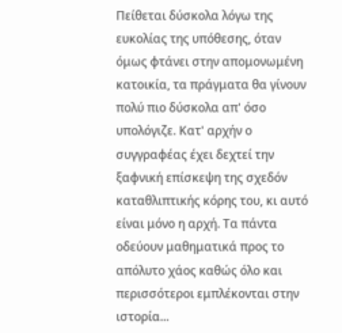Πείθεται δύσκολα λόγω της ευκολίας της υπόθεσης, όταν όμως φτάνει στην απομονωμένη κατοικία, τα πράγματα θα γίνουν πολύ πιο δύσκολα απ' όσο υπολόγιζε. Κατ' αρχήν ο συγγραφέας έχει δεχτεί την ξαφνική επίσκεψη της σχεδόν καταθλιπτικής κόρης του, κι αυτό είναι μόνο η αρχή. Τα πάντα οδεύουν μαθηματικά προς το απόλυτο χάος καθώς όλο και περισσότεροι εμπλέκονται στην ιστορία...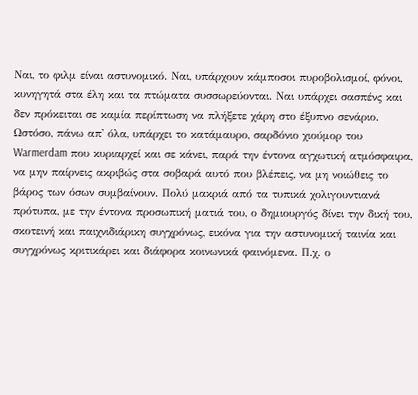Ναι, το φιλμ είναι αστυνομικό. Ναι, υπάρχουν κάμποσοι πυροβολισμοί, φόνοι, κυνηγητά στα έλη και τα πτώματα συσσωρεύονται. Ναι υπάρχει σασπένς και δεν πρόκειται σε καμία περίπτωση να πλήξετε χάρη στο έξυπνο σενάριο. Ωστόσο, πάνω απ' όλα, υπάρχει το κατάμαυρο, σαρδόνιο χιούμορ του Warmerdam που κυριαρχεί και σε κάνει, παρά την έντονα αγχωτική ατμόσφαιρα, να μην παίρνεις ακριβώς στα σοβαρά αυτό που βλέπεις, να μη νοιώθεις το βάρος των όσων συμβαίνουν. Πολύ μακριά από τα τυπικά χολιγουντιανά πρότυπα, με την έντονα προσωπική ματιά του, ο δημιουργός δίνει την δική του, σκοτεινή και παιχνιδιάρικη συγχρόνως, εικόνα για την αστυνομική ταινία και συγχρόνως κριτικάρει και διάφορα κοινωνικά φαινόμενα. Π.χ. ο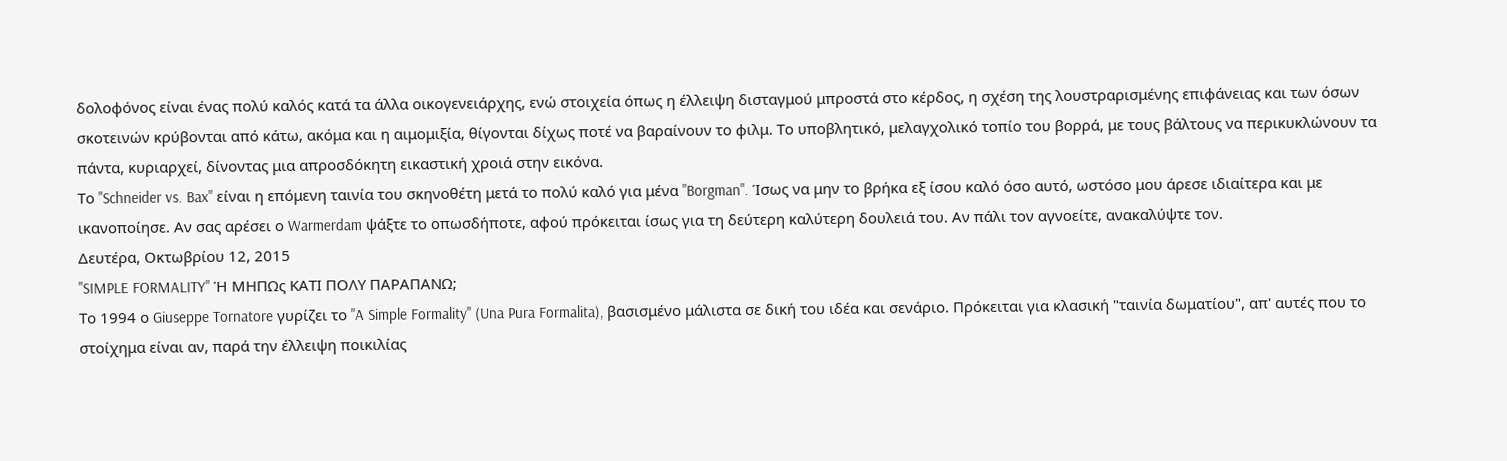δολοφόνος είναι ένας πολύ καλός κατά τα άλλα οικογενειάρχης, ενώ στοιχεία όπως η έλλειψη δισταγμού μπροστά στο κέρδος, η σχέση της λουστραρισμένης επιφάνειας και των όσων σκοτεινών κρύβονται από κάτω, ακόμα και η αιμομιξία, θίγονται δίχως ποτέ να βαραίνουν το φιλμ. Το υποβλητικό, μελαγχολικό τοπίο του βορρά, με τους βάλτους να περικυκλώνουν τα πάντα, κυριαρχεί, δίνοντας μια απροσδόκητη εικαστική χροιά στην εικόνα.
Το "Schneider vs. Bax" είναι η επόμενη ταινία του σκηνοθέτη μετά το πολύ καλό για μένα "Borgman". Ίσως να μην το βρήκα εξ ίσου καλό όσο αυτό, ωστόσο μου άρεσε ιδιαίτερα και με ικανοποίησε. Αν σας αρέσει ο Warmerdam ψάξτε το οπωσδήποτε, αφού πρόκειται ίσως για τη δεύτερη καλύτερη δουλειά του. Αν πάλι τον αγνοείτε, ανακαλύψτε τον.
Δευτέρα, Οκτωβρίου 12, 2015
"SIMPLE FORMALITY" Ή ΜΗΠΩς ΚΑΤΙ ΠΟΛΥ ΠΑΡΑΠΑΝΩ;
Το 1994 ο Giuseppe Tornatore γυρίζει το "A Simple Formality" (Una Pura Formalita), βασισμένο μάλιστα σε δική του ιδέα και σενάριο. Πρόκειται για κλασική "ταινία δωματίου", απ' αυτές που το στοίχημα είναι αν, παρά την έλλειψη ποικιλίας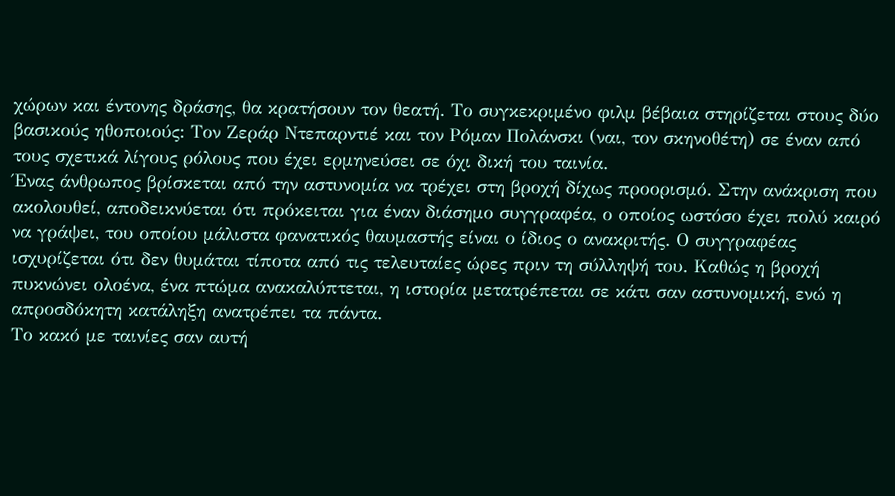χώρων και έντονης δράσης, θα κρατήσουν τον θεατή. Το συγκεκριμένο φιλμ βέβαια στηρίζεται στους δύο βασικούς ηθοποιούς: Τον Ζεράρ Ντεπαρντιέ και τον Ρόμαν Πολάνσκι (ναι, τον σκηνοθέτη) σε έναν από τους σχετικά λίγους ρόλους που έχει ερμηνεύσει σε όχι δική του ταινία.
Ένας άνθρωπος βρίσκεται από την αστυνομία να τρέχει στη βροχή δίχως προορισμό. Στην ανάκριση που ακολουθεί, αποδεικνύεται ότι πρόκειται για έναν διάσημο συγγραφέα, ο οποίος ωστόσο έχει πολύ καιρό να γράψει, του οποίου μάλιστα φανατικός θαυμαστής είναι ο ίδιος ο ανακριτής. Ο συγγραφέας ισχυρίζεται ότι δεν θυμάται τίποτα από τις τελευταίες ώρες πριν τη σύλληψή του. Καθώς η βροχή πυκνώνει ολοένα, ένα πτώμα ανακαλύπτεται, η ιστορία μετατρέπεται σε κάτι σαν αστυνομική, ενώ η απροσδόκητη κατάληξη ανατρέπει τα πάντα.
Το κακό με ταινίες σαν αυτή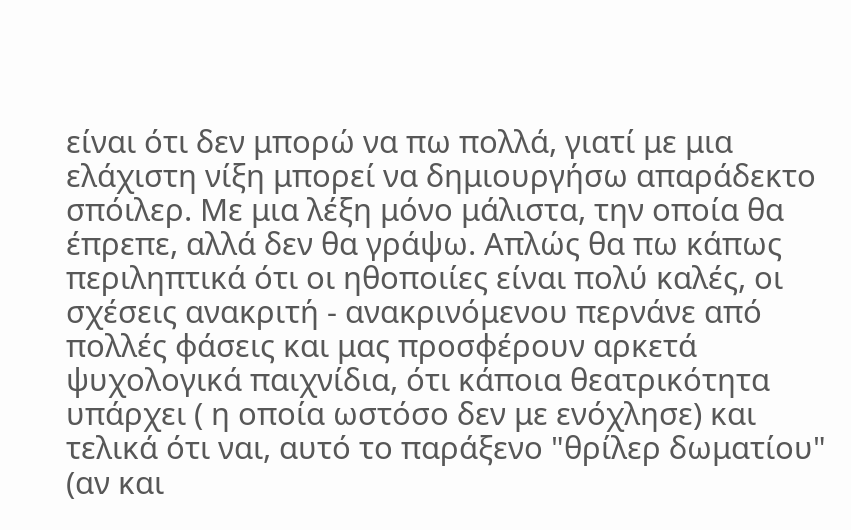είναι ότι δεν μπορώ να πω πολλά, γιατί με μια ελάχιστη νίξη μπορεί να δημιουργήσω απαράδεκτο σπόιλερ. Με μια λέξη μόνο μάλιστα, την οποία θα έπρεπε, αλλά δεν θα γράψω. Απλώς θα πω κάπως περιληπτικά ότι οι ηθοποιίες είναι πολύ καλές, οι σχέσεις ανακριτή - ανακρινόμενου περνάνε από πολλές φάσεις και μας προσφέρουν αρκετά ψυχολογικά παιχνίδια, ότι κάποια θεατρικότητα υπάρχει ( η οποία ωστόσο δεν με ενόχλησε) και τελικά ότι ναι, αυτό το παράξενο "θρίλερ δωματίου" (αν και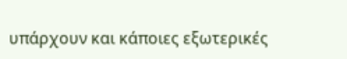υπάρχουν και κάποιες εξωτερικές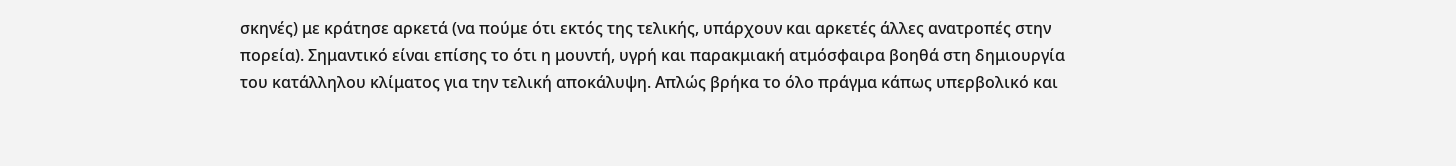σκηνές) με κράτησε αρκετά (να πούμε ότι εκτός της τελικής, υπάρχουν και αρκετές άλλες ανατροπές στην πορεία). Σημαντικό είναι επίσης το ότι η μουντή, υγρή και παρακμιακή ατμόσφαιρα βοηθά στη δημιουργία του κατάλληλου κλίματος για την τελική αποκάλυψη. Απλώς βρήκα το όλο πράγμα κάπως υπερβολικό και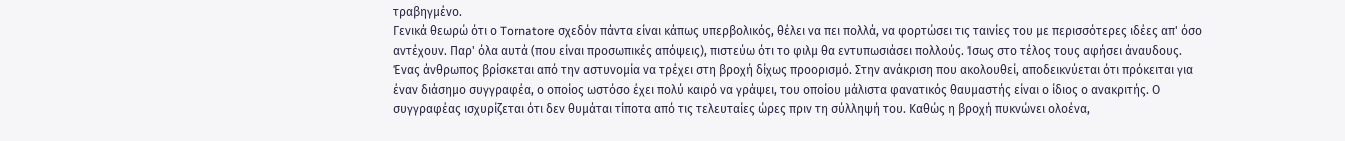τραβηγμένο.
Γενικά θεωρώ ότι ο Tornatore σχεδόν πάντα είναι κάπως υπερβολικός, θέλει να πει πολλά, να φορτώσει τις ταινίες του με περισσότερες ιδέες απ' όσο αντέχουν. Παρ' όλα αυτά (που είναι προσωπικές απόψεις), πιστεύω ότι το φιλμ θα εντυπωσιάσει πολλούς. Ίσως στο τέλος τους αφήσει άναυδους.
Ένας άνθρωπος βρίσκεται από την αστυνομία να τρέχει στη βροχή δίχως προορισμό. Στην ανάκριση που ακολουθεί, αποδεικνύεται ότι πρόκειται για έναν διάσημο συγγραφέα, ο οποίος ωστόσο έχει πολύ καιρό να γράψει, του οποίου μάλιστα φανατικός θαυμαστής είναι ο ίδιος ο ανακριτής. Ο συγγραφέας ισχυρίζεται ότι δεν θυμάται τίποτα από τις τελευταίες ώρες πριν τη σύλληψή του. Καθώς η βροχή πυκνώνει ολοένα,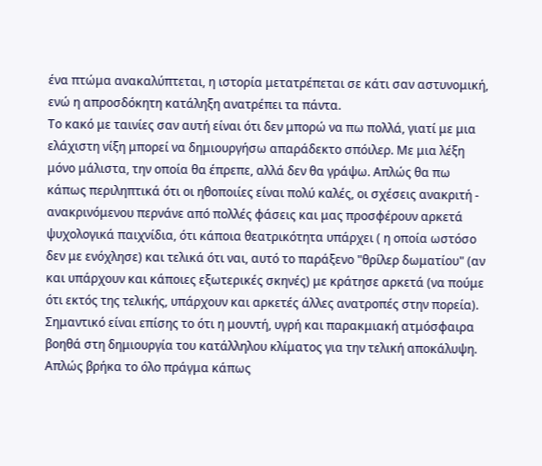ένα πτώμα ανακαλύπτεται, η ιστορία μετατρέπεται σε κάτι σαν αστυνομική, ενώ η απροσδόκητη κατάληξη ανατρέπει τα πάντα.
Το κακό με ταινίες σαν αυτή είναι ότι δεν μπορώ να πω πολλά, γιατί με μια ελάχιστη νίξη μπορεί να δημιουργήσω απαράδεκτο σπόιλερ. Με μια λέξη μόνο μάλιστα, την οποία θα έπρεπε, αλλά δεν θα γράψω. Απλώς θα πω κάπως περιληπτικά ότι οι ηθοποιίες είναι πολύ καλές, οι σχέσεις ανακριτή - ανακρινόμενου περνάνε από πολλές φάσεις και μας προσφέρουν αρκετά ψυχολογικά παιχνίδια, ότι κάποια θεατρικότητα υπάρχει ( η οποία ωστόσο δεν με ενόχλησε) και τελικά ότι ναι, αυτό το παράξενο "θρίλερ δωματίου" (αν και υπάρχουν και κάποιες εξωτερικές σκηνές) με κράτησε αρκετά (να πούμε ότι εκτός της τελικής, υπάρχουν και αρκετές άλλες ανατροπές στην πορεία). Σημαντικό είναι επίσης το ότι η μουντή, υγρή και παρακμιακή ατμόσφαιρα βοηθά στη δημιουργία του κατάλληλου κλίματος για την τελική αποκάλυψη. Απλώς βρήκα το όλο πράγμα κάπως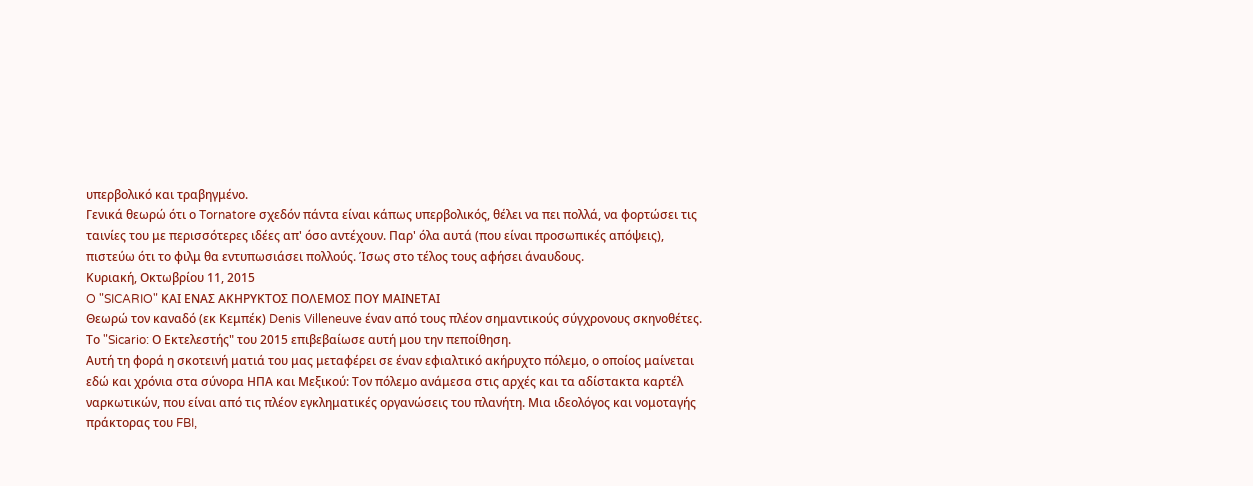υπερβολικό και τραβηγμένο.
Γενικά θεωρώ ότι ο Tornatore σχεδόν πάντα είναι κάπως υπερβολικός, θέλει να πει πολλά, να φορτώσει τις ταινίες του με περισσότερες ιδέες απ' όσο αντέχουν. Παρ' όλα αυτά (που είναι προσωπικές απόψεις), πιστεύω ότι το φιλμ θα εντυπωσιάσει πολλούς. Ίσως στο τέλος τους αφήσει άναυδους.
Κυριακή, Οκτωβρίου 11, 2015
O "SICARIO" ΚΑΙ ΕΝΑΣ ΑΚΗΡΥΚΤΟΣ ΠΟΛΕΜΟΣ ΠΟΥ ΜΑΙΝΕΤΑΙ
Θεωρώ τον καναδό (εκ Κεμπέκ) Denis Villeneuve έναν από τους πλέον σημαντικούς σύγχρονους σκηνοθέτες. Το "Sicario: Ο Εκτελεστής" του 2015 επιβεβαίωσε αυτή μου την πεποίθηση.
Αυτή τη φορά η σκοτεινή ματιά του μας μεταφέρει σε έναν εφιαλτικό ακήρυχτο πόλεμο, ο οποίος μαίνεται εδώ και χρόνια στα σύνορα ΗΠΑ και Μεξικού: Τον πόλεμο ανάμεσα στις αρχές και τα αδίστακτα καρτέλ ναρκωτικών, που είναι από τις πλέον εγκληματικές οργανώσεις του πλανήτη. Μια ιδεολόγος και νομοταγής πράκτορας του FBI,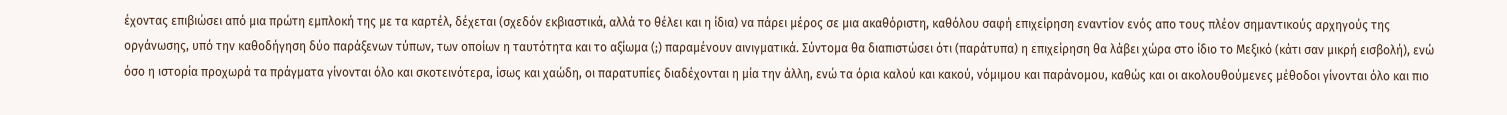έχοντας επιβιώσει από μια πρώτη εμπλοκή της με τα καρτέλ, δέχεται (σχεδόν εκβιαστικά, αλλά το θέλει και η ίδια) να πάρει μέρος σε μια ακαθόριστη, καθόλου σαφή επιχείρηση εναντίον ενός απο τους πλέον σημαντικούς αρχηγούς της οργάνωσης, υπό την καθοδήγηση δύο παράξενων τύπων, των οποίων η ταυτότητα και το αξίωμα (;) παραμένουν αινιγματικά. Σύντομα θα διαπιστώσει ότι (παράτυπα) η επιχείρηση θα λάβει χώρα στο ίδιο το Μεξικό (κάτι σαν μικρή εισβολή), ενώ όσο η ιστορία προχωρά τα πράγματα γίνονται όλο και σκοτεινότερα, ίσως και χαώδη, οι παρατυπίες διαδέχονται η μία την άλλη, ενώ τα όρια καλού και κακού, νόμιμου και παράνομου, καθώς και οι ακολουθούμενες μέθοδοι γίνονται όλο και πιο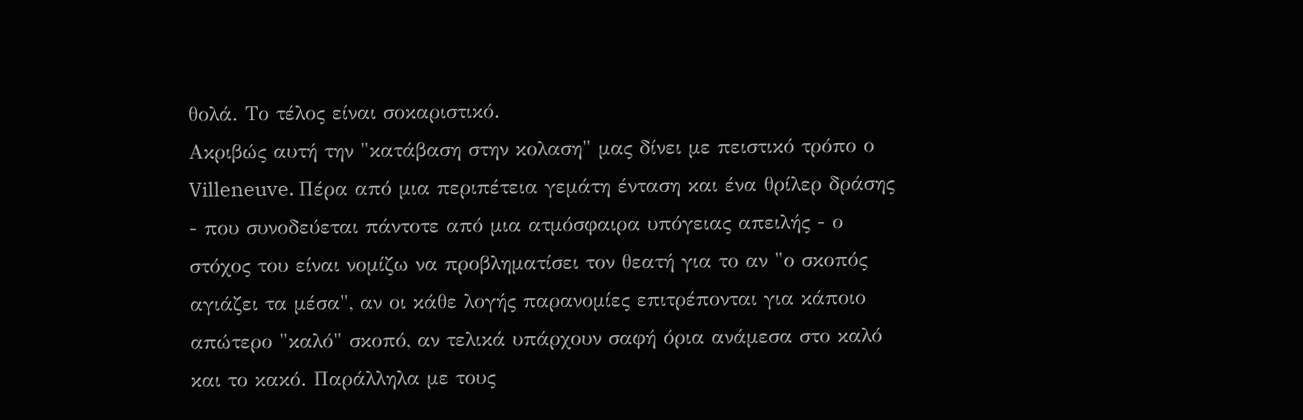θολά. Το τέλος είναι σοκαριστικό.
Ακριβώς αυτή την "κατάβαση στην κολαση" μας δίνει με πειστικό τρόπο ο Villeneuve. Πέρα από μια περιπέτεια γεμάτη ένταση και ένα θρίλερ δράσης - που συνοδεύεται πάντοτε από μια ατμόσφαιρα υπόγειας απειλής - ο στόχος του είναι νομίζω να προβληματίσει τον θεατή για το αν "ο σκοπός αγιάζει τα μέσα", αν οι κάθε λογής παρανομίες επιτρέπονται για κάποιο απώτερο "καλό" σκοπό, αν τελικά υπάρχουν σαφή όρια ανάμεσα στο καλό και το κακό. Παράλληλα με τους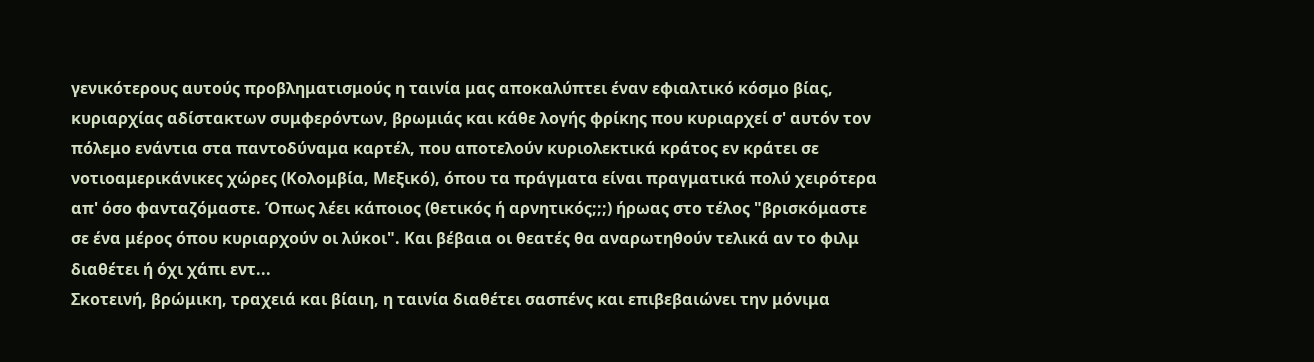γενικότερους αυτούς προβληματισμούς η ταινία μας αποκαλύπτει έναν εφιαλτικό κόσμο βίας, κυριαρχίας αδίστακτων συμφερόντων, βρωμιάς και κάθε λογής φρίκης που κυριαρχεί σ' αυτόν τον πόλεμο ενάντια στα παντοδύναμα καρτέλ, που αποτελούν κυριολεκτικά κράτος εν κράτει σε νοτιοαμερικάνικες χώρες (Κολομβία, Μεξικό), όπου τα πράγματα είναι πραγματικά πολύ χειρότερα απ' όσο φανταζόμαστε. Όπως λέει κάποιος (θετικός ή αρνητικός;;;) ήρωας στο τέλος "βρισκόμαστε σε ένα μέρος όπου κυριαρχούν οι λύκοι". Και βέβαια οι θεατές θα αναρωτηθούν τελικά αν το φιλμ διαθέτει ή όχι χάπι εντ...
Σκοτεινή, βρώμικη, τραχειά και βίαιη, η ταινία διαθέτει σασπένς και επιβεβαιώνει την μόνιμα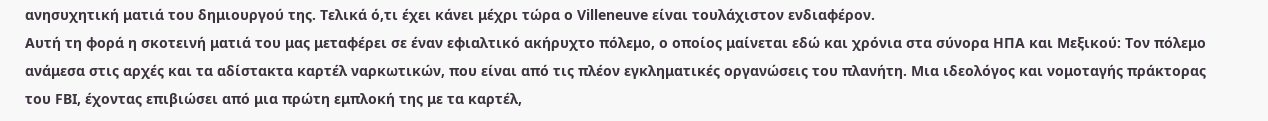ανησυχητική ματιά του δημιουργού της. Τελικά ό,τι έχει κάνει μέχρι τώρα ο Villeneuve είναι τουλάχιστον ενδιαφέρον.
Αυτή τη φορά η σκοτεινή ματιά του μας μεταφέρει σε έναν εφιαλτικό ακήρυχτο πόλεμο, ο οποίος μαίνεται εδώ και χρόνια στα σύνορα ΗΠΑ και Μεξικού: Τον πόλεμο ανάμεσα στις αρχές και τα αδίστακτα καρτέλ ναρκωτικών, που είναι από τις πλέον εγκληματικές οργανώσεις του πλανήτη. Μια ιδεολόγος και νομοταγής πράκτορας του FBI, έχοντας επιβιώσει από μια πρώτη εμπλοκή της με τα καρτέλ,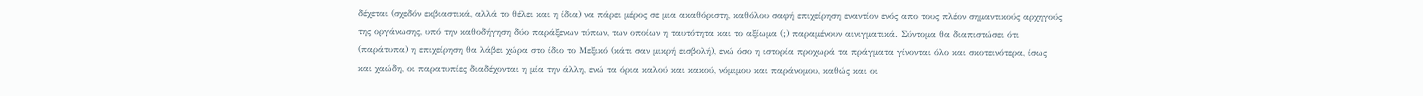δέχεται (σχεδόν εκβιαστικά, αλλά το θέλει και η ίδια) να πάρει μέρος σε μια ακαθόριστη, καθόλου σαφή επιχείρηση εναντίον ενός απο τους πλέον σημαντικούς αρχηγούς της οργάνωσης, υπό την καθοδήγηση δύο παράξενων τύπων, των οποίων η ταυτότητα και το αξίωμα (;) παραμένουν αινιγματικά. Σύντομα θα διαπιστώσει ότι (παράτυπα) η επιχείρηση θα λάβει χώρα στο ίδιο το Μεξικό (κάτι σαν μικρή εισβολή), ενώ όσο η ιστορία προχωρά τα πράγματα γίνονται όλο και σκοτεινότερα, ίσως και χαώδη, οι παρατυπίες διαδέχονται η μία την άλλη, ενώ τα όρια καλού και κακού, νόμιμου και παράνομου, καθώς και οι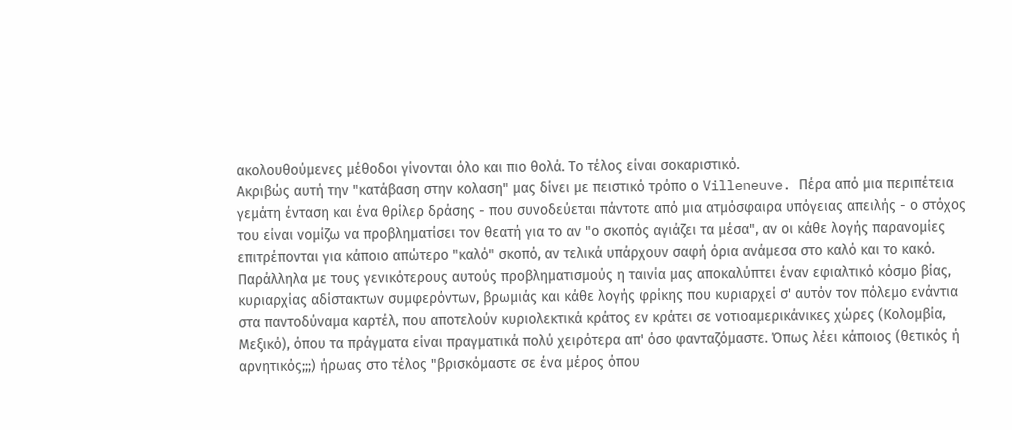ακολουθούμενες μέθοδοι γίνονται όλο και πιο θολά. Το τέλος είναι σοκαριστικό.
Ακριβώς αυτή την "κατάβαση στην κολαση" μας δίνει με πειστικό τρόπο ο Villeneuve. Πέρα από μια περιπέτεια γεμάτη ένταση και ένα θρίλερ δράσης - που συνοδεύεται πάντοτε από μια ατμόσφαιρα υπόγειας απειλής - ο στόχος του είναι νομίζω να προβληματίσει τον θεατή για το αν "ο σκοπός αγιάζει τα μέσα", αν οι κάθε λογής παρανομίες επιτρέπονται για κάποιο απώτερο "καλό" σκοπό, αν τελικά υπάρχουν σαφή όρια ανάμεσα στο καλό και το κακό. Παράλληλα με τους γενικότερους αυτούς προβληματισμούς η ταινία μας αποκαλύπτει έναν εφιαλτικό κόσμο βίας, κυριαρχίας αδίστακτων συμφερόντων, βρωμιάς και κάθε λογής φρίκης που κυριαρχεί σ' αυτόν τον πόλεμο ενάντια στα παντοδύναμα καρτέλ, που αποτελούν κυριολεκτικά κράτος εν κράτει σε νοτιοαμερικάνικες χώρες (Κολομβία, Μεξικό), όπου τα πράγματα είναι πραγματικά πολύ χειρότερα απ' όσο φανταζόμαστε. Όπως λέει κάποιος (θετικός ή αρνητικός;;;) ήρωας στο τέλος "βρισκόμαστε σε ένα μέρος όπου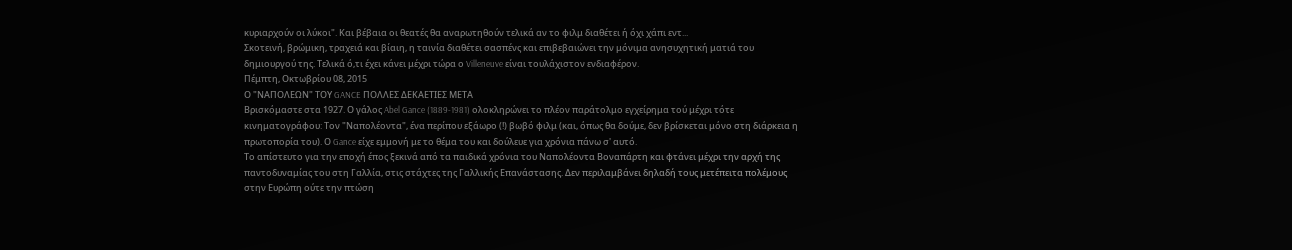κυριαρχούν οι λύκοι". Και βέβαια οι θεατές θα αναρωτηθούν τελικά αν το φιλμ διαθέτει ή όχι χάπι εντ...
Σκοτεινή, βρώμικη, τραχειά και βίαιη, η ταινία διαθέτει σασπένς και επιβεβαιώνει την μόνιμα ανησυχητική ματιά του δημιουργού της. Τελικά ό,τι έχει κάνει μέχρι τώρα ο Villeneuve είναι τουλάχιστον ενδιαφέρον.
Πέμπτη, Οκτωβρίου 08, 2015
Ο "ΝΑΠΟΛΕΩΝ" ΤΟΥ GANCE ΠΟΛΛΕΣ ΔΕΚΑΕΤΙΕΣ ΜΕΤΑ
Βρισκόμαστε στα 1927. Ο γάλος Abel Gance (1889-1981) ολοκληρώνει το πλέον παράτολμο εγχείρημα τού μέχρι τότε κινηματογράφου: Τον "Ναπολέοντα", ένα περίπου εξάωρο (!) βωβό φιλμ (και, όπως θα δούμε, δεν βρίσκεται μόνο στη διάρκεια η πρωτοπορία του). Ο Gance είχε εμμονή με το θέμα του και δούλευε για χρόνια πάνω σ' αυτό.
Το απίστευτο για την εποχή έπος ξεκινά από τα παιδικά χρόνια του Ναπολέοντα Βοναπάρτη και φτάνει μέχρι την αρχή της παντοδυναμίας του στη Γαλλία, στις στάχτες της Γαλλικής Επανάστασης. Δεν περιλαμβάνει δηλαδή τους μετέπειτα πολέμους στην Ευρώπη ούτε την πτώση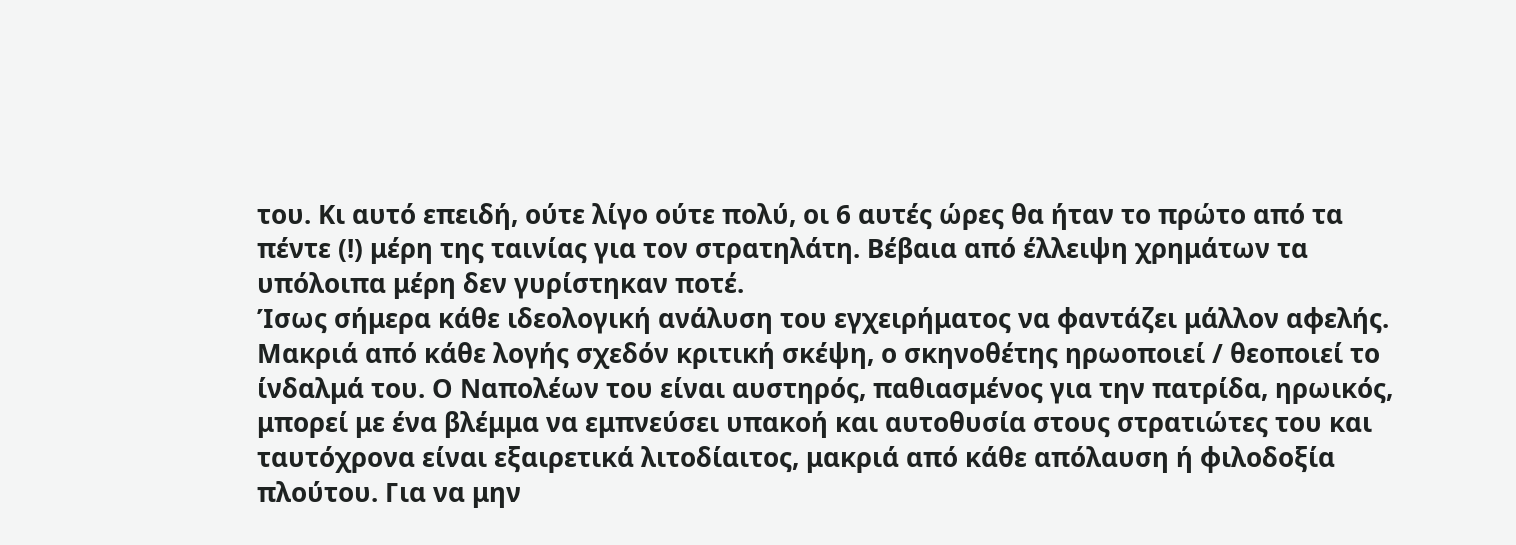του. Κι αυτό επειδή, ούτε λίγο ούτε πολύ, οι 6 αυτές ώρες θα ήταν το πρώτο από τα πέντε (!) μέρη της ταινίας για τον στρατηλάτη. Βέβαια από έλλειψη χρημάτων τα υπόλοιπα μέρη δεν γυρίστηκαν ποτέ.
Ίσως σήμερα κάθε ιδεολογική ανάλυση του εγχειρήματος να φαντάζει μάλλον αφελής. Μακριά από κάθε λογής σχεδόν κριτική σκέψη, ο σκηνοθέτης ηρωοποιεί / θεοποιεί το ίνδαλμά του. Ο Ναπολέων του είναι αυστηρός, παθιασμένος για την πατρίδα, ηρωικός, μπορεί με ένα βλέμμα να εμπνεύσει υπακοή και αυτοθυσία στους στρατιώτες του και ταυτόχρονα είναι εξαιρετικά λιτοδίαιτος, μακριά από κάθε απόλαυση ή φιλοδοξία πλούτου. Για να μην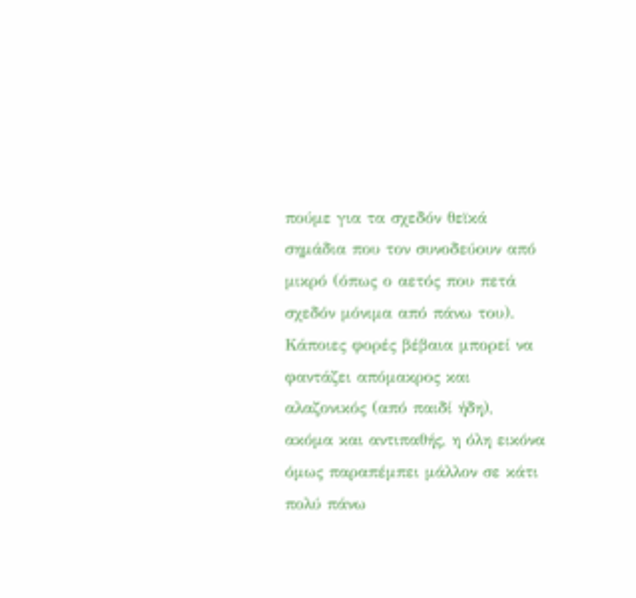πούμε για τα σχεδόν θεϊκά σημάδια που τον συνοδεύουν από μικρό (όπως ο αετός που πετά σχεδόν μόνιμα από πάνω του). Κάποιες φορές βέβαια μπορεί να φαντάζει απόμακρος και αλαζονικός (από παιδί ήδη), ακόμα και αντιπαθής, η όλη εικόνα όμως παραπέμπει μάλλον σε κάτι πολύ πάνω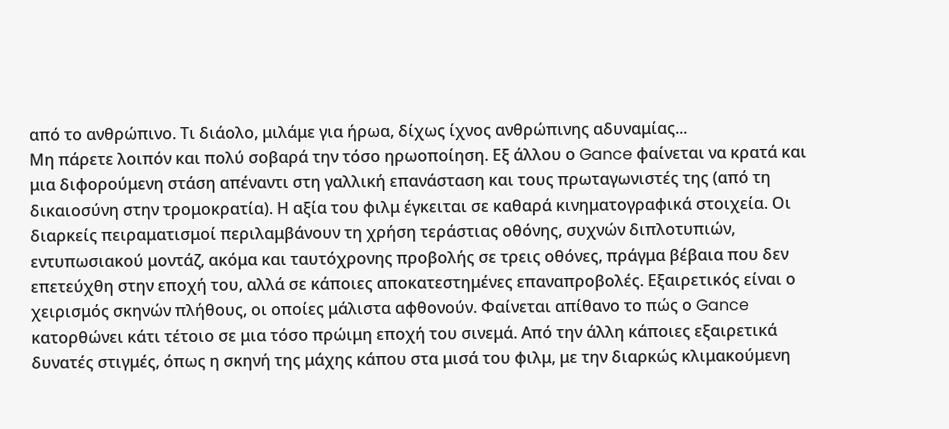από το ανθρώπινο. Τι διάολο, μιλάμε για ήρωα, δίχως ίχνος ανθρώπινης αδυναμίας...
Μη πάρετε λοιπόν και πολύ σοβαρά την τόσο ηρωοποίηση. Εξ άλλου ο Gance φαίνεται να κρατά και μια διφορούμενη στάση απέναντι στη γαλλική επανάσταση και τους πρωταγωνιστές της (από τη δικαιοσύνη στην τρομοκρατία). Η αξία του φιλμ έγκειται σε καθαρά κινηματογραφικά στοιχεία. Οι διαρκείς πειραματισμοί περιλαμβάνουν τη χρήση τεράστιας οθόνης, συχνών διπλοτυπιών, εντυπωσιακού μοντάζ, ακόμα και ταυτόχρονης προβολής σε τρεις οθόνες, πράγμα βέβαια που δεν επετεύχθη στην εποχή του, αλλά σε κάποιες αποκατεστημένες επαναπροβολές. Εξαιρετικός είναι ο χειρισμός σκηνών πλήθους, οι οποίες μάλιστα αφθονούν. Φαίνεται απίθανο το πώς ο Gance κατορθώνει κάτι τέτοιο σε μια τόσο πρώιμη εποχή του σινεμά. Από την άλλη κάποιες εξαιρετικά δυνατές στιγμές, όπως η σκηνή της μάχης κάπου στα μισά του φιλμ, με την διαρκώς κλιμακούμενη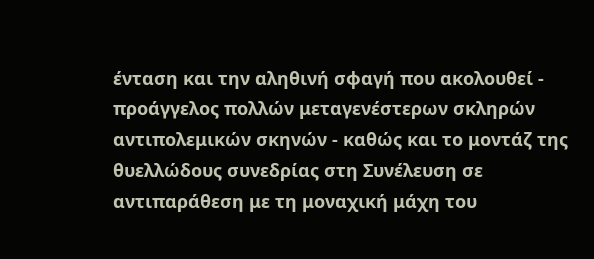ένταση και την αληθινή σφαγή που ακολουθεί - προάγγελος πολλών μεταγενέστερων σκληρών αντιπολεμικών σκηνών - καθώς και το μοντάζ της θυελλώδους συνεδρίας στη Συνέλευση σε αντιπαράθεση με τη μοναχική μάχη του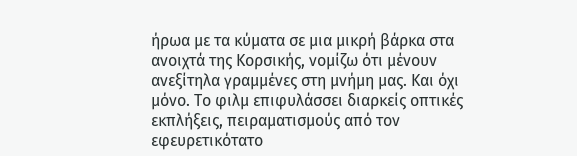ήρωα με τα κύματα σε μια μικρή βάρκα στα ανοιχτά της Κορσικής, νομίζω ότι μένουν ανεξίτηλα γραμμένες στη μνήμη μας. Και όχι μόνο. Το φιλμ επιφυλάσσει διαρκείς οπτικές εκπλήξεις, πειραματισμούς από τον εφευρετικότατο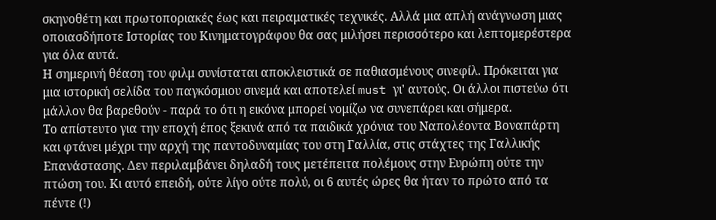σκηνοθέτη και πρωτοποριακές έως και πειραματικές τεχνικές. Αλλά μια απλή ανάγνωση μιας οποιασδήποτε Ιστορίας του Κινηματογράφου θα σας μιλήσει περισσότερο και λεπτομερέστερα για όλα αυτά.
Η σημερινή θέαση του φιλμ συνίσταται αποκλειστικά σε παθιασμένους σινεφίλ. Πρόκειται για μια ιστορική σελίδα του παγκόσμιου σινεμά και αποτελεί must γι' αυτούς. Οι άλλοι πιστεύω ότι μάλλον θα βαρεθούν - παρά το ότι η εικόνα μπορεί νομίζω να συνεπάρει και σήμερα.
Το απίστευτο για την εποχή έπος ξεκινά από τα παιδικά χρόνια του Ναπολέοντα Βοναπάρτη και φτάνει μέχρι την αρχή της παντοδυναμίας του στη Γαλλία, στις στάχτες της Γαλλικής Επανάστασης. Δεν περιλαμβάνει δηλαδή τους μετέπειτα πολέμους στην Ευρώπη ούτε την πτώση του. Κι αυτό επειδή, ούτε λίγο ούτε πολύ, οι 6 αυτές ώρες θα ήταν το πρώτο από τα πέντε (!)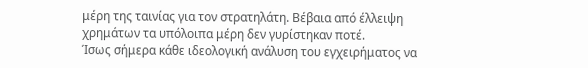μέρη της ταινίας για τον στρατηλάτη. Βέβαια από έλλειψη χρημάτων τα υπόλοιπα μέρη δεν γυρίστηκαν ποτέ.
Ίσως σήμερα κάθε ιδεολογική ανάλυση του εγχειρήματος να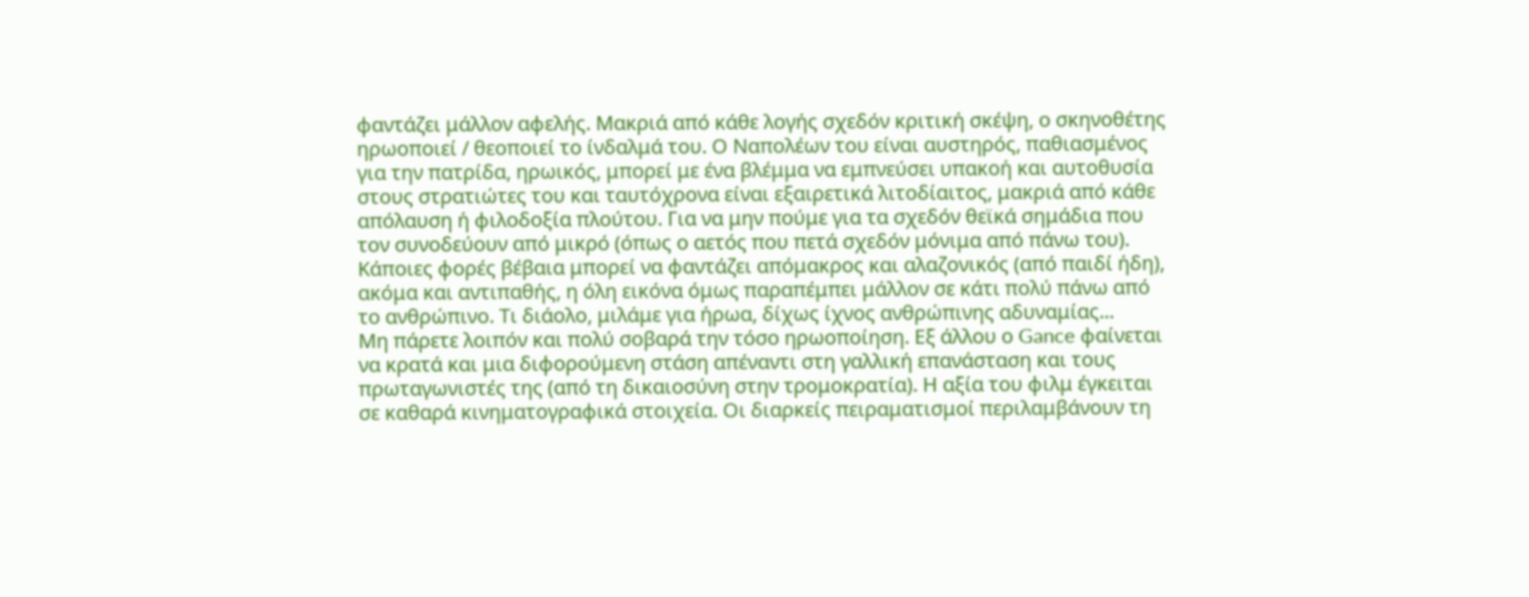φαντάζει μάλλον αφελής. Μακριά από κάθε λογής σχεδόν κριτική σκέψη, ο σκηνοθέτης ηρωοποιεί / θεοποιεί το ίνδαλμά του. Ο Ναπολέων του είναι αυστηρός, παθιασμένος για την πατρίδα, ηρωικός, μπορεί με ένα βλέμμα να εμπνεύσει υπακοή και αυτοθυσία στους στρατιώτες του και ταυτόχρονα είναι εξαιρετικά λιτοδίαιτος, μακριά από κάθε απόλαυση ή φιλοδοξία πλούτου. Για να μην πούμε για τα σχεδόν θεϊκά σημάδια που τον συνοδεύουν από μικρό (όπως ο αετός που πετά σχεδόν μόνιμα από πάνω του). Κάποιες φορές βέβαια μπορεί να φαντάζει απόμακρος και αλαζονικός (από παιδί ήδη), ακόμα και αντιπαθής, η όλη εικόνα όμως παραπέμπει μάλλον σε κάτι πολύ πάνω από το ανθρώπινο. Τι διάολο, μιλάμε για ήρωα, δίχως ίχνος ανθρώπινης αδυναμίας...
Μη πάρετε λοιπόν και πολύ σοβαρά την τόσο ηρωοποίηση. Εξ άλλου ο Gance φαίνεται να κρατά και μια διφορούμενη στάση απέναντι στη γαλλική επανάσταση και τους πρωταγωνιστές της (από τη δικαιοσύνη στην τρομοκρατία). Η αξία του φιλμ έγκειται σε καθαρά κινηματογραφικά στοιχεία. Οι διαρκείς πειραματισμοί περιλαμβάνουν τη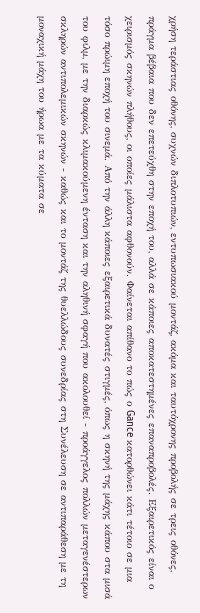χρήση τεράστιας οθόνης, συχνών διπλοτυπιών, εντυπωσιακού μοντάζ, ακόμα και ταυτόχρονης προβολής σε τρεις οθόνες, πράγμα βέβαια που δεν επετεύχθη στην εποχή του, αλλά σε κάποιες αποκατεστημένες επαναπροβολές. Εξαιρετικός είναι ο χειρισμός σκηνών πλήθους, οι οποίες μάλιστα αφθονούν. Φαίνεται απίθανο το πώς ο Gance κατορθώνει κάτι τέτοιο σε μια τόσο πρώιμη εποχή του σινεμά. Από την άλλη κάποιες εξαιρετικά δυνατές στιγμές, όπως η σκηνή της μάχης κάπου στα μισά του φιλμ, με την διαρκώς κλιμακούμενη ένταση και την αληθινή σφαγή που ακολουθεί - προάγγελος πολλών μεταγενέστερων σκληρών αντιπολεμικών σκηνών - καθώς και το μοντάζ της θυελλώδους συνεδρίας στη Συνέλευση σε αντιπαράθεση με τη μοναχική μάχη του ήρωα με τα κύματα σε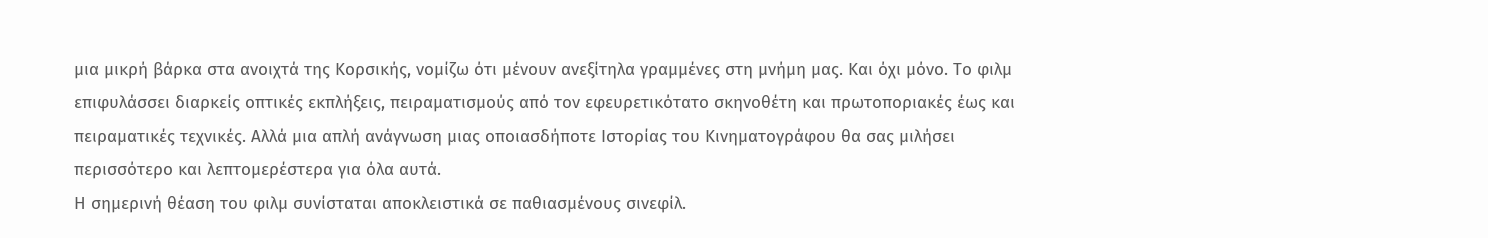μια μικρή βάρκα στα ανοιχτά της Κορσικής, νομίζω ότι μένουν ανεξίτηλα γραμμένες στη μνήμη μας. Και όχι μόνο. Το φιλμ επιφυλάσσει διαρκείς οπτικές εκπλήξεις, πειραματισμούς από τον εφευρετικότατο σκηνοθέτη και πρωτοποριακές έως και πειραματικές τεχνικές. Αλλά μια απλή ανάγνωση μιας οποιασδήποτε Ιστορίας του Κινηματογράφου θα σας μιλήσει περισσότερο και λεπτομερέστερα για όλα αυτά.
Η σημερινή θέαση του φιλμ συνίσταται αποκλειστικά σε παθιασμένους σινεφίλ.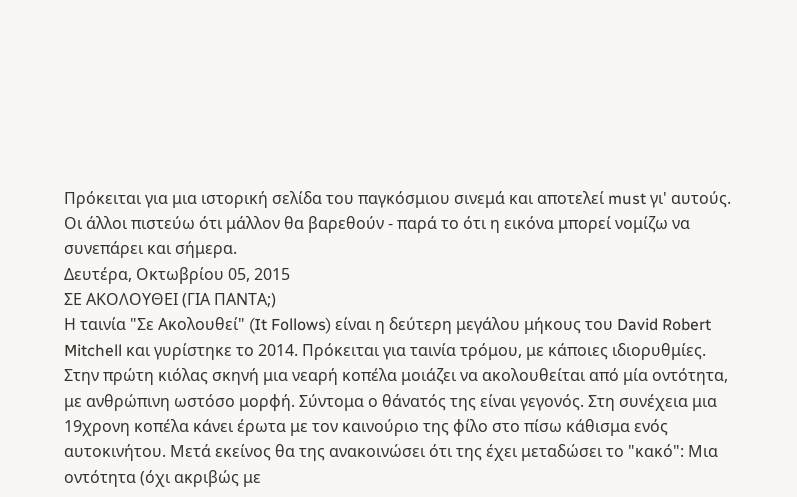Πρόκειται για μια ιστορική σελίδα του παγκόσμιου σινεμά και αποτελεί must γι' αυτούς. Οι άλλοι πιστεύω ότι μάλλον θα βαρεθούν - παρά το ότι η εικόνα μπορεί νομίζω να συνεπάρει και σήμερα.
Δευτέρα, Οκτωβρίου 05, 2015
ΣΕ ΑΚΟΛΟΥΘΕΙ (ΓΙΑ ΠΑΝΤΑ;)
Η ταινία "Σε Ακολουθεί" (It Follows) είναι η δεύτερη μεγάλου μήκους του David Robert Mitchell και γυρίστηκε το 2014. Πρόκειται για ταινία τρόμου, με κάποιες ιδιορυθμίες.
Στην πρώτη κιόλας σκηνή μια νεαρή κοπέλα μοιάζει να ακολουθείται από μία οντότητα, με ανθρώπινη ωστόσο μορφή. Σύντομα ο θάνατός της είναι γεγονός. Στη συνέχεια μια 19χρονη κοπέλα κάνει έρωτα με τον καινούριο της φίλο στο πίσω κάθισμα ενός αυτοκινήτου. Μετά εκείνος θα της ανακοινώσει ότι της έχει μεταδώσει το "κακό": Μια οντότητα (όχι ακριβώς με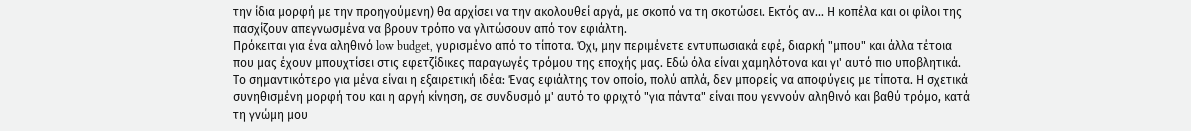την ίδια μορφή με την προηγούμενη) θα αρχίσει να την ακολουθεί αργά, με σκοπό να τη σκοτώσει. Εκτός αν... Η κοπέλα και οι φίλοι της πασχίζουν απεγνωσμένα να βρουν τρόπο να γλιτώσουν από τον εφιάλτη.
Πρόκειται για ένα αληθινό low budget, γυρισμένο από το τίποτα. Όχι, μην περιμένετε εντυπωσιακά εφέ, διαρκή "μπου" και άλλα τέτοια που μας έχουν μπουχτίσει στις εφετζίδικες παραγωγές τρόμου της εποχής μας. Εδώ όλα είναι χαμηλότονα και γι' αυτό πιο υποβλητικά. Το σημαντικότερο για μένα είναι η εξαιρετική ιδέα: Ένας εφιάλτης τον οποίο, πολύ απλά, δεν μπορείς να αποφύγεις με τίποτα. Η σχετικά συνηθισμένη μορφή του και η αργή κίνηση, σε συνδυσμό μ' αυτό το φριχτό "για πάντα" είναι που γεννούν αληθινό και βαθύ τρόμο, κατά τη γνώμη μου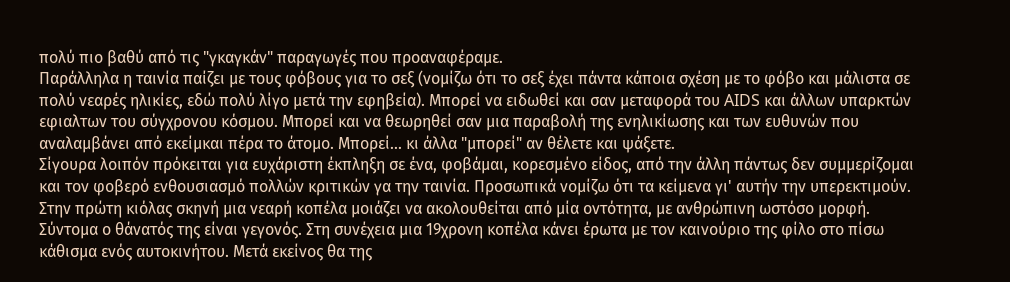πολύ πιο βαθύ από τις "γκαγκάν" παραγωγές που προαναφέραμε.
Παράλληλα η ταινία παίζει με τους φόβους για το σεξ (νομίζω ότι το σεξ έχει πάντα κάποια σχέση με το φόβο και μάλιστα σε πολύ νεαρές ηλικίες, εδώ πολύ λίγο μετά την εφηβεία). Μπορεί να ειδωθεί και σαν μεταφορά του AIDS και άλλων υπαρκτών εφιαλτων του σύγχρονου κόσμου. Μπορεί και να θεωρηθεί σαν μια παραβολή της ενηλικίωσης και των ευθυνών που αναλαμβάνει από εκείμκαι πέρα το άτομο. Μπορεί... κι άλλα "μπορεί" αν θέλετε και ψάξετε.
Σίγουρα λοιπόν πρόκειται για ευχάριστη έκπληξη σε ένα, φοβάμαι, κορεσμένο είδος, από την άλλη πάντως δεν συμμερίζομαι και τον φοβερό ενθουσιασμό πολλών κριτικών γα την ταινία. Προσωπικά νομίζω ότι τα κείμενα γι' αυτήν την υπερεκτιμούν.
Στην πρώτη κιόλας σκηνή μια νεαρή κοπέλα μοιάζει να ακολουθείται από μία οντότητα, με ανθρώπινη ωστόσο μορφή. Σύντομα ο θάνατός της είναι γεγονός. Στη συνέχεια μια 19χρονη κοπέλα κάνει έρωτα με τον καινούριο της φίλο στο πίσω κάθισμα ενός αυτοκινήτου. Μετά εκείνος θα της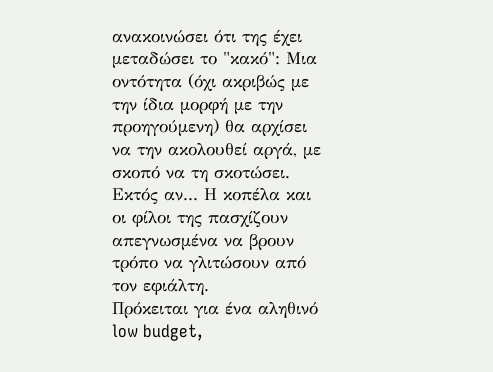ανακοινώσει ότι της έχει μεταδώσει το "κακό": Μια οντότητα (όχι ακριβώς με την ίδια μορφή με την προηγούμενη) θα αρχίσει να την ακολουθεί αργά, με σκοπό να τη σκοτώσει. Εκτός αν... Η κοπέλα και οι φίλοι της πασχίζουν απεγνωσμένα να βρουν τρόπο να γλιτώσουν από τον εφιάλτη.
Πρόκειται για ένα αληθινό low budget,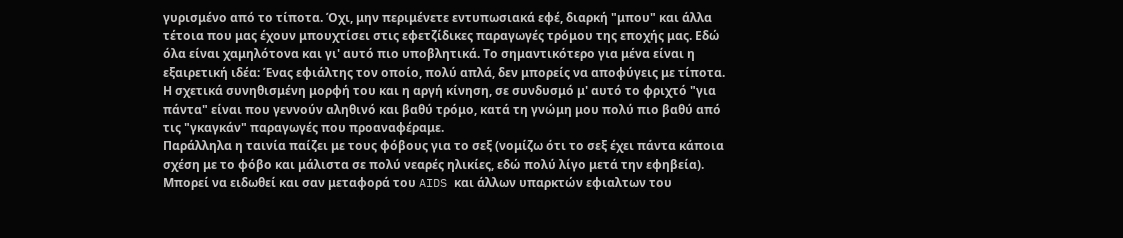γυρισμένο από το τίποτα. Όχι, μην περιμένετε εντυπωσιακά εφέ, διαρκή "μπου" και άλλα τέτοια που μας έχουν μπουχτίσει στις εφετζίδικες παραγωγές τρόμου της εποχής μας. Εδώ όλα είναι χαμηλότονα και γι' αυτό πιο υποβλητικά. Το σημαντικότερο για μένα είναι η εξαιρετική ιδέα: Ένας εφιάλτης τον οποίο, πολύ απλά, δεν μπορείς να αποφύγεις με τίποτα. Η σχετικά συνηθισμένη μορφή του και η αργή κίνηση, σε συνδυσμό μ' αυτό το φριχτό "για πάντα" είναι που γεννούν αληθινό και βαθύ τρόμο, κατά τη γνώμη μου πολύ πιο βαθύ από τις "γκαγκάν" παραγωγές που προαναφέραμε.
Παράλληλα η ταινία παίζει με τους φόβους για το σεξ (νομίζω ότι το σεξ έχει πάντα κάποια σχέση με το φόβο και μάλιστα σε πολύ νεαρές ηλικίες, εδώ πολύ λίγο μετά την εφηβεία). Μπορεί να ειδωθεί και σαν μεταφορά του AIDS και άλλων υπαρκτών εφιαλτων του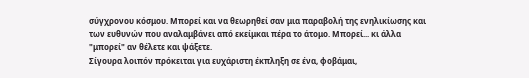σύγχρονου κόσμου. Μπορεί και να θεωρηθεί σαν μια παραβολή της ενηλικίωσης και των ευθυνών που αναλαμβάνει από εκείμκαι πέρα το άτομο. Μπορεί... κι άλλα "μπορεί" αν θέλετε και ψάξετε.
Σίγουρα λοιπόν πρόκειται για ευχάριστη έκπληξη σε ένα, φοβάμαι,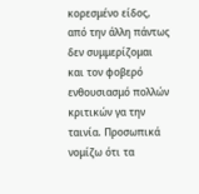κορεσμένο είδος, από την άλλη πάντως δεν συμμερίζομαι και τον φοβερό ενθουσιασμό πολλών κριτικών γα την ταινία. Προσωπικά νομίζω ότι τα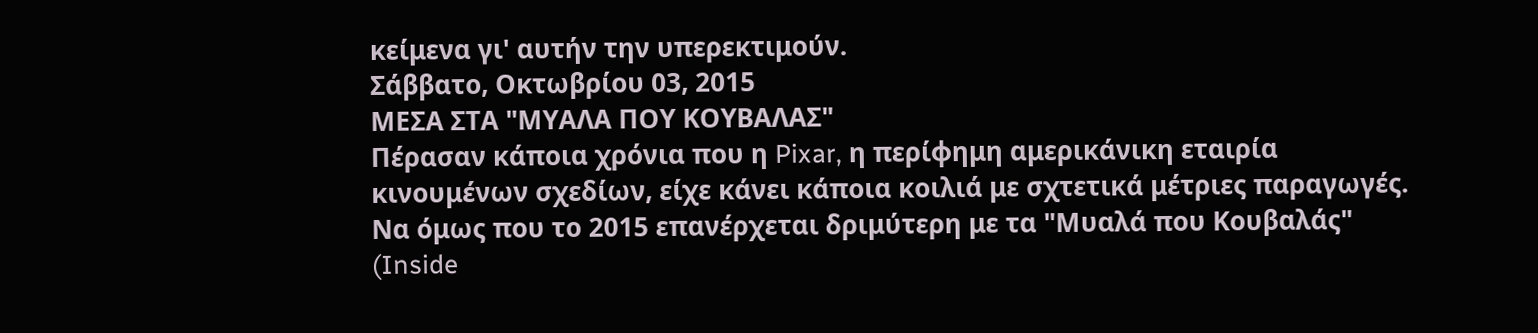κείμενα γι' αυτήν την υπερεκτιμούν.
Σάββατο, Οκτωβρίου 03, 2015
ΜΕΣΑ ΣΤΑ "ΜΥΑΛΑ ΠΟΥ ΚΟΥΒΑΛΑΣ"
Πέρασαν κάποια χρόνια που η Pixar, η περίφημη αμερικάνικη εταιρία κινουμένων σχεδίων, είχε κάνει κάποια κοιλιά με σχτετικά μέτριες παραγωγές. Να όμως που το 2015 επανέρχεται δριμύτερη με τα "Μυαλά που Κουβαλάς" (Inside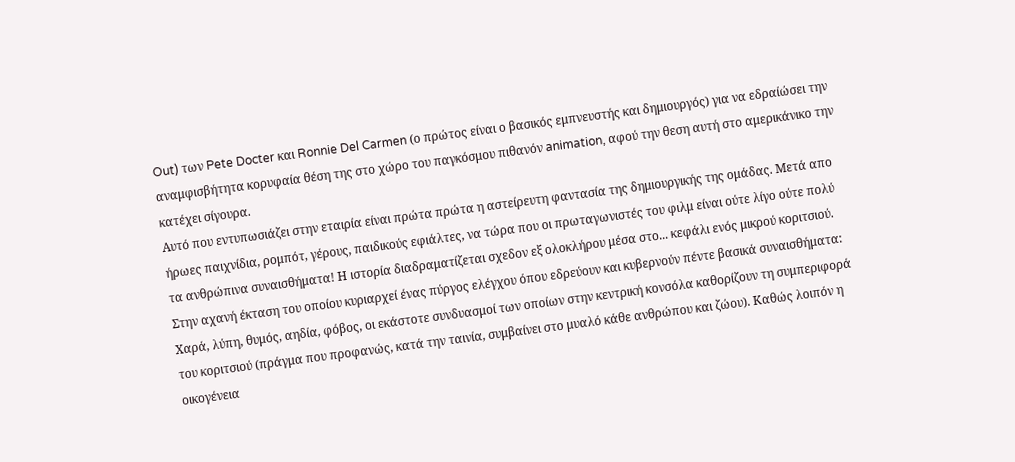Out) των Pete Docter και Ronnie Del Carmen (ο πρώτος είναι ο βασικός εμπνευστής και δημιουργός) για να εδραίώσει την αναμφισβήτητα κορυφαία θέση της στο χώρο του παγκόσμου πιθανόν animation, αφού την θεση αυτή στο αμερικάνικο την κατέχει σίγουρα.
Αυτό που εντυπωσιάζει στην εταιρία είναι πρώτα πρώτα η αστείρευτη φαντασία της δημιουργικής της ομάδας. Μετά απο ήρωες παιχνίδια, ρομπότ, γέρους, παιδικούς εφιάλτες, να τώρα που οι πρωταγωνιστές του φιλμ είναι ούτε λίγο ούτε πολύ τα ανθρώπινα συναισθήματα! Η ιστορία διαδραματίζεται σχεδον εξ ολοκλήρου μέσα στο... κεφάλι ενός μικρού κοριτσιού. Στην αχανή έκταση του οποίου κυριαρχεί ένας πύργος ελέγχου όπου εδρεύουν και κυβερνούν πέντε βασικά συναισθήματα: Χαρά, λύπη, θυμός, αηδία, φόβος, οι εκάστοτε συνδυασμοί των οποίων στην κεντρική κονσόλα καθορίζουν τη συμπεριφορά του κοριτσιού (πράγμα που προφανώς, κατά την ταινία, συμβαίνει στο μυαλό κάθε ανθρώπου και ζώου). Καθώς λοιπόν η οικογένεια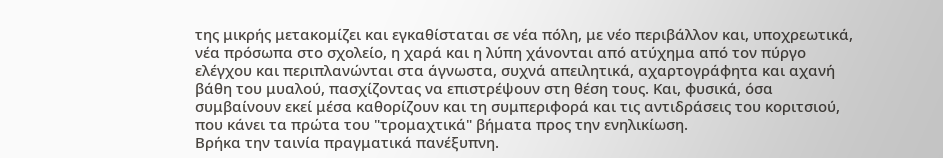της μικρής μετακομίζει και εγκαθίσταται σε νέα πόλη, με νέο περιβάλλον και, υποχρεωτικά, νέα πρόσωπα στο σχολείο, η χαρά και η λύπη χάνονται από ατύχημα από τον πύργο ελέγχου και περιπλανώνται στα άγνωστα, συχνά απειλητικά, αχαρτογράφητα και αχανή βάθη του μυαλού, πασχίζοντας να επιστρέψουν στη θέση τους. Και, φυσικά, όσα συμβαίνουν εκεί μέσα καθορίζουν και τη συμπεριφορά και τις αντιδράσεις του κοριτσιού, που κάνει τα πρώτα του "τρομαχτικά" βήματα προς την ενηλικίωση.
Βρήκα την ταινία πραγματικά πανέξυπνη.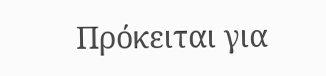Πρόκειται για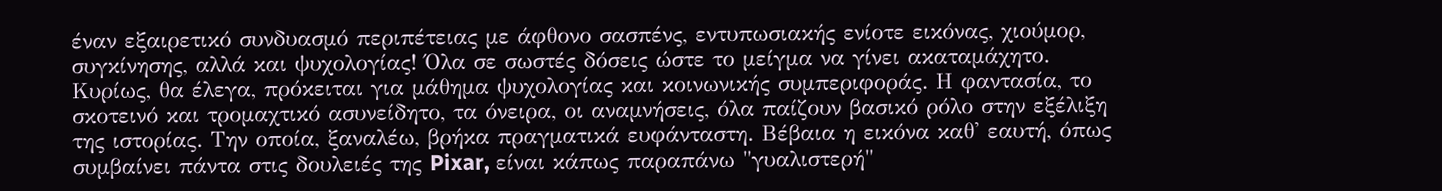έναν εξαιρετικό συνδυασμό περιπέτειας με άφθονο σασπένς, εντυπωσιακής ενίοτε εικόνας, χιούμορ, συγκίνησης, αλλά και ψυχολογίας! Όλα σε σωστές δόσεις ώστε το μείγμα να γίνει ακαταμάχητο. Κυρίως, θα έλεγα, πρόκειται για μάθημα ψυχολογίας και κοινωνικής συμπεριφοράς. Η φαντασία, το σκοτεινό και τρομαχτικό ασυνείδητο, τα όνειρα, οι αναμνήσεις, όλα παίζουν βασικό ρόλο στην εξέλιξη της ιστορίας. Την οποία, ξαναλέω, βρήκα πραγματικά ευφάνταστη. Βέβαια η εικόνα καθ' εαυτή, όπως συμβαίνει πάντα στις δουλειές της Pixar, είναι κάπως παραπάνω "γυαλιστερή"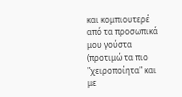και κομπιουτερέ από τα προσωπικά μου γούστα (προτιμώ τα πιο "χειροποίητα" και με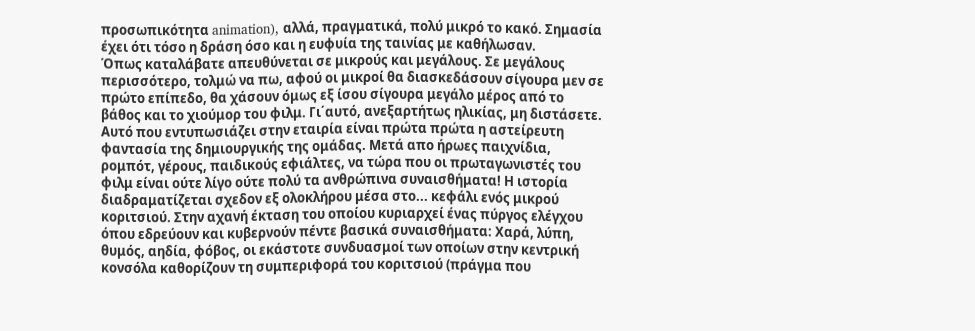προσωπικότητα animation), αλλά, πραγματικά, πολύ μικρό το κακό. Σημασία έχει ότι τόσο η δράση όσο και η ευφυία της ταινίας με καθήλωσαν.
Όπως καταλάβατε απευθύνεται σε μικρούς και μεγάλους. Σε μεγάλους περισσότερο, τολμώ να πω, αφού οι μικροί θα διασκεδάσουν σίγουρα μεν σε πρώτο επίπεδο, θα χάσουν όμως εξ ίσου σίγουρα μεγάλο μέρος από το βάθος και το χιούμορ του φιλμ. Γι΄αυτό, ανεξαρτήτως ηλικίας, μη διστάσετε.
Αυτό που εντυπωσιάζει στην εταιρία είναι πρώτα πρώτα η αστείρευτη φαντασία της δημιουργικής της ομάδας. Μετά απο ήρωες παιχνίδια, ρομπότ, γέρους, παιδικούς εφιάλτες, να τώρα που οι πρωταγωνιστές του φιλμ είναι ούτε λίγο ούτε πολύ τα ανθρώπινα συναισθήματα! Η ιστορία διαδραματίζεται σχεδον εξ ολοκλήρου μέσα στο... κεφάλι ενός μικρού κοριτσιού. Στην αχανή έκταση του οποίου κυριαρχεί ένας πύργος ελέγχου όπου εδρεύουν και κυβερνούν πέντε βασικά συναισθήματα: Χαρά, λύπη, θυμός, αηδία, φόβος, οι εκάστοτε συνδυασμοί των οποίων στην κεντρική κονσόλα καθορίζουν τη συμπεριφορά του κοριτσιού (πράγμα που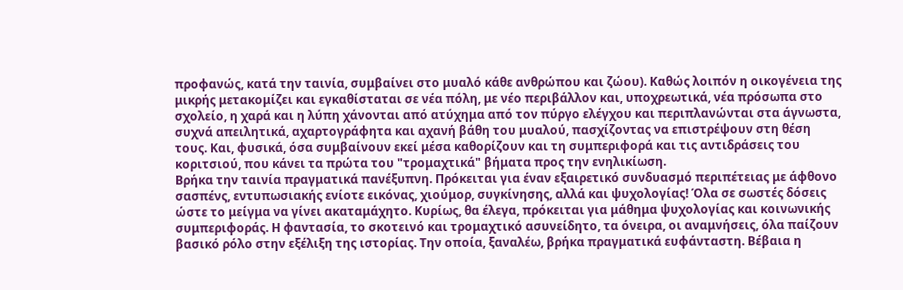προφανώς, κατά την ταινία, συμβαίνει στο μυαλό κάθε ανθρώπου και ζώου). Καθώς λοιπόν η οικογένεια της μικρής μετακομίζει και εγκαθίσταται σε νέα πόλη, με νέο περιβάλλον και, υποχρεωτικά, νέα πρόσωπα στο σχολείο, η χαρά και η λύπη χάνονται από ατύχημα από τον πύργο ελέγχου και περιπλανώνται στα άγνωστα, συχνά απειλητικά, αχαρτογράφητα και αχανή βάθη του μυαλού, πασχίζοντας να επιστρέψουν στη θέση τους. Και, φυσικά, όσα συμβαίνουν εκεί μέσα καθορίζουν και τη συμπεριφορά και τις αντιδράσεις του κοριτσιού, που κάνει τα πρώτα του "τρομαχτικά" βήματα προς την ενηλικίωση.
Βρήκα την ταινία πραγματικά πανέξυπνη. Πρόκειται για έναν εξαιρετικό συνδυασμό περιπέτειας με άφθονο σασπένς, εντυπωσιακής ενίοτε εικόνας, χιούμορ, συγκίνησης, αλλά και ψυχολογίας! Όλα σε σωστές δόσεις ώστε το μείγμα να γίνει ακαταμάχητο. Κυρίως, θα έλεγα, πρόκειται για μάθημα ψυχολογίας και κοινωνικής συμπεριφοράς. Η φαντασία, το σκοτεινό και τρομαχτικό ασυνείδητο, τα όνειρα, οι αναμνήσεις, όλα παίζουν βασικό ρόλο στην εξέλιξη της ιστορίας. Την οποία, ξαναλέω, βρήκα πραγματικά ευφάνταστη. Βέβαια η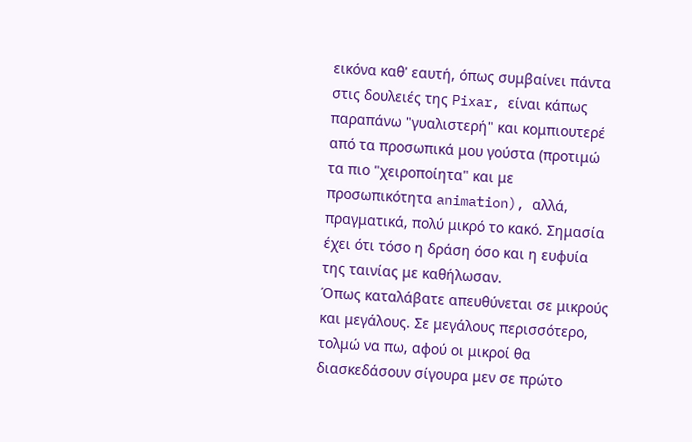εικόνα καθ' εαυτή, όπως συμβαίνει πάντα στις δουλειές της Pixar, είναι κάπως παραπάνω "γυαλιστερή" και κομπιουτερέ από τα προσωπικά μου γούστα (προτιμώ τα πιο "χειροποίητα" και με προσωπικότητα animation), αλλά, πραγματικά, πολύ μικρό το κακό. Σημασία έχει ότι τόσο η δράση όσο και η ευφυία της ταινίας με καθήλωσαν.
Όπως καταλάβατε απευθύνεται σε μικρούς και μεγάλους. Σε μεγάλους περισσότερο, τολμώ να πω, αφού οι μικροί θα διασκεδάσουν σίγουρα μεν σε πρώτο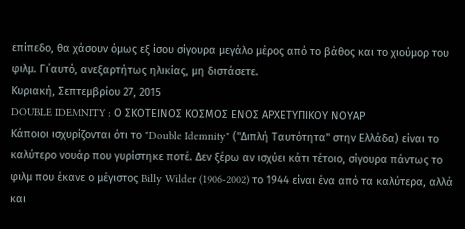επίπεδο, θα χάσουν όμως εξ ίσου σίγουρα μεγάλο μέρος από το βάθος και το χιούμορ του φιλμ. Γι΄αυτό, ανεξαρτήτως ηλικίας, μη διστάσετε.
Κυριακή, Σεπτεμβρίου 27, 2015
DOUBLE IDEMNITY : Ο ΣΚΟΤΕΙΝΟΣ ΚΟΣΜΟΣ ΕΝΟΣ ΑΡΧΕΤΥΠΙΚΟΥ ΝΟΥΑΡ
Κάποιοι ισχυρίζονται ότι το "Double Idemnity" ("Διπλή Ταυτότητα" στην Ελλάδα) είναι το καλύτερο νουάρ που γυρίστηκε ποτέ. Δεν ξέρω αν ισχύει κάτι τέτοιο, σίγουρα πάντως το φιλμ που έκανε ο μέγιστος Billy Wilder (1906-2002) το 1944 είναι ένα από τα καλύτερα, αλλά και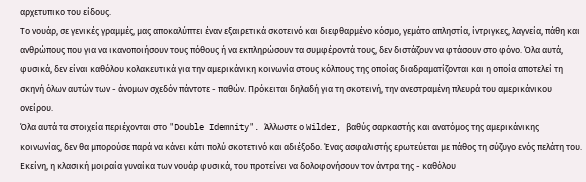αρχετυπικο του είδους.
Το νουάρ, σε γενικές γραμμές, μας αποκαλύπτει έναν εξαιρετικά σκοτεινό και διεφθαρμένο κόσμο, γεμάτο απληστία, ίντριγκες, λαγνεία, πάθη και ανθρώπους που για να ικανοποιήσουν τους πόθους ή να εκπληρώσουν τα συμφέροντά τους, δεν διστάζουν να φτάσουν στο φόνο. Όλα αυτά, φυσικά, δεν είναι καθόλου κολακευτικά για την αμερικάνικη κοινωνία στους κόλπους της οποίας διαδραματίζονται και η οποία αποτελεί τη σκηνή όλων αυτών των - άνομων σχεδόν πάντοτε - παθών. Πρόκειται δηλαδή για τη σκοτεινή, την ανεστραμένη πλευρά του αμερικάνικου ονείρου.
Όλα αυτά τα στοιχεία περιέχονται στο "Double Idemnity". Άλλωστε ο Wilder, βαθύς σαρκαστής και ανατόμος της αμερικάνικης κοινωνίας, δεν θα μπορούσε παρά να κάνει κάτι πολύ σκοτετινό και αδιέξοδο. Ένας ασφαλιστής ερωτεύεται με πάθος τη σύζυγο ενός πελάτη του. Εκείνη, η κλασική μοιραία γυναίκα των νουάρ φυσικά, του προτείνει να δολοφονήσουν τον άντρα της - καθόλου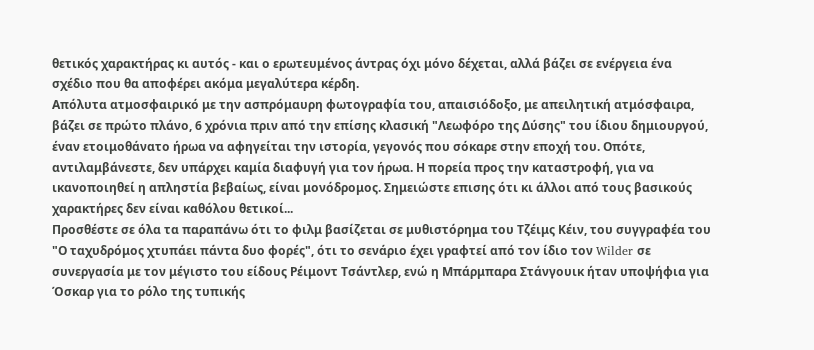θετικός χαρακτήρας κι αυτός - και ο ερωτευμένος άντρας όχι μόνο δέχεται, αλλά βάζει σε ενέργεια ένα σχέδιο που θα αποφέρει ακόμα μεγαλύτερα κέρδη.
Απόλυτα ατμοσφαιρικό με την ασπρόμαυρη φωτογραφία του, απαισιόδοξο, με απειλητική ατμόσφαιρα, βάζει σε πρώτο πλάνο, 6 χρόνια πριν από την επίσης κλασική "Λεωφόρο της Δύσης" του ίδιου δημιουργού, έναν ετοιμοθάνατο ήρωα να αφηγείται την ιστορία, γεγονός που σόκαρε στην εποχή του. Οπότε, αντιλαμβάνεστε, δεν υπάρχει καμία διαφυγή για τον ήρωα. Η πορεία προς την καταστροφή, για να ικανοποιηθεί η απληστία βεβαίως, είναι μονόδρομος. Σημειώστε επισης ότι κι άλλοι από τους βασικούς χαρακτήρες δεν είναι καθόλου θετικοί...
Προσθέστε σε όλα τα παραπάνω ότι το φιλμ βασίζεται σε μυθιστόρημα του Τζέιμς Κέιν, του συγγραφέα του "Ο ταχυδρόμος χτυπάει πάντα δυο φορές", ότι το σενάριο έχει γραφτεί από τον ίδιο τον Wilder σε συνεργασία με τον μέγιστο του είδους Ρέιμοντ Τσάντλερ, ενώ η Μπάρμπαρα Στάνγουικ ήταν υποψήφια για Όσκαρ για το ρόλο της τυπικής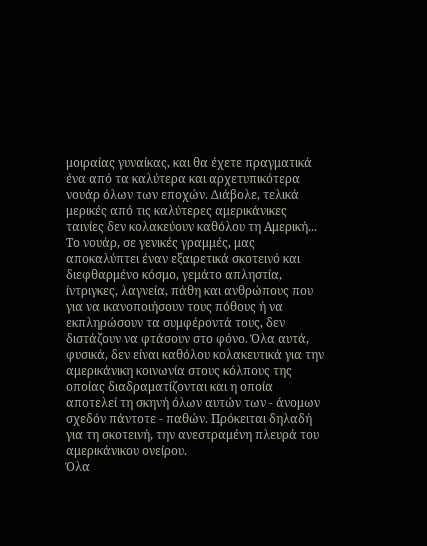μοιραίας γυναίκας, και θα έχετε πραγματικά ένα από τα καλύτερα και αρχετυπικότερα νουάρ όλων των εποχών. Διάβολε, τελικά μερικές από τις καλύτερες αμερικάνικες ταινίες δεν κολακεύουν καθόλου τη Αμερική...
Το νουάρ, σε γενικές γραμμές, μας αποκαλύπτει έναν εξαιρετικά σκοτεινό και διεφθαρμένο κόσμο, γεμάτο απληστία, ίντριγκες, λαγνεία, πάθη και ανθρώπους που για να ικανοποιήσουν τους πόθους ή να εκπληρώσουν τα συμφέροντά τους, δεν διστάζουν να φτάσουν στο φόνο. Όλα αυτά, φυσικά, δεν είναι καθόλου κολακευτικά για την αμερικάνικη κοινωνία στους κόλπους της οποίας διαδραματίζονται και η οποία αποτελεί τη σκηνή όλων αυτών των - άνομων σχεδόν πάντοτε - παθών. Πρόκειται δηλαδή για τη σκοτεινή, την ανεστραμένη πλευρά του αμερικάνικου ονείρου.
Όλα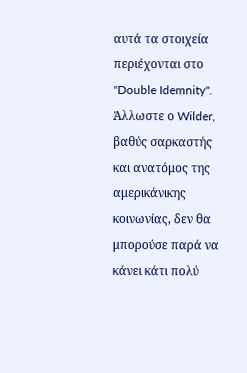αυτά τα στοιχεία περιέχονται στο "Double Idemnity". Άλλωστε ο Wilder, βαθύς σαρκαστής και ανατόμος της αμερικάνικης κοινωνίας, δεν θα μπορούσε παρά να κάνει κάτι πολύ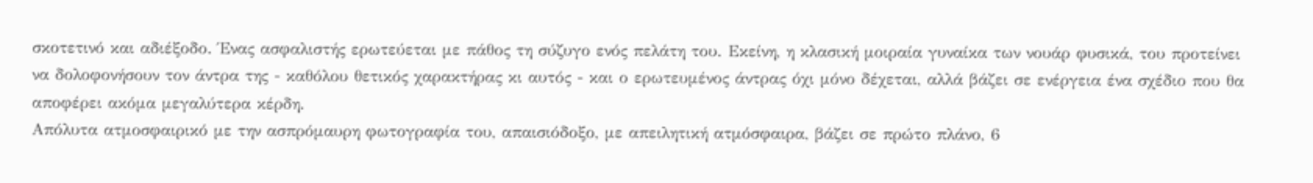σκοτετινό και αδιέξοδο. Ένας ασφαλιστής ερωτεύεται με πάθος τη σύζυγο ενός πελάτη του. Εκείνη, η κλασική μοιραία γυναίκα των νουάρ φυσικά, του προτείνει να δολοφονήσουν τον άντρα της - καθόλου θετικός χαρακτήρας κι αυτός - και ο ερωτευμένος άντρας όχι μόνο δέχεται, αλλά βάζει σε ενέργεια ένα σχέδιο που θα αποφέρει ακόμα μεγαλύτερα κέρδη.
Απόλυτα ατμοσφαιρικό με την ασπρόμαυρη φωτογραφία του, απαισιόδοξο, με απειλητική ατμόσφαιρα, βάζει σε πρώτο πλάνο, 6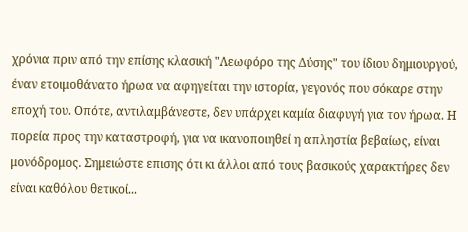χρόνια πριν από την επίσης κλασική "Λεωφόρο της Δύσης" του ίδιου δημιουργού, έναν ετοιμοθάνατο ήρωα να αφηγείται την ιστορία, γεγονός που σόκαρε στην εποχή του. Οπότε, αντιλαμβάνεστε, δεν υπάρχει καμία διαφυγή για τον ήρωα. Η πορεία προς την καταστροφή, για να ικανοποιηθεί η απληστία βεβαίως, είναι μονόδρομος. Σημειώστε επισης ότι κι άλλοι από τους βασικούς χαρακτήρες δεν είναι καθόλου θετικοί...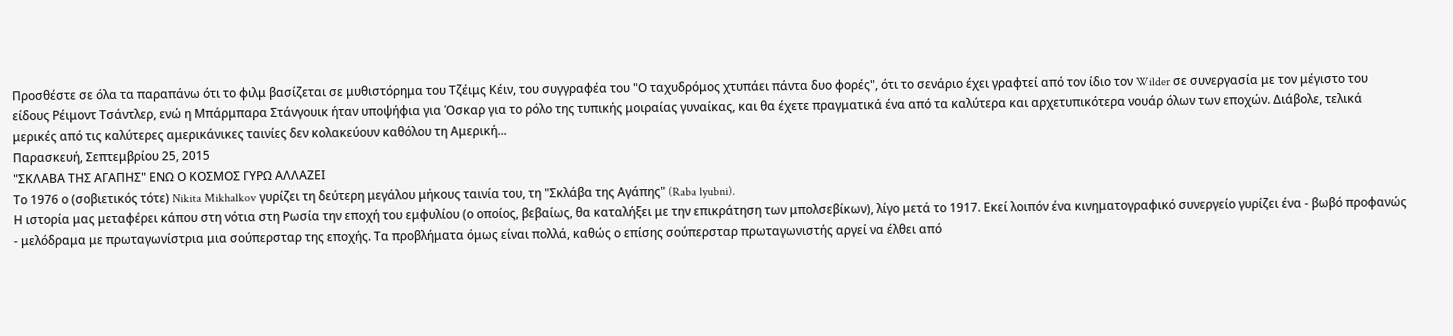Προσθέστε σε όλα τα παραπάνω ότι το φιλμ βασίζεται σε μυθιστόρημα του Τζέιμς Κέιν, του συγγραφέα του "Ο ταχυδρόμος χτυπάει πάντα δυο φορές", ότι το σενάριο έχει γραφτεί από τον ίδιο τον Wilder σε συνεργασία με τον μέγιστο του είδους Ρέιμοντ Τσάντλερ, ενώ η Μπάρμπαρα Στάνγουικ ήταν υποψήφια για Όσκαρ για το ρόλο της τυπικής μοιραίας γυναίκας, και θα έχετε πραγματικά ένα από τα καλύτερα και αρχετυπικότερα νουάρ όλων των εποχών. Διάβολε, τελικά μερικές από τις καλύτερες αμερικάνικες ταινίες δεν κολακεύουν καθόλου τη Αμερική...
Παρασκευή, Σεπτεμβρίου 25, 2015
"ΣΚΛΑΒΑ ΤΗΣ ΑΓΑΠΗΣ" ΕΝΩ Ο ΚΟΣΜΟΣ ΓΥΡΩ ΑΛΛΑΖΕΙ
Το 1976 ο (σοβιετικός τότε) Nikita Mikhalkov γυρίζει τη δεύτερη μεγάλου μήκους ταινία του, τη "Σκλάβα της Αγάπης" (Raba lyubni).
Η ιστορία μας μεταφέρει κάπου στη νότια στη Ρωσία την εποχή του εμφυλίου (ο οποίος, βεβαίως, θα καταλήξει με την επικράτηση των μπολσεβίκων), λίγο μετά το 1917. Εκεί λοιπόν ένα κινηματογραφικό συνεργείο γυρίζει ένα - βωβό προφανώς - μελόδραμα με πρωταγωνίστρια μια σούπερσταρ της εποχής. Τα προβλήματα όμως είναι πολλά, καθώς ο επίσης σούπερσταρ πρωταγωνιστής αργεί να έλθει από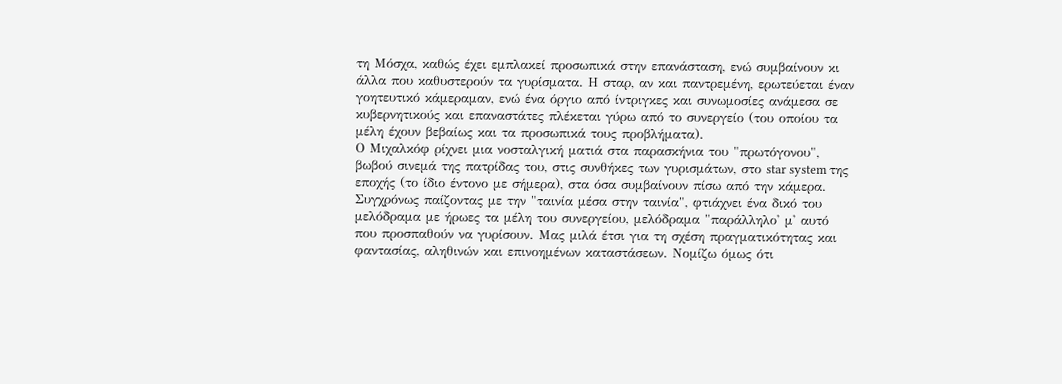τη Μόσχα, καθώς έχει εμπλακεί προσωπικά στην επανάσταση, ενώ συμβαίνουν κι άλλα που καθυστερούν τα γυρίσματα. Η σταρ, αν και παντρεμένη, ερωτεύεται έναν γοητευτικό κάμεραμαν, ενώ ένα όργιο από ίντριγκες και συνωμοσίες ανάμεσα σε κυβερνητικούς και επαναστάτες πλέκεται γύρω από το συνεργείο (του οποίου τα μέλη έχουν βεβαίως και τα προσωπικά τους προβλήματα).
Ο Μιχαλκόφ ρίχνει μια νοσταλγική ματιά στα παρασκήνια του "πρωτόγονου", βωβού σινεμά της πατρίδας του, στις συνθήκες των γυρισμάτων, στο star system της εποχής (το ίδιο έντονο με σήμερα), στα όσα συμβαίνουν πίσω από την κάμερα. Συγχρόνως παίζοντας με την "ταινία μέσα στην ταινία", φτιάχνει ένα δικό του μελόδραμα με ήρωες τα μέλη του συνεργείου, μελόδραμα "παράλληλο' μ' αυτό που προσπαθούν να γυρίσουν. Μας μιλά έτσι για τη σχέση πραγματικότητας και φαντασίας, αληθινών και επινοημένων καταστάσεων. Νομίζω όμως ότι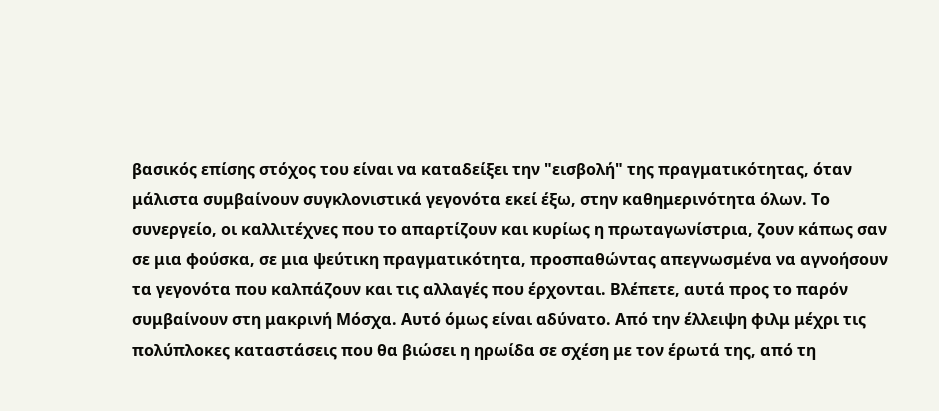βασικός επίσης στόχος του είναι να καταδείξει την "εισβολή" της πραγματικότητας, όταν μάλιστα συμβαίνουν συγκλονιστικά γεγονότα εκεί έξω, στην καθημερινότητα όλων. Το συνεργείο, οι καλλιτέχνες που το απαρτίζουν και κυρίως η πρωταγωνίστρια, ζουν κάπως σαν σε μια φούσκα, σε μια ψεύτικη πραγματικότητα, προσπαθώντας απεγνωσμένα να αγνοήσουν τα γεγονότα που καλπάζουν και τις αλλαγές που έρχονται. Βλέπετε, αυτά προς το παρόν συμβαίνουν στη μακρινή Μόσχα. Αυτό όμως είναι αδύνατο. Από την έλλειψη φιλμ μέχρι τις πολύπλοκες καταστάσεις που θα βιώσει η ηρωίδα σε σχέση με τον έρωτά της, από τη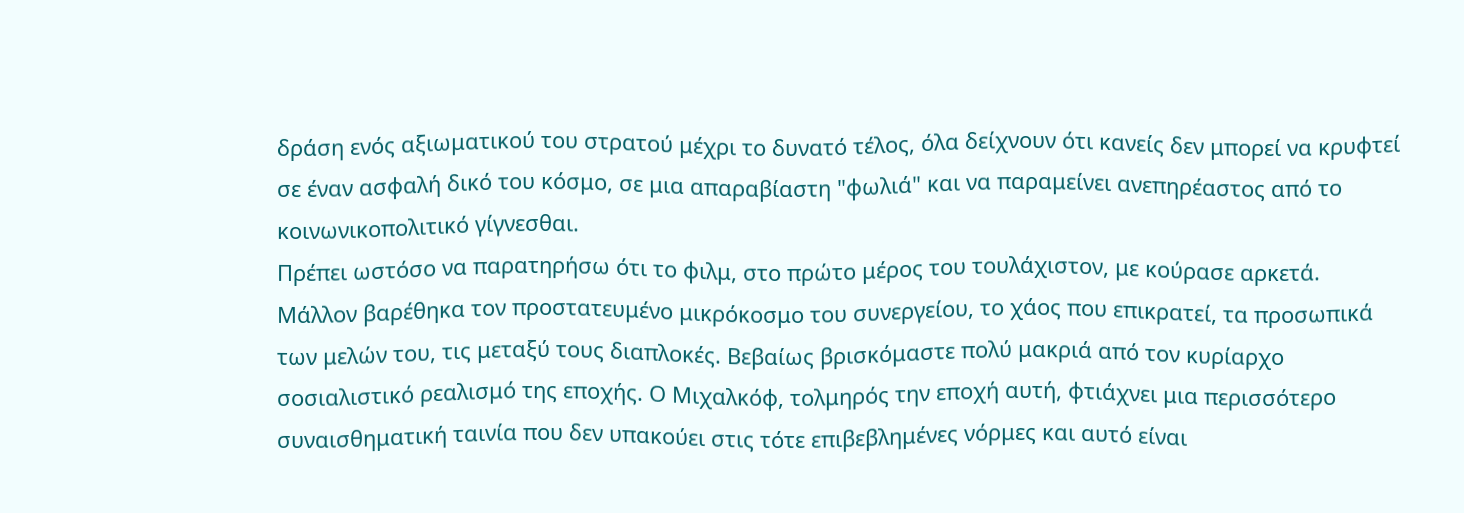δράση ενός αξιωματικού του στρατού μέχρι το δυνατό τέλος, όλα δείχνουν ότι κανείς δεν μπορεί να κρυφτεί σε έναν ασφαλή δικό του κόσμο, σε μια απαραβίαστη "φωλιά" και να παραμείνει ανεπηρέαστος από το κοινωνικοπολιτικό γίγνεσθαι.
Πρέπει ωστόσο να παρατηρήσω ότι το φιλμ, στο πρώτο μέρος του τουλάχιστον, με κούρασε αρκετά. Μάλλον βαρέθηκα τον προστατευμένο μικρόκοσμο του συνεργείου, το χάος που επικρατεί, τα προσωπικά των μελών του, τις μεταξύ τους διαπλοκές. Βεβαίως βρισκόμαστε πολύ μακριά από τον κυρίαρχο σοσιαλιστικό ρεαλισμό της εποχής. Ο Μιχαλκόφ, τολμηρός την εποχή αυτή, φτιάχνει μια περισσότερο συναισθηματική ταινία που δεν υπακούει στις τότε επιβεβλημένες νόρμες και αυτό είναι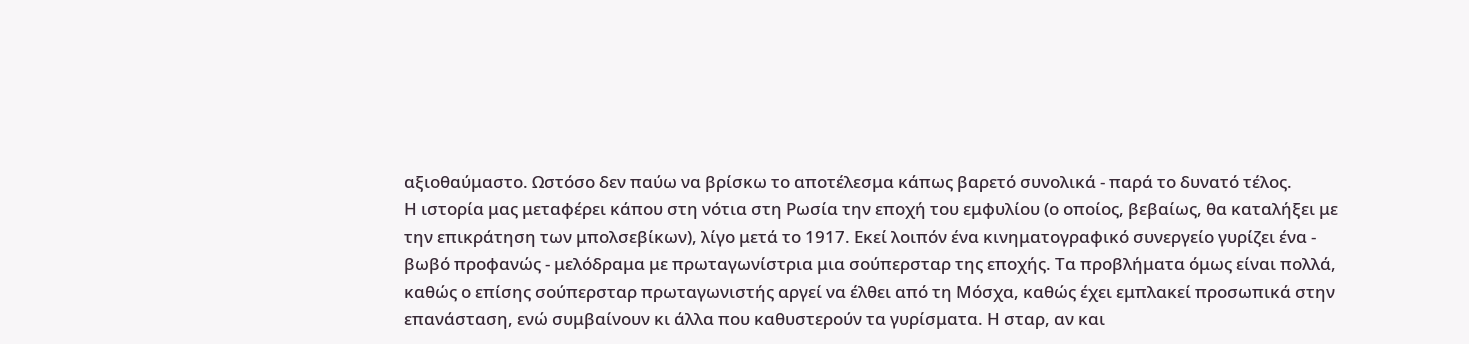αξιοθαύμαστο. Ωστόσο δεν παύω να βρίσκω το αποτέλεσμα κάπως βαρετό συνολικά - παρά το δυνατό τέλος.
Η ιστορία μας μεταφέρει κάπου στη νότια στη Ρωσία την εποχή του εμφυλίου (ο οποίος, βεβαίως, θα καταλήξει με την επικράτηση των μπολσεβίκων), λίγο μετά το 1917. Εκεί λοιπόν ένα κινηματογραφικό συνεργείο γυρίζει ένα - βωβό προφανώς - μελόδραμα με πρωταγωνίστρια μια σούπερσταρ της εποχής. Τα προβλήματα όμως είναι πολλά, καθώς ο επίσης σούπερσταρ πρωταγωνιστής αργεί να έλθει από τη Μόσχα, καθώς έχει εμπλακεί προσωπικά στην επανάσταση, ενώ συμβαίνουν κι άλλα που καθυστερούν τα γυρίσματα. Η σταρ, αν και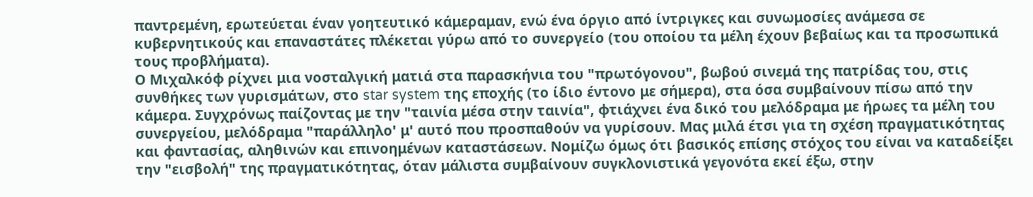παντρεμένη, ερωτεύεται έναν γοητευτικό κάμεραμαν, ενώ ένα όργιο από ίντριγκες και συνωμοσίες ανάμεσα σε κυβερνητικούς και επαναστάτες πλέκεται γύρω από το συνεργείο (του οποίου τα μέλη έχουν βεβαίως και τα προσωπικά τους προβλήματα).
Ο Μιχαλκόφ ρίχνει μια νοσταλγική ματιά στα παρασκήνια του "πρωτόγονου", βωβού σινεμά της πατρίδας του, στις συνθήκες των γυρισμάτων, στο star system της εποχής (το ίδιο έντονο με σήμερα), στα όσα συμβαίνουν πίσω από την κάμερα. Συγχρόνως παίζοντας με την "ταινία μέσα στην ταινία", φτιάχνει ένα δικό του μελόδραμα με ήρωες τα μέλη του συνεργείου, μελόδραμα "παράλληλο' μ' αυτό που προσπαθούν να γυρίσουν. Μας μιλά έτσι για τη σχέση πραγματικότητας και φαντασίας, αληθινών και επινοημένων καταστάσεων. Νομίζω όμως ότι βασικός επίσης στόχος του είναι να καταδείξει την "εισβολή" της πραγματικότητας, όταν μάλιστα συμβαίνουν συγκλονιστικά γεγονότα εκεί έξω, στην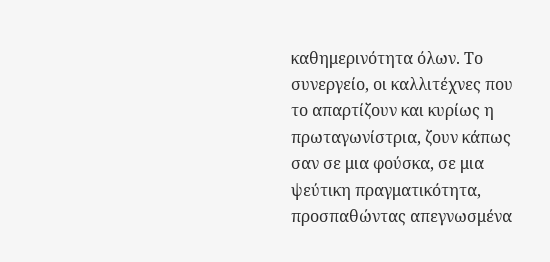καθημερινότητα όλων. Το συνεργείο, οι καλλιτέχνες που το απαρτίζουν και κυρίως η πρωταγωνίστρια, ζουν κάπως σαν σε μια φούσκα, σε μια ψεύτικη πραγματικότητα, προσπαθώντας απεγνωσμένα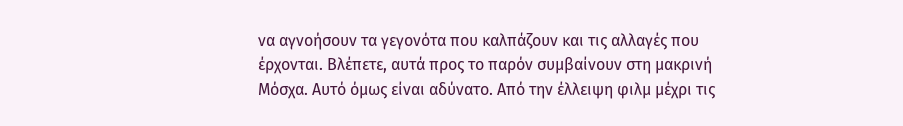να αγνοήσουν τα γεγονότα που καλπάζουν και τις αλλαγές που έρχονται. Βλέπετε, αυτά προς το παρόν συμβαίνουν στη μακρινή Μόσχα. Αυτό όμως είναι αδύνατο. Από την έλλειψη φιλμ μέχρι τις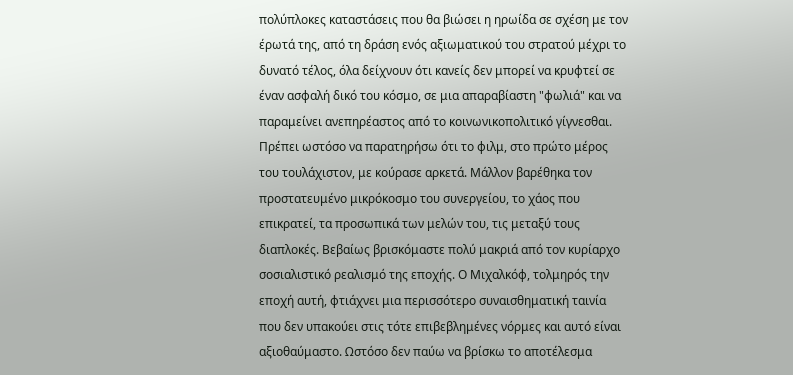πολύπλοκες καταστάσεις που θα βιώσει η ηρωίδα σε σχέση με τον έρωτά της, από τη δράση ενός αξιωματικού του στρατού μέχρι το δυνατό τέλος, όλα δείχνουν ότι κανείς δεν μπορεί να κρυφτεί σε έναν ασφαλή δικό του κόσμο, σε μια απαραβίαστη "φωλιά" και να παραμείνει ανεπηρέαστος από το κοινωνικοπολιτικό γίγνεσθαι.
Πρέπει ωστόσο να παρατηρήσω ότι το φιλμ, στο πρώτο μέρος του τουλάχιστον, με κούρασε αρκετά. Μάλλον βαρέθηκα τον προστατευμένο μικρόκοσμο του συνεργείου, το χάος που επικρατεί, τα προσωπικά των μελών του, τις μεταξύ τους διαπλοκές. Βεβαίως βρισκόμαστε πολύ μακριά από τον κυρίαρχο σοσιαλιστικό ρεαλισμό της εποχής. Ο Μιχαλκόφ, τολμηρός την εποχή αυτή, φτιάχνει μια περισσότερο συναισθηματική ταινία που δεν υπακούει στις τότε επιβεβλημένες νόρμες και αυτό είναι αξιοθαύμαστο. Ωστόσο δεν παύω να βρίσκω το αποτέλεσμα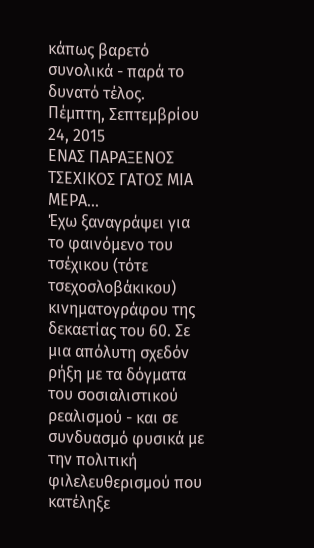κάπως βαρετό συνολικά - παρά το δυνατό τέλος.
Πέμπτη, Σεπτεμβρίου 24, 2015
ΕΝΑΣ ΠΑΡΑΞΕΝΟΣ ΤΣΕΧΙΚΟΣ ΓΑΤΟΣ ΜΙΑ ΜΕΡΑ...
Έχω ξαναγράψει για το φαινόμενο του τσέχικου (τότε τσεχοσλοβάκικου) κινηματογράφου της δεκαετίας του 60. Σε μια απόλυτη σχεδόν ρήξη με τα δόγματα του σοσιαλιστικού ρεαλισμού - και σε συνδυασμό φυσικά με την πολιτική φιλελευθερισμού που κατέληξε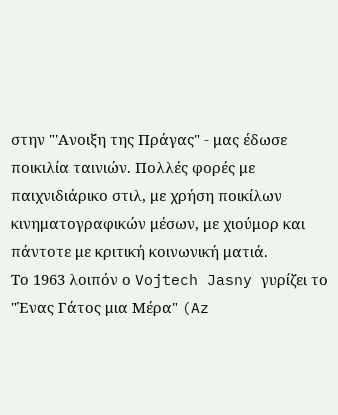στην "'Ανοιξη της Πράγας" - μας έδωσε ποικιλία ταινιών. Πολλές φορές με παιχνιδιάρικο στιλ, με χρήση ποικίλων κινηματογραφικών μέσων, με χιούμορ και πάντοτε με κριτική κοινωνική ματιά.
Το 1963 λοιπόν ο Vojtech Jasny γυρίζει το "Ένας Γάτος μια Μέρα" (Az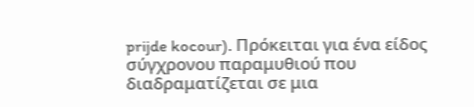prijde kocour). Πρόκειται για ένα είδος σύγχρονου παραμυθιού που διαδραματίζεται σε μια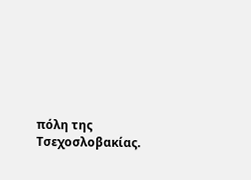πόλη της Τσεχοσλοβακίας.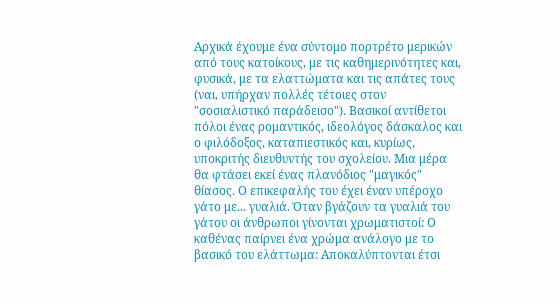Αρχικά έχουμε ένα σύντομο πορτρέτο μερικών από τους κατοίκους, με τις καθημερινότητες και, φυσικά, με τα ελαττώματα και τις απάτες τους (ναι, υπήρχαν πολλές τέτοιες στον "σοσιαλιστικό παράδεισο"). Βασικοί αντίθετοι πόλοι ένας ρομαντικός, ιδεολόγος δάσκαλος και ο φιλόδοξος, καταπιεστικός και, κυρίως, υποκριτής διευθυντής του σχολείου. Μια μέρα θα φτάσει εκεί ένας πλανόδιος "μαγικός" θίασος. Ο επικεφαλής του έχει έναν υπέροχο γάτο με... γυαλιά. Όταν βγάζουν τα γυαλιά του γάτου οι άνθρωποι γίνονται χρωματιστοί: Ο καθένας παίρνει ένα χρώμα ανάλογο με το βασικό του ελάττωμα: Αποκαλύπτονται έτσι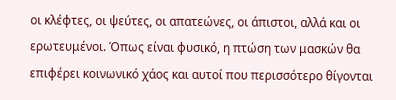οι κλέφτες, οι ψεύτες, οι απατεώνες, οι άπιστοι, αλλά και οι ερωτευμένοι. Όπως είναι φυσικό, η πτώση των μασκών θα επιφέρει κοινωνικό χάος και αυτοί που περισσότερο θίγονται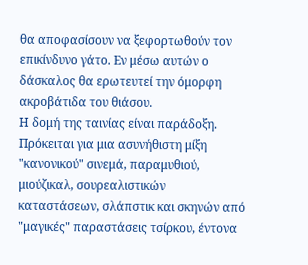θα αποφασίσουν να ξεφορτωθούν τον επικίνδυνο γάτο. Εν μέσω αυτών ο δάσκαλος θα ερωτευτεί την όμορφη ακροβάτιδα του θιάσου.
Η δομή της ταινίας είναι παράδοξη. Πρόκειται για μια ασυνήθιστη μίξη "κανονικού" σινεμά, παραμυθιού, μιούζικαλ, σουρεαλιστικών καταστάσεων, σλάπστικ και σκηνών από "μαγικές" παραστάσεις τσίρκου, έντονα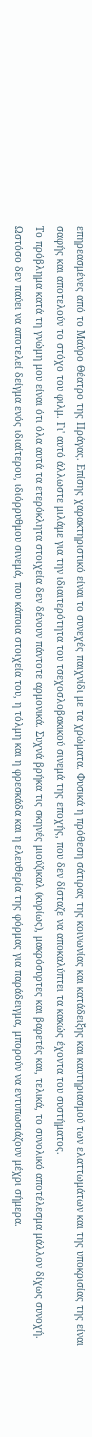επηρεασμένες από το Μαύρο Θέατρο της Πράγας. Επίσης χαρακτηριστικό είναι το συνεχές παιχνίδι με τα χρώματα. Φυσικά η πρόθεση σάτιρας της κοινωνίας και κατάδειξης και καυτηριασμού των ελαττωμάτων και της υποκρισίας της είναι σαφής και αποτελούν το στόχο του φιλμ. Γι' αυτό άλλωστε μιλάμε για την ιδιαιτερότητα του τσεχοσλοβακικού σινεμά της εποχής, που δεν δίσταζε να αποκαλύπτει τα κακώς έχοντα του συστήματος.
Το πρόβλημα κατά τη γνώμη μου είναι ότι όλα αυτά τα ετερόκλητα στοιχεία δεν δένουν πάντοτε αρμονικά. Συχνά βρήκα τις σκηνές μιούζικαλ (κυρίως), μακρόσυρτες και βαρετές και, τελικά, το συνολικό αποτέλεσμα μάλλον δίχως συνοχή. Ωστόσο δεν παύει να αποτελεί δείγμα ενός ιδιαίτερου, ιδιόρρυθμου σινεμά, που κάποια στοιχεία του, η τόλμη και η φρεσκάδα και η ελευθερία της φόρμας για παράδειγμα, μπορούν να εντυπωσιάζουν μέχρι σήμερα.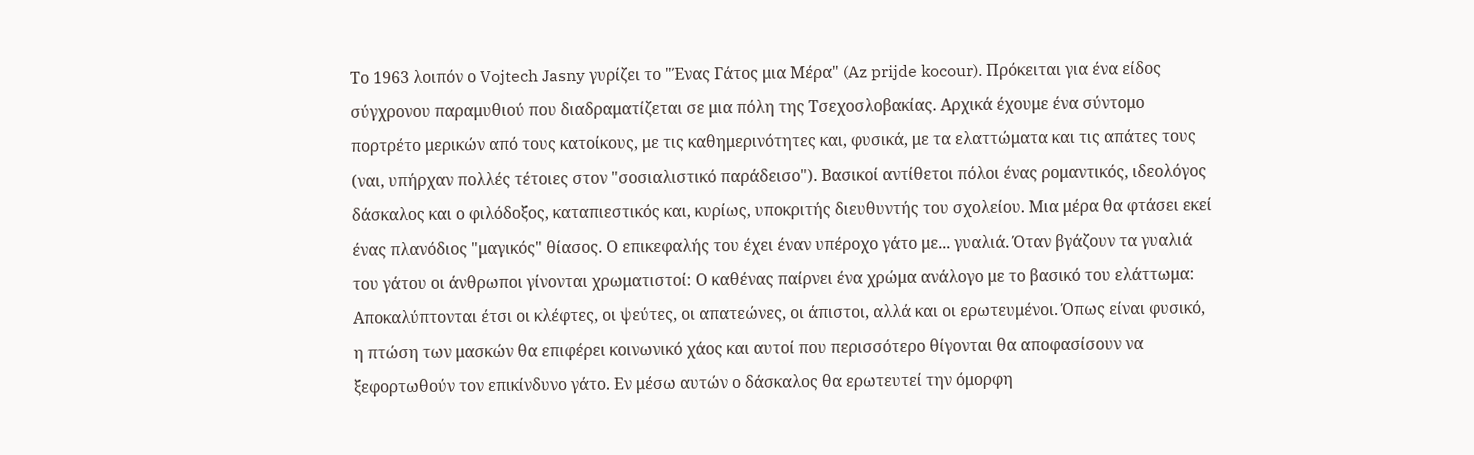Το 1963 λοιπόν ο Vojtech Jasny γυρίζει το "Ένας Γάτος μια Μέρα" (Az prijde kocour). Πρόκειται για ένα είδος σύγχρονου παραμυθιού που διαδραματίζεται σε μια πόλη της Τσεχοσλοβακίας. Αρχικά έχουμε ένα σύντομο πορτρέτο μερικών από τους κατοίκους, με τις καθημερινότητες και, φυσικά, με τα ελαττώματα και τις απάτες τους (ναι, υπήρχαν πολλές τέτοιες στον "σοσιαλιστικό παράδεισο"). Βασικοί αντίθετοι πόλοι ένας ρομαντικός, ιδεολόγος δάσκαλος και ο φιλόδοξος, καταπιεστικός και, κυρίως, υποκριτής διευθυντής του σχολείου. Μια μέρα θα φτάσει εκεί ένας πλανόδιος "μαγικός" θίασος. Ο επικεφαλής του έχει έναν υπέροχο γάτο με... γυαλιά. Όταν βγάζουν τα γυαλιά του γάτου οι άνθρωποι γίνονται χρωματιστοί: Ο καθένας παίρνει ένα χρώμα ανάλογο με το βασικό του ελάττωμα: Αποκαλύπτονται έτσι οι κλέφτες, οι ψεύτες, οι απατεώνες, οι άπιστοι, αλλά και οι ερωτευμένοι. Όπως είναι φυσικό, η πτώση των μασκών θα επιφέρει κοινωνικό χάος και αυτοί που περισσότερο θίγονται θα αποφασίσουν να ξεφορτωθούν τον επικίνδυνο γάτο. Εν μέσω αυτών ο δάσκαλος θα ερωτευτεί την όμορφη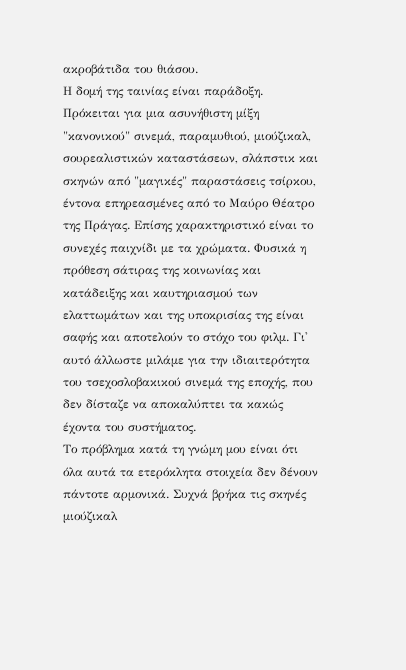ακροβάτιδα του θιάσου.
Η δομή της ταινίας είναι παράδοξη. Πρόκειται για μια ασυνήθιστη μίξη "κανονικού" σινεμά, παραμυθιού, μιούζικαλ, σουρεαλιστικών καταστάσεων, σλάπστικ και σκηνών από "μαγικές" παραστάσεις τσίρκου, έντονα επηρεασμένες από το Μαύρο Θέατρο της Πράγας. Επίσης χαρακτηριστικό είναι το συνεχές παιχνίδι με τα χρώματα. Φυσικά η πρόθεση σάτιρας της κοινωνίας και κατάδειξης και καυτηριασμού των ελαττωμάτων και της υποκρισίας της είναι σαφής και αποτελούν το στόχο του φιλμ. Γι' αυτό άλλωστε μιλάμε για την ιδιαιτερότητα του τσεχοσλοβακικού σινεμά της εποχής, που δεν δίσταζε να αποκαλύπτει τα κακώς έχοντα του συστήματος.
Το πρόβλημα κατά τη γνώμη μου είναι ότι όλα αυτά τα ετερόκλητα στοιχεία δεν δένουν πάντοτε αρμονικά. Συχνά βρήκα τις σκηνές μιούζικαλ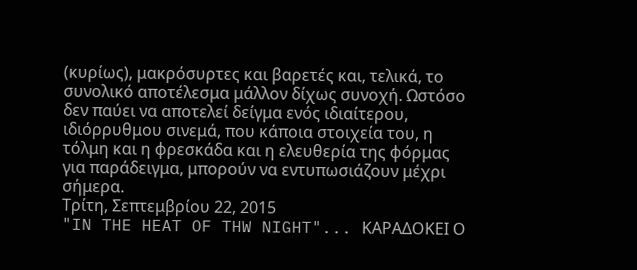(κυρίως), μακρόσυρτες και βαρετές και, τελικά, το συνολικό αποτέλεσμα μάλλον δίχως συνοχή. Ωστόσο δεν παύει να αποτελεί δείγμα ενός ιδιαίτερου, ιδιόρρυθμου σινεμά, που κάποια στοιχεία του, η τόλμη και η φρεσκάδα και η ελευθερία της φόρμας για παράδειγμα, μπορούν να εντυπωσιάζουν μέχρι σήμερα.
Τρίτη, Σεπτεμβρίου 22, 2015
"IN THE HEAT OF THW NIGHT"... ΚΑΡΑΔΟΚΕΙ Ο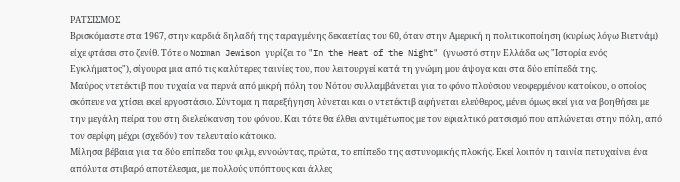ΡΑΤΣΙΣΜΟΣ
Βρισκόμαστε στα 1967, στην καρδιά δηλαδή της ταραγμένης δεκαετίας του 60, όταν στην Αμερική η πολιτικοποίηση (κυρίως λόγω Βιετνάμ) είχε φτάσει στο ζενίθ. Τότε ο Norman Jewison γυρίζει το "In the Heat of the Night" (γνωστό στην Ελλάδα ως "Ιστορία ενός Εγκλήματος"), σίγουρα μια από τις καλύτερες ταινίες του, που λειτουργεί κατά τη γνώμη μου άψογα και στα δύο επίπεδά της.
Μαύρος ντετέκτιβ που τυχαία να περνά από μικρή πόλη του Νότου συλλαμβάνεται για το φόνο πλούσιου νεοφερμένου κατοίκου, ο οποίος σκόπευε να χτίσει εκεί εργοστάσιο. Σύντομα η παρεξήγηση λύνεται και ο ντετέκτιβ αφήνεται ελεύθερος, μένει όμως εκεί για να βοηθήσει με την μεγάλη πείρα του στη διελεύκανση του φόνου. Και τότε θα έλθει αντιμέτωπος με τον εφιαλτικό ρατσισμό που απλώνεται στην πόλη, από τον σερίφη μέχρι (σχεδόν) τον τελευταίο κάτοικο.
Μίλησα βέβαια για τα δύο επίπεδα του φιλμ, εννοώντας, πρώτα, το επίπεδο της αστυνομικής πλοκής. Εκεί λοιπόν η ταινία πετυχαίνει ένα απόλυτα στιβαρό αποτέλεσμα, με πολλούς υπόπτους και άλλες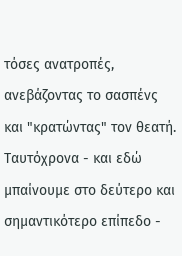τόσες ανατροπές, ανεβάζοντας το σασπένς και "κρατώντας" τον θεατή. Ταυτόχρονα - και εδώ μπαίνουμε στο δεύτερο και σημαντικότερο επίπεδο -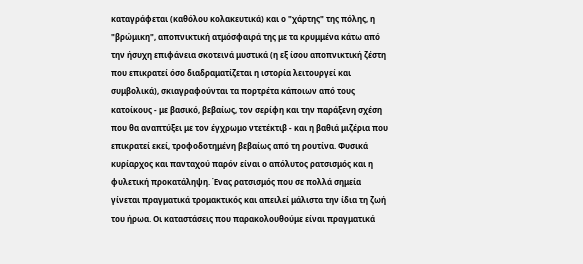καταγράφεται (καθόλου κολακευτικά) και ο "χάρτης" της πόλης, η "βρώμικη", αποπνικτική ατμόσφαιρά της με τα κρυμμένα κάτω από την ήσυχη επιφάνεια σκοτεινά μυστικά (η εξ ίσου αποπνικτική ζέστη που επικρατεί όσο διαδραματίζεται η ιστορία λειτουργεί και συμβολικά), σκιαγραφούνται τα πορτρέτα κάποιων από τους κατοίκους - με βασικό, βεβαίως, τον σερίφη και την παράξενη σχέση που θα αναπτύξει με τον έγχρωμο ντετέκτιβ - και η βαθιά μιζέρια που επικρατεί εκεί, τροφοδοτημένη βεβαίως από τη ρουτίνα. Φυσικά κυρίαρχος και πανταχού παρόν είναι ο απόλυτος ρατσισμός και η φυλετική προκατάληψη. Ένας ρατσισμός που σε πολλά σημεία γίνεται πραγματικά τρομακτικός και απειλεί μάλιστα την ίδια τη ζωή του ήρωα. Οι καταστάσεις που παρακολουθούμε είναι πραγματικά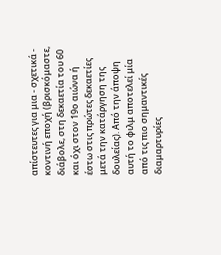απίστευτες για μια - σχετικά - κοντινή εποχή (βρισκόμαστε, διάβολε, στη δεκαετία του 60 και όχι στον 19ο αιώνα ή έστω στις πρώτες δεκαετίες μετά την κατάργηση της δουλείας). Από την άποψη αυτή το φιλμ αποτελεί μία από τις πιο σημαντικές διαμαρτυρίες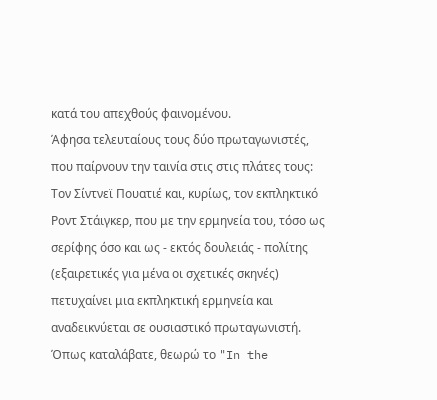κατά του απεχθούς φαινομένου.
Άφησα τελευταίους τους δύο πρωταγωνιστές, που παίρνουν την ταινία στις στις πλάτες τους: Τον Σίντνεϊ Πουατιέ και, κυρίως, τον εκπληκτικό Ροντ Στάιγκερ, που με την ερμηνεία του, τόσο ως σερίφης όσο και ως - εκτός δουλειάς - πολίτης (εξαιρετικές για μένα οι σχετικές σκηνές) πετυχαίνει μια εκπληκτική ερμηνεία και αναδεικνύεται σε ουσιαστικό πρωταγωνιστή. Όπως καταλάβατε, θεωρώ το "In the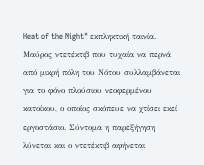Heat of the Night" εκπληκτική ταινία.
Μαύρος ντετέκτιβ που τυχαία να περνά από μικρή πόλη του Νότου συλλαμβάνεται για το φόνο πλούσιου νεοφερμένου κατοίκου, ο οποίος σκόπευε να χτίσει εκεί εργοστάσιο. Σύντομα η παρεξήγηση λύνεται και ο ντετέκτιβ αφήνεται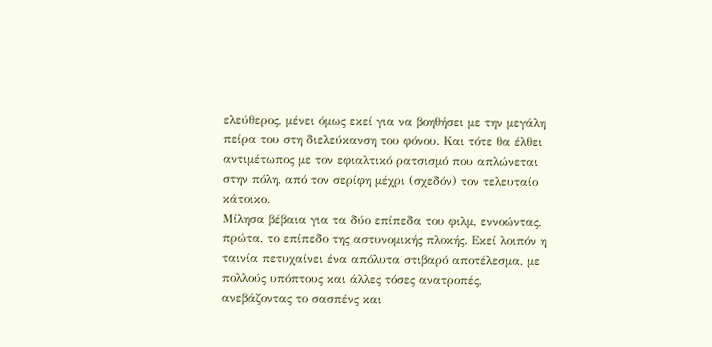ελεύθερος, μένει όμως εκεί για να βοηθήσει με την μεγάλη πείρα του στη διελεύκανση του φόνου. Και τότε θα έλθει αντιμέτωπος με τον εφιαλτικό ρατσισμό που απλώνεται στην πόλη, από τον σερίφη μέχρι (σχεδόν) τον τελευταίο κάτοικο.
Μίλησα βέβαια για τα δύο επίπεδα του φιλμ, εννοώντας, πρώτα, το επίπεδο της αστυνομικής πλοκής. Εκεί λοιπόν η ταινία πετυχαίνει ένα απόλυτα στιβαρό αποτέλεσμα, με πολλούς υπόπτους και άλλες τόσες ανατροπές, ανεβάζοντας το σασπένς και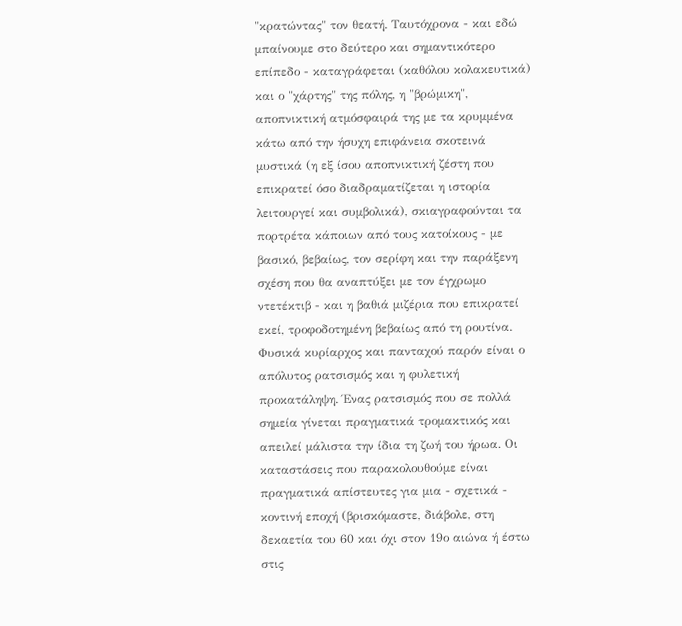"κρατώντας" τον θεατή. Ταυτόχρονα - και εδώ μπαίνουμε στο δεύτερο και σημαντικότερο επίπεδο - καταγράφεται (καθόλου κολακευτικά) και ο "χάρτης" της πόλης, η "βρώμικη", αποπνικτική ατμόσφαιρά της με τα κρυμμένα κάτω από την ήσυχη επιφάνεια σκοτεινά μυστικά (η εξ ίσου αποπνικτική ζέστη που επικρατεί όσο διαδραματίζεται η ιστορία λειτουργεί και συμβολικά), σκιαγραφούνται τα πορτρέτα κάποιων από τους κατοίκους - με βασικό, βεβαίως, τον σερίφη και την παράξενη σχέση που θα αναπτύξει με τον έγχρωμο ντετέκτιβ - και η βαθιά μιζέρια που επικρατεί εκεί, τροφοδοτημένη βεβαίως από τη ρουτίνα. Φυσικά κυρίαρχος και πανταχού παρόν είναι ο απόλυτος ρατσισμός και η φυλετική προκατάληψη. Ένας ρατσισμός που σε πολλά σημεία γίνεται πραγματικά τρομακτικός και απειλεί μάλιστα την ίδια τη ζωή του ήρωα. Οι καταστάσεις που παρακολουθούμε είναι πραγματικά απίστευτες για μια - σχετικά - κοντινή εποχή (βρισκόμαστε, διάβολε, στη δεκαετία του 60 και όχι στον 19ο αιώνα ή έστω στις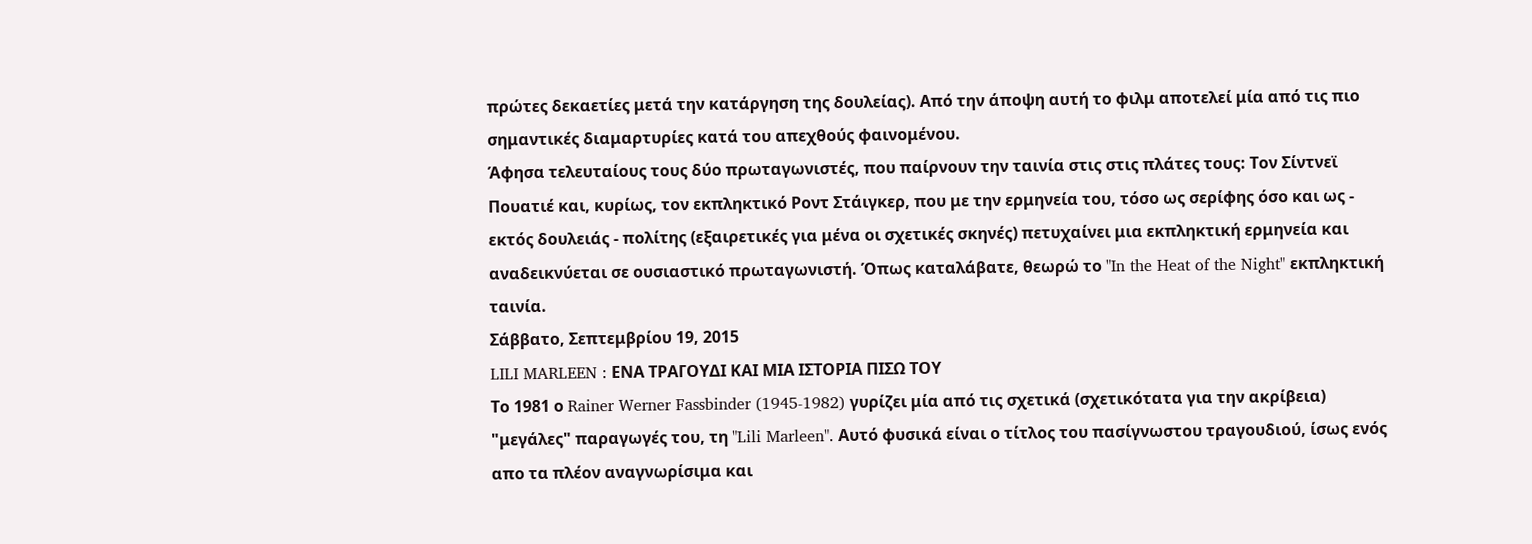πρώτες δεκαετίες μετά την κατάργηση της δουλείας). Από την άποψη αυτή το φιλμ αποτελεί μία από τις πιο σημαντικές διαμαρτυρίες κατά του απεχθούς φαινομένου.
Άφησα τελευταίους τους δύο πρωταγωνιστές, που παίρνουν την ταινία στις στις πλάτες τους: Τον Σίντνεϊ Πουατιέ και, κυρίως, τον εκπληκτικό Ροντ Στάιγκερ, που με την ερμηνεία του, τόσο ως σερίφης όσο και ως - εκτός δουλειάς - πολίτης (εξαιρετικές για μένα οι σχετικές σκηνές) πετυχαίνει μια εκπληκτική ερμηνεία και αναδεικνύεται σε ουσιαστικό πρωταγωνιστή. Όπως καταλάβατε, θεωρώ το "In the Heat of the Night" εκπληκτική ταινία.
Σάββατο, Σεπτεμβρίου 19, 2015
LILI MARLEEN : ΕΝΑ ΤΡΑΓΟΥΔΙ ΚΑΙ ΜΙΑ ΙΣΤΟΡΙΑ ΠΙΣΩ ΤΟΥ
Το 1981 ο Rainer Werner Fassbinder (1945-1982) γυρίζει μία από τις σχετικά (σχετικότατα για την ακρίβεια) "μεγάλες" παραγωγές του, τη "Lili Marleen". Αυτό φυσικά είναι ο τίτλος του πασίγνωστου τραγουδιού, ίσως ενός απο τα πλέον αναγνωρίσιμα και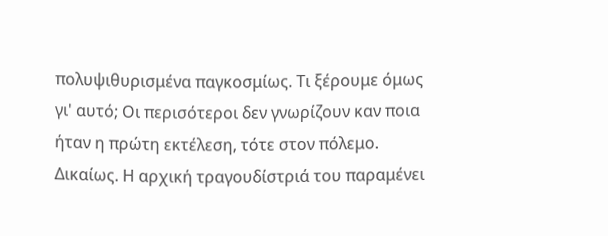πολυψιθυρισμένα παγκοσμίως. Τι ξέρουμε όμως γι' αυτό; Οι περισότεροι δεν γνωρίζουν καν ποια ήταν η πρώτη εκτέλεση, τότε στον πόλεμο. Δικαίως. Η αρχική τραγουδίστριά του παραμένει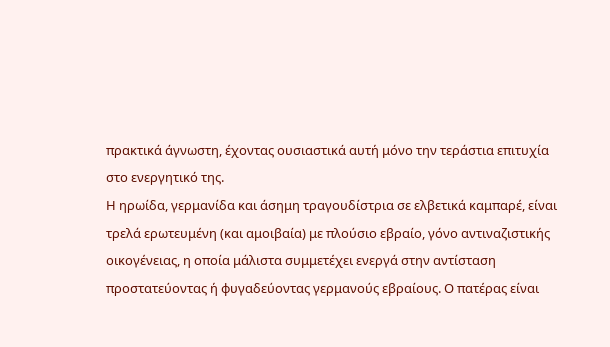πρακτικά άγνωστη, έχοντας ουσιαστικά αυτή μόνο την τεράστια επιτυχία στο ενεργητικό της.
Η ηρωίδα, γερμανίδα και άσημη τραγουδίστρια σε ελβετικά καμπαρέ, είναι τρελά ερωτευμένη (και αμοιβαία) με πλούσιο εβραίο, γόνο αντιναζιστικής οικογένειας, η οποία μάλιστα συμμετέχει ενεργά στην αντίσταση προστατεύοντας ή φυγαδεύοντας γερμανούς εβραίους. Ο πατέρας είναι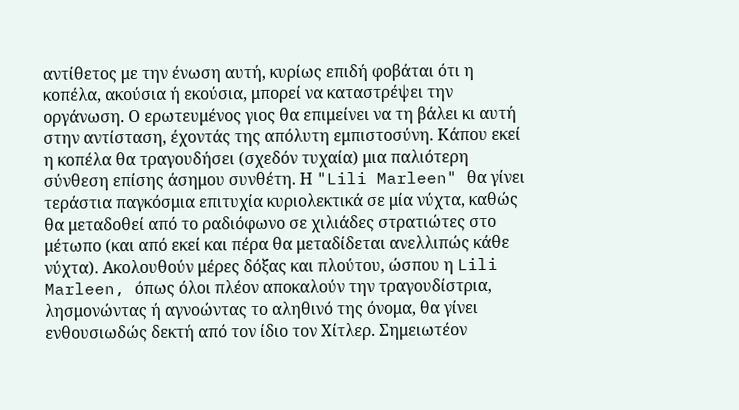αντίθετος με την ένωση αυτή, κυρίως επιδή φοβάται ότι η κοπέλα, ακούσια ή εκούσια, μπορεί να καταστρέψει την οργάνωση. Ο ερωτευμένος γιος θα επιμείνει να τη βάλει κι αυτή στην αντίσταση, έχοντάς της απόλυτη εμπιστοσύνη. Κάπου εκεί η κοπέλα θα τραγουδήσει (σχεδόν τυχαία) μια παλιότερη σύνθεση επίσης άσημου συνθέτη. Η "Lili Marleen" θα γίνει τεράστια παγκόσμια επιτυχία κυριολεκτικά σε μία νύχτα, καθώς θα μεταδοθεί από το ραδιόφωνο σε χιλιάδες στρατιώτες στο μέτωπο (και από εκεί και πέρα θα μεταδίδεται ανελλιπώς κάθε νύχτα). Ακολουθούν μέρες δόξας και πλούτου, ώσπου η Lili Marleen, όπως όλοι πλέον αποκαλούν την τραγουδίστρια, λησμονώντας ή αγνοώντας το αληθινό της όνομα, θα γίνει ενθουσιωδώς δεκτή από τον ίδιο τον Χίτλερ. Σημειωτέον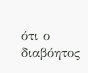ότι ο διαβόητος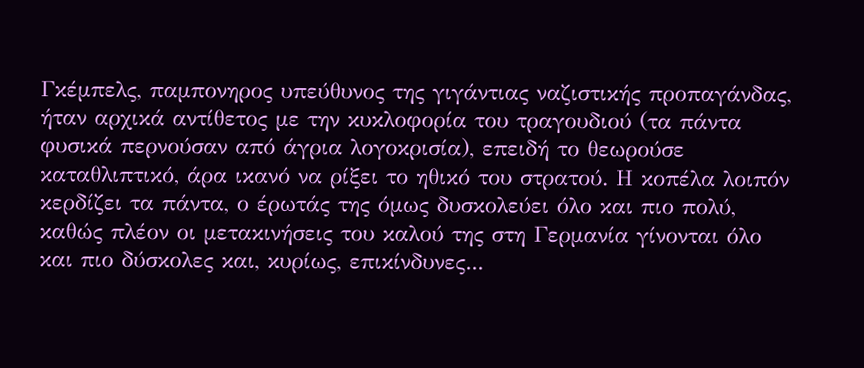Γκέμπελς, παμπονηρος υπεύθυνος της γιγάντιας ναζιστικής προπαγάνδας, ήταν αρχικά αντίθετος με την κυκλοφορία του τραγουδιού (τα πάντα φυσικά περνούσαν από άγρια λογοκρισία), επειδή το θεωρούσε καταθλιπτικό, άρα ικανό να ρίξει το ηθικό του στρατού. Η κοπέλα λοιπόν κερδίζει τα πάντα, ο έρωτάς της όμως δυσκολεύει όλο και πιο πολύ, καθώς πλέον οι μετακινήσεις του καλού της στη Γερμανία γίνονται όλο και πιο δύσκολες και, κυρίως, επικίνδυνες...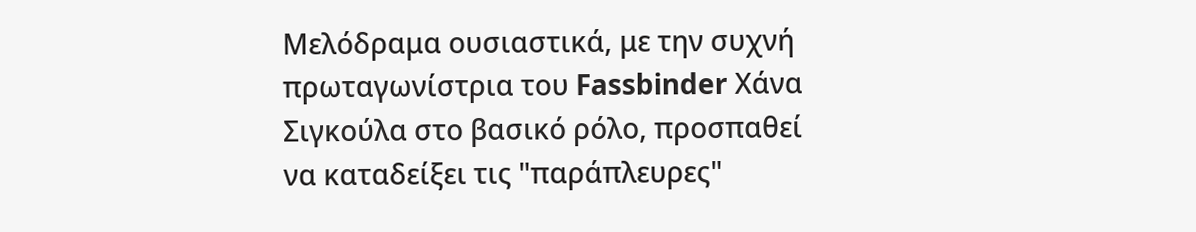Μελόδραμα ουσιαστικά, με την συχνή πρωταγωνίστρια του Fassbinder Χάνα Σιγκούλα στο βασικό ρόλο, προσπαθεί να καταδείξει τις "παράπλευρες"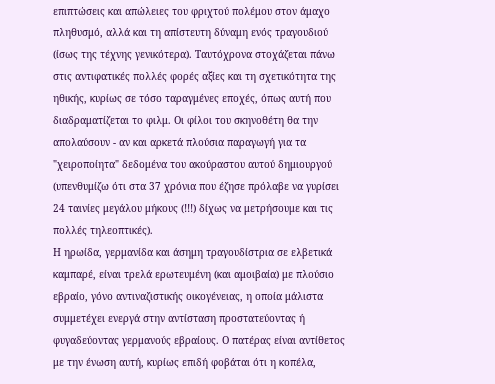επιπτώσεις και απώλειες του φριχτού πολέμου στον άμαχο πληθυσμό, αλλά και τη απίστευτη δύναμη ενός τραγουδιού (ίσως της τέχνης γενικότερα). Ταυτόχρονα στοχάζεται πάνω στις αντιφατικές πολλές φορές αξίες και τη σχετικότητα της ηθικής, κυρίως σε τόσο ταραγμένες εποχές, όπως αυτή που διαδραματίζεται το φιλμ. Οι φίλοι του σκηνοθέτη θα την απολαύσουν - αν και αρκετά πλούσια παραγωγή για τα "χειροποίητα" δεδομένα του ακούραστου αυτού δημιουργού (υπενθυμίζω ότι στα 37 χρόνια που έζησε πρόλαβε να γυρίσει 24 ταινίες μεγάλου μήκους (!!!) δίχως να μετρήσουμε και τις πολλές τηλεοπτικές).
Η ηρωίδα, γερμανίδα και άσημη τραγουδίστρια σε ελβετικά καμπαρέ, είναι τρελά ερωτευμένη (και αμοιβαία) με πλούσιο εβραίο, γόνο αντιναζιστικής οικογένειας, η οποία μάλιστα συμμετέχει ενεργά στην αντίσταση προστατεύοντας ή φυγαδεύοντας γερμανούς εβραίους. Ο πατέρας είναι αντίθετος με την ένωση αυτή, κυρίως επιδή φοβάται ότι η κοπέλα,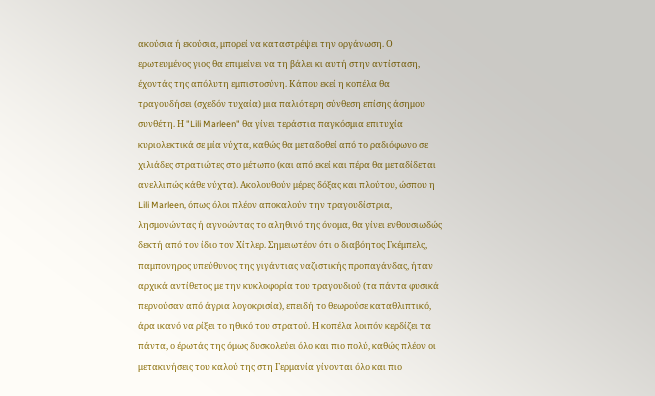ακούσια ή εκούσια, μπορεί να καταστρέψει την οργάνωση. Ο ερωτευμένος γιος θα επιμείνει να τη βάλει κι αυτή στην αντίσταση, έχοντάς της απόλυτη εμπιστοσύνη. Κάπου εκεί η κοπέλα θα τραγουδήσει (σχεδόν τυχαία) μια παλιότερη σύνθεση επίσης άσημου συνθέτη. Η "Lili Marleen" θα γίνει τεράστια παγκόσμια επιτυχία κυριολεκτικά σε μία νύχτα, καθώς θα μεταδοθεί από το ραδιόφωνο σε χιλιάδες στρατιώτες στο μέτωπο (και από εκεί και πέρα θα μεταδίδεται ανελλιπώς κάθε νύχτα). Ακολουθούν μέρες δόξας και πλούτου, ώσπου η Lili Marleen, όπως όλοι πλέον αποκαλούν την τραγουδίστρια, λησμονώντας ή αγνοώντας το αληθινό της όνομα, θα γίνει ενθουσιωδώς δεκτή από τον ίδιο τον Χίτλερ. Σημειωτέον ότι ο διαβόητος Γκέμπελς, παμπονηρος υπεύθυνος της γιγάντιας ναζιστικής προπαγάνδας, ήταν αρχικά αντίθετος με την κυκλοφορία του τραγουδιού (τα πάντα φυσικά περνούσαν από άγρια λογοκρισία), επειδή το θεωρούσε καταθλιπτικό, άρα ικανό να ρίξει το ηθικό του στρατού. Η κοπέλα λοιπόν κερδίζει τα πάντα, ο έρωτάς της όμως δυσκολεύει όλο και πιο πολύ, καθώς πλέον οι μετακινήσεις του καλού της στη Γερμανία γίνονται όλο και πιο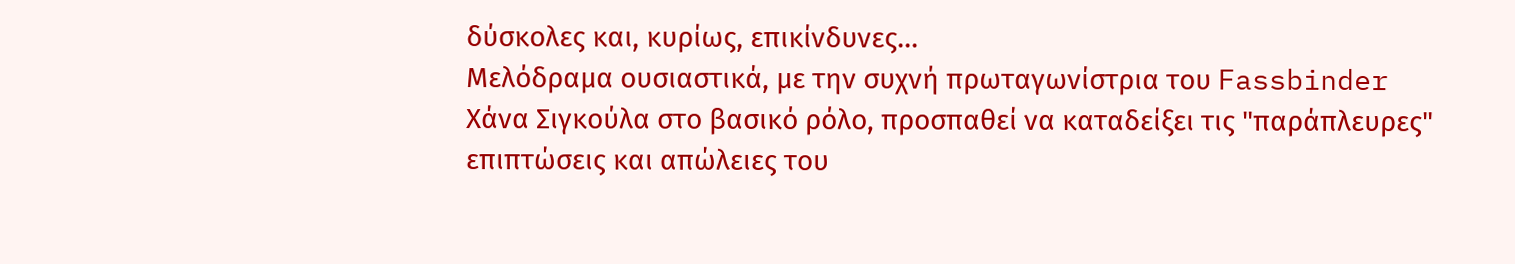δύσκολες και, κυρίως, επικίνδυνες...
Μελόδραμα ουσιαστικά, με την συχνή πρωταγωνίστρια του Fassbinder Χάνα Σιγκούλα στο βασικό ρόλο, προσπαθεί να καταδείξει τις "παράπλευρες" επιπτώσεις και απώλειες του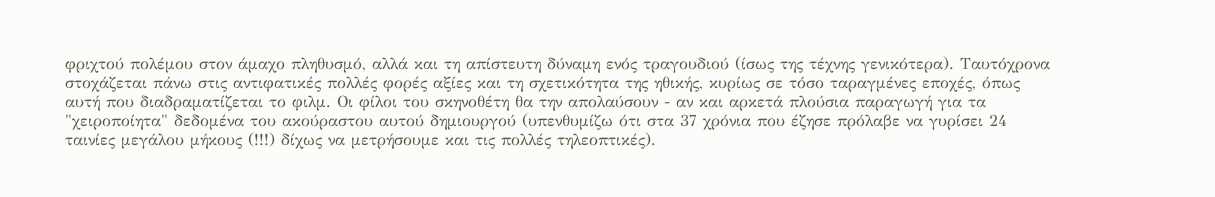φριχτού πολέμου στον άμαχο πληθυσμό, αλλά και τη απίστευτη δύναμη ενός τραγουδιού (ίσως της τέχνης γενικότερα). Ταυτόχρονα στοχάζεται πάνω στις αντιφατικές πολλές φορές αξίες και τη σχετικότητα της ηθικής, κυρίως σε τόσο ταραγμένες εποχές, όπως αυτή που διαδραματίζεται το φιλμ. Οι φίλοι του σκηνοθέτη θα την απολαύσουν - αν και αρκετά πλούσια παραγωγή για τα "χειροποίητα" δεδομένα του ακούραστου αυτού δημιουργού (υπενθυμίζω ότι στα 37 χρόνια που έζησε πρόλαβε να γυρίσει 24 ταινίες μεγάλου μήκους (!!!) δίχως να μετρήσουμε και τις πολλές τηλεοπτικές).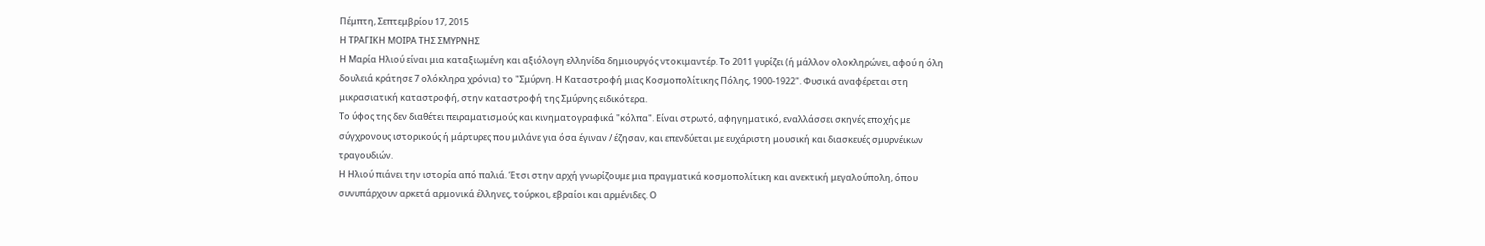Πέμπτη, Σεπτεμβρίου 17, 2015
Η ΤΡΑΓΙΚΗ ΜΟΙΡΑ ΤΗΣ ΣΜΥΡΝΗΣ
Η Μαρία Ηλιού είναι μια καταξιωμένη και αξιόλογη ελληνίδα δημιουργός ντοκιμαντέρ. Το 2011 γυρίζει (ή μάλλον ολοκληρώνει, αφού η όλη δουλειά κράτησε 7 ολόκληρα χρόνια) το "Σμύρνη. Η Καταστροφή μιας Κοσμοπολίτικης Πόλης, 1900-1922". Φυσικά αναφέρεται στη μικρασιατική καταστροφή, στην καταστροφή της Σμύρνης ειδικότερα.
Το ύφος της δεν διαθέτει πειραματισμούς και κινηματογραφικά "κόλπα". Είναι στρωτό, αφηγηματικό, εναλλάσσει σκηνές εποχής με σύγχρονους ιστορικούς ή μάρτυρες που μιλάνε για όσα έγιναν / έζησαν, και επενδύεται με ευχάριστη μουσική και διασκευές σμυρνέικων τραγουδιών.
Η Ηλιού πιάνει την ιστορία από παλιά. Έτσι στην αρχή γνωρίζουμε μια πραγματικά κοσμοπολίτικη και ανεκτική μεγαλούπολη, όπου συνυπάρχουν αρκετά αρμονικά έλληνες, τούρκοι, εβραίοι και αρμένιδες. Ο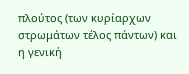πλούτος (των κυρίαρχων στρωμάτων τέλος πάντων) και η γενική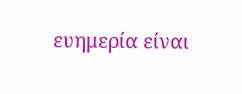ευημερία είναι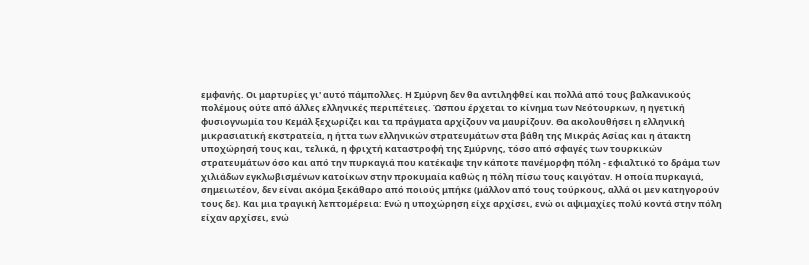εμφανής. Οι μαρτυρίες γι' αυτό πάμπολλες. Η Σμύρνη δεν θα αντιληφθεί και πολλά από τους βαλκανικούς πολέμους ούτε από άλλες ελληνικές περιπέτειες. Ώσπου έρχεται το κίνημα των Νεότουρκων, η ηγετική φυσιογνωμία του Κεμάλ ξεχωρίζει και τα πράγματα αρχίζουν να μαυρίζουν. Θα ακολουθήσει η ελληνική μικρασιατική εκστρατεία, η ήττα των ελληνικών στρατευμάτων στα βάθη της Μικράς Ασίας και η άτακτη υποχώρησή τους και, τελικά, η φριχτή καταστροφή της Σμύρνης, τόσο από σφαγές των τουρκικών στρατευμάτων όσο και από την πυρκαγιά που κατέκαψε την κάποτε πανέμορφη πόλη - εφιαλτικό το δράμα των χιλιάδων εγκλωβισμένων κατοίκων στην προκυμαία καθώς η πόλη πίσω τους καιγόταν. Η οποία πυρκαγιά, σημειωτέον, δεν είναι ακόμα ξεκάθαρο από ποιούς μπήκε (μάλλον από τους τούρκους, αλλά οι μεν κατηγορούν τους δε). Και μια τραγική λεπτομέρεια: Ενώ η υποχώρηση είχε αρχίσει, ενώ οι αψιμαχίες πολύ κοντά στην πόλη είχαν αρχίσει, ενώ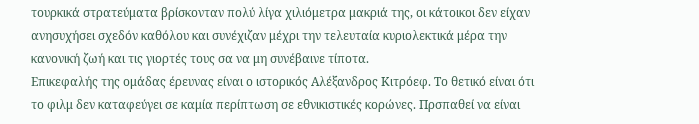τουρκικά στρατεύματα βρίσκονταν πολύ λίγα χιλιόμετρα μακριά της, οι κάτοικοι δεν είχαν ανησυχήσει σχεδόν καθόλου και συνέχιζαν μέχρι την τελευταία κυριολεκτικά μέρα την κανονική ζωή και τις γιορτές τους σα να μη συνέβαινε τίποτα.
Επικεφαλής της ομάδας έρευνας είναι ο ιστορικός Αλέξανδρος Κιτρόεφ. Το θετικό είναι ότι το φιλμ δεν καταφεύγει σε καμία περίπτωση σε εθνικιστικές κορώνες. Πρσπαθεί να είναι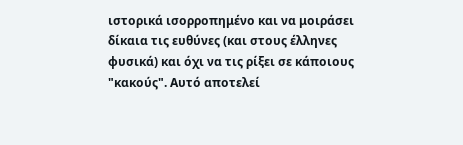ιστορικά ισορροπημένο και να μοιράσει δίκαια τις ευθύνες (και στους έλληνες φυσικά) και όχι να τις ρίξει σε κάποιους "κακούς". Αυτό αποτελεί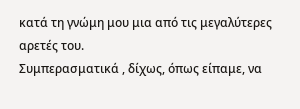κατά τη γνώμη μου μια από τις μεγαλύτερες αρετές του.
Συμπερασματικά , δίχως, όπως είπαμε, να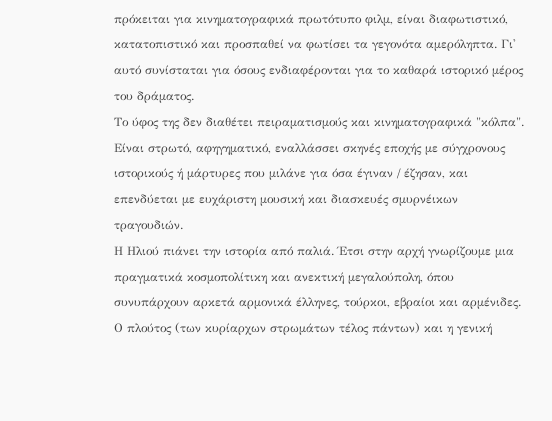πρόκειται για κινηματογραφικά πρωτότυπο φιλμ, είναι διαφωτιστικό, κατατοπιστικό και προσπαθεί να φωτίσει τα γεγονότα αμερόληπτα. Γι' αυτό συνίσταται για όσους ενδιαφέρονται για το καθαρά ιστορικό μέρος του δράματος.
Το ύφος της δεν διαθέτει πειραματισμούς και κινηματογραφικά "κόλπα". Είναι στρωτό, αφηγηματικό, εναλλάσσει σκηνές εποχής με σύγχρονους ιστορικούς ή μάρτυρες που μιλάνε για όσα έγιναν / έζησαν, και επενδύεται με ευχάριστη μουσική και διασκευές σμυρνέικων τραγουδιών.
Η Ηλιού πιάνει την ιστορία από παλιά. Έτσι στην αρχή γνωρίζουμε μια πραγματικά κοσμοπολίτικη και ανεκτική μεγαλούπολη, όπου συνυπάρχουν αρκετά αρμονικά έλληνες, τούρκοι, εβραίοι και αρμένιδες. Ο πλούτος (των κυρίαρχων στρωμάτων τέλος πάντων) και η γενική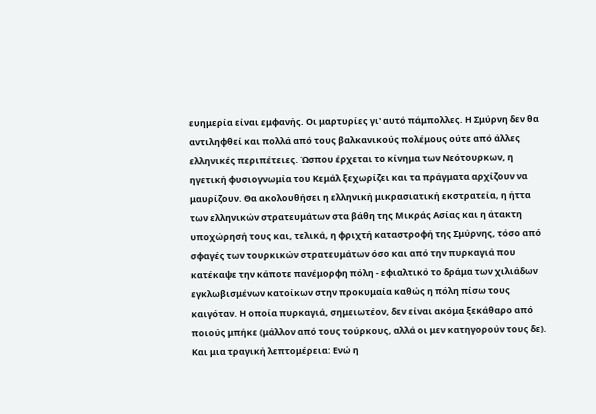ευημερία είναι εμφανής. Οι μαρτυρίες γι' αυτό πάμπολλες. Η Σμύρνη δεν θα αντιληφθεί και πολλά από τους βαλκανικούς πολέμους ούτε από άλλες ελληνικές περιπέτειες. Ώσπου έρχεται το κίνημα των Νεότουρκων, η ηγετική φυσιογνωμία του Κεμάλ ξεχωρίζει και τα πράγματα αρχίζουν να μαυρίζουν. Θα ακολουθήσει η ελληνική μικρασιατική εκστρατεία, η ήττα των ελληνικών στρατευμάτων στα βάθη της Μικράς Ασίας και η άτακτη υποχώρησή τους και, τελικά, η φριχτή καταστροφή της Σμύρνης, τόσο από σφαγές των τουρκικών στρατευμάτων όσο και από την πυρκαγιά που κατέκαψε την κάποτε πανέμορφη πόλη - εφιαλτικό το δράμα των χιλιάδων εγκλωβισμένων κατοίκων στην προκυμαία καθώς η πόλη πίσω τους καιγόταν. Η οποία πυρκαγιά, σημειωτέον, δεν είναι ακόμα ξεκάθαρο από ποιούς μπήκε (μάλλον από τους τούρκους, αλλά οι μεν κατηγορούν τους δε). Και μια τραγική λεπτομέρεια: Ενώ η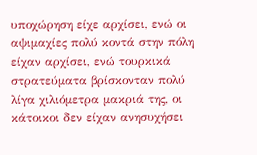υποχώρηση είχε αρχίσει, ενώ οι αψιμαχίες πολύ κοντά στην πόλη είχαν αρχίσει, ενώ τουρκικά στρατεύματα βρίσκονταν πολύ λίγα χιλιόμετρα μακριά της, οι κάτοικοι δεν είχαν ανησυχήσει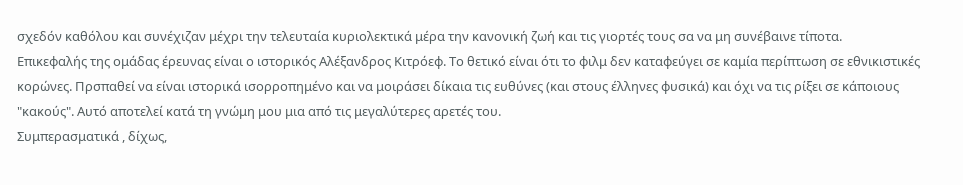σχεδόν καθόλου και συνέχιζαν μέχρι την τελευταία κυριολεκτικά μέρα την κανονική ζωή και τις γιορτές τους σα να μη συνέβαινε τίποτα.
Επικεφαλής της ομάδας έρευνας είναι ο ιστορικός Αλέξανδρος Κιτρόεφ. Το θετικό είναι ότι το φιλμ δεν καταφεύγει σε καμία περίπτωση σε εθνικιστικές κορώνες. Πρσπαθεί να είναι ιστορικά ισορροπημένο και να μοιράσει δίκαια τις ευθύνες (και στους έλληνες φυσικά) και όχι να τις ρίξει σε κάποιους "κακούς". Αυτό αποτελεί κατά τη γνώμη μου μια από τις μεγαλύτερες αρετές του.
Συμπερασματικά , δίχως,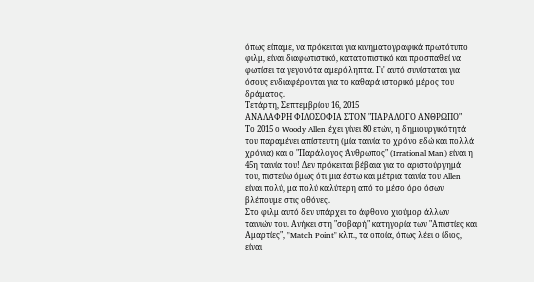όπως είπαμε, να πρόκειται για κινηματογραφικά πρωτότυπο φιλμ, είναι διαφωτιστικό, κατατοπιστικό και προσπαθεί να φωτίσει τα γεγονότα αμερόληπτα. Γι' αυτό συνίσταται για όσους ενδιαφέρονται για το καθαρά ιστορικό μέρος του δράματος.
Τετάρτη, Σεπτεμβρίου 16, 2015
ΑΝΑΛΑΦΡΗ ΦΙΛΟΣΟΦΙΑ ΣΤΟΝ "ΠΑΡΑΛΟΓΟ ΑΝΘΡΩΠΟ"
Το 2015 ο Woody Allen έχει γίνει 80 ετών, η δημιουργικότητά του παραμένει απίστευτη (μία ταινία το χρόνο εδώ και πολλά χρόνια) και ο "Παράλογος Άνθρωπος" (Irrational Man) είναι η 45η ταινία του! Δεν πρόκειται βέβαια για το αριστούργημά του, πιστεύω όμως ότι μια έστω και μέτρια ταινία του Allen είναι πολύ, μα πολύ καλύτερη από το μέσο όρο όσων βλέπουμε στις οθόνες.
Στο φιλμ αυτό δεν υπάρχει το άφθονο χιούμορ άλλων ταινιών του. Ανήκει στη "σοβαρή" κατηγορία των "Απιστίες και Αμαρτίες", "Match Point" κλπ., τα οποία, όπως λέει ο ίδιος, είναι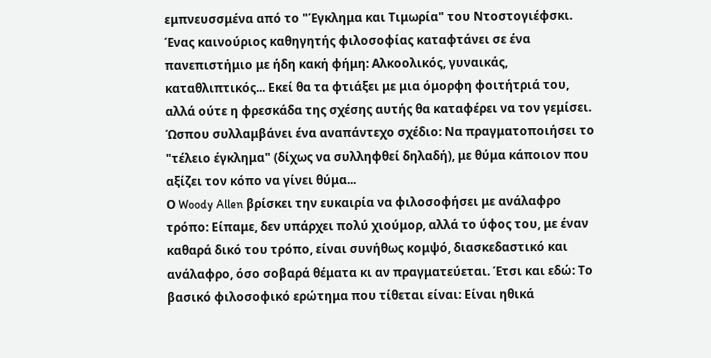εμπνευσσμένα από το "Έγκλημα και Τιμωρία" του Ντοστογιέφσκι. Ένας καινούριος καθηγητής φιλοσοφίας καταφτάνει σε ένα πανεπιστήμιο με ήδη κακή φήμη: Αλκοολικός, γυναικάς, καταθλιπτικός... Εκεί θα τα φτιάξει με μια όμορφη φοιτήτριά του, αλλά ούτε η φρεσκάδα της σχέσης αυτής θα καταφέρει να τον γεμίσει. Ώσπου συλλαμβάνει ένα αναπάντεχο σχέδιο: Να πραγματοποιήσει το "τέλειο έγκλημα" (δίχως να συλληφθεί δηλαδή), με θύμα κάποιον που αξίζει τον κόπο να γίνει θύμα...
Ο Woody Allen βρίσκει την ευκαιρία να φιλοσοφήσει με ανάλαφρο τρόπο: Είπαμε, δεν υπάρχει πολύ χιούμορ, αλλά το ύφος του, με έναν καθαρά δικό του τρόπο, είναι συνήθως κομψό, διασκεδαστικό και ανάλαφρο, όσο σοβαρά θέματα κι αν πραγματεύεται. Έτσι και εδώ: Το βασικό φιλοσοφικό ερώτημα που τίθεται είναι: Είναι ηθικά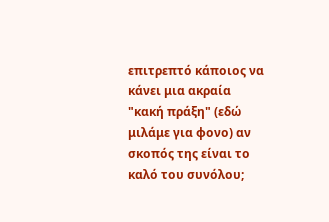επιτρεπτό κάποιος να κάνει μια ακραία "κακή πράξη" (εδώ μιλάμε για φονο) αν σκοπός της είναι το καλό του συνόλου;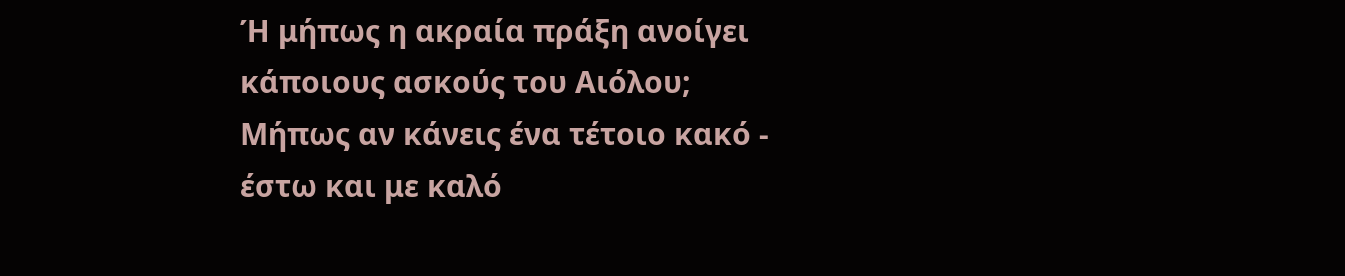Ή μήπως η ακραία πράξη ανοίγει κάποιους ασκούς του Αιόλου; Μήπως αν κάνεις ένα τέτοιο κακό - έστω και με καλό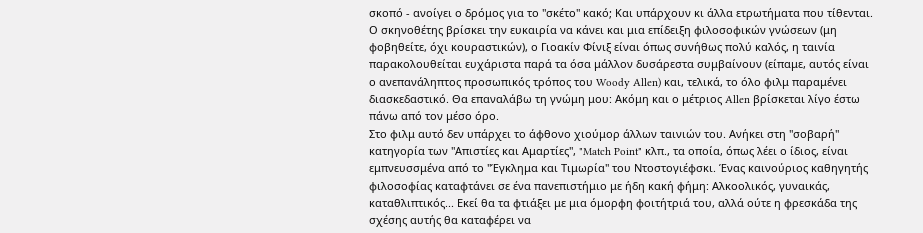σκοπό - ανοίγει ο δρόμος για το "σκέτο" κακό; Και υπάρχουν κι άλλα ετρωτήματα που τίθενται.
Ο σκηνοθέτης βρίσκει την ευκαιρία να κάνει και μια επίδειξη φιλοσοφικών γνώσεων (μη φοβηθείτε, όχι κουραστικών), ο Γιοακίν Φίνιξ είναι όπως συνήθως πολύ καλός, η ταινία παρακολουθείται ευχάριστα παρά τα όσα μάλλον δυσάρεστα συμβαίνουν (είπαμε, αυτός είναι ο ανεπανάληπτος προσωπικός τρόπος του Woody Allen) και, τελικά, το όλο φιλμ παραμένει διασκεδαστικό. Θα επαναλάβω τη γνώμη μου: Ακόμη και ο μέτριος Allen βρίσκεται λίγο έστω πάνω από τον μέσο όρο.
Στο φιλμ αυτό δεν υπάρχει το άφθονο χιούμορ άλλων ταινιών του. Ανήκει στη "σοβαρή" κατηγορία των "Απιστίες και Αμαρτίες", "Match Point" κλπ., τα οποία, όπως λέει ο ίδιος, είναι εμπνευσσμένα από το "Έγκλημα και Τιμωρία" του Ντοστογιέφσκι. Ένας καινούριος καθηγητής φιλοσοφίας καταφτάνει σε ένα πανεπιστήμιο με ήδη κακή φήμη: Αλκοολικός, γυναικάς, καταθλιπτικός... Εκεί θα τα φτιάξει με μια όμορφη φοιτήτριά του, αλλά ούτε η φρεσκάδα της σχέσης αυτής θα καταφέρει να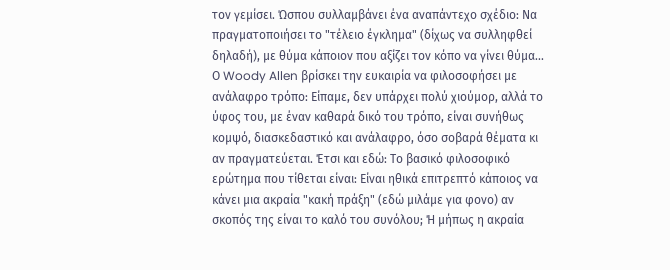τον γεμίσει. Ώσπου συλλαμβάνει ένα αναπάντεχο σχέδιο: Να πραγματοποιήσει το "τέλειο έγκλημα" (δίχως να συλληφθεί δηλαδή), με θύμα κάποιον που αξίζει τον κόπο να γίνει θύμα...
Ο Woody Allen βρίσκει την ευκαιρία να φιλοσοφήσει με ανάλαφρο τρόπο: Είπαμε, δεν υπάρχει πολύ χιούμορ, αλλά το ύφος του, με έναν καθαρά δικό του τρόπο, είναι συνήθως κομψό, διασκεδαστικό και ανάλαφρο, όσο σοβαρά θέματα κι αν πραγματεύεται. Έτσι και εδώ: Το βασικό φιλοσοφικό ερώτημα που τίθεται είναι: Είναι ηθικά επιτρεπτό κάποιος να κάνει μια ακραία "κακή πράξη" (εδώ μιλάμε για φονο) αν σκοπός της είναι το καλό του συνόλου; Ή μήπως η ακραία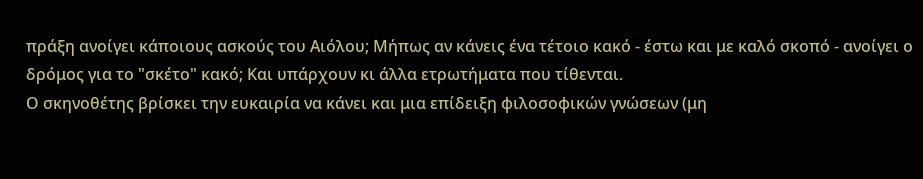πράξη ανοίγει κάποιους ασκούς του Αιόλου; Μήπως αν κάνεις ένα τέτοιο κακό - έστω και με καλό σκοπό - ανοίγει ο δρόμος για το "σκέτο" κακό; Και υπάρχουν κι άλλα ετρωτήματα που τίθενται.
Ο σκηνοθέτης βρίσκει την ευκαιρία να κάνει και μια επίδειξη φιλοσοφικών γνώσεων (μη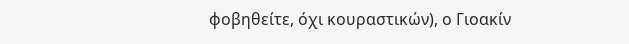φοβηθείτε, όχι κουραστικών), ο Γιοακίν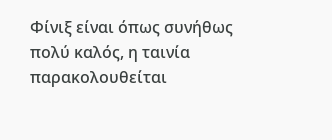Φίνιξ είναι όπως συνήθως πολύ καλός, η ταινία παρακολουθείται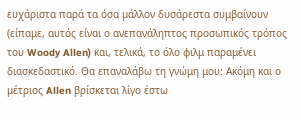ευχάριστα παρά τα όσα μάλλον δυσάρεστα συμβαίνουν (είπαμε, αυτός είναι ο ανεπανάληπτος προσωπικός τρόπος του Woody Allen) και, τελικά, το όλο φιλμ παραμένει διασκεδαστικό. Θα επαναλάβω τη γνώμη μου: Ακόμη και ο μέτριος Allen βρίσκεται λίγο έστω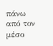πάνω από τον μέσο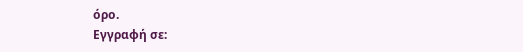όρο.
Εγγραφή σε: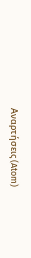Αναρτήσεις (Atom)